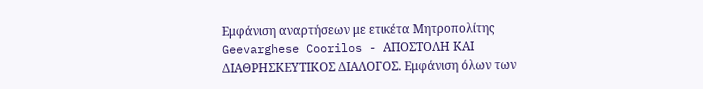Εμφάνιση αναρτήσεων με ετικέτα Mητροπολίτης Geevarghese Coorilos - ΑΠΟΣΤΟΛΗ ΚΑΙ ΔΙΑΘΡΗΣΚΕΥΤΙΚΟΣ ΔΙΑΛΟΓΟΣ. Εμφάνιση όλων των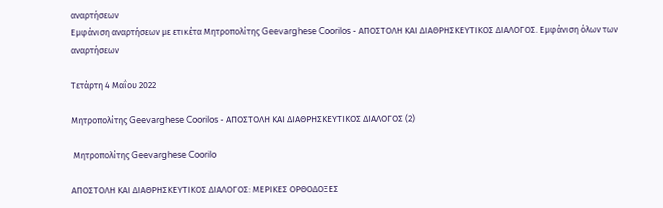αναρτήσεων
Εμφάνιση αναρτήσεων με ετικέτα Mητροπολίτης Geevarghese Coorilos - ΑΠΟΣΤΟΛΗ ΚΑΙ ΔΙΑΘΡΗΣΚΕΥΤΙΚΟΣ ΔΙΑΛΟΓΟΣ. Εμφάνιση όλων των αναρτήσεων

Τετάρτη 4 Μαΐου 2022

Mητροπολίτης Geevarghese Coorilos - ΑΠΟΣΤΟΛΗ ΚΑΙ ΔΙΑΘΡΗΣΚΕΥΤΙΚΟΣ ΔΙΑΛΟΓΟΣ (2)

 Mητροπολίτης Geevarghese Coorilo

ΑΠΟΣΤΟΛΗ ΚΑΙ ΔΙΑΘΡΗΣΚΕΥΤΙΚΟΣ ΔΙΑΛΟΓΟΣ: ΜΕΡΙΚΕΣ ΟΡΘΟΔΟΞΕΣ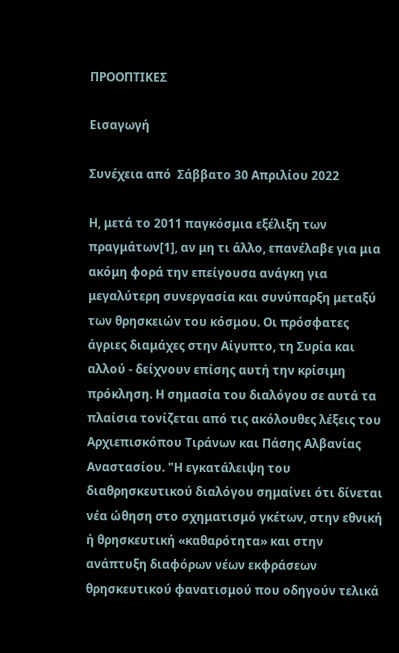ΠΡΟΟΠΤΙΚΕΣ

Εισαγωγή

Συνέχεια από  Σάββατο 30 Απριλίου 2022

Η, μετά το 2011 παγκόσμια εξέλιξη των πραγμάτων[1], αν μη τι άλλο, επανέλαβε για μια ακόμη φορά την επείγουσα ανάγκη για μεγαλύτερη συνεργασία και συνύπαρξη μεταξύ των θρησκειών του κόσμου. Οι πρόσφατες άγριες διαμάχες στην Αίγυπτο, τη Συρία και αλλού - δείχνουν επίσης αυτή την κρίσιμη πρόκληση. Η σημασία του διαλόγου σε αυτά τα πλαίσια τονίζεται από τις ακόλουθες λέξεις του Αρχιεπισκόπου Τιράνων και Πάσης Αλβανίας Αναστασίου. "Η εγκατάλειψη του διαθρησκευτικού διαλόγου σημαίνει ότι δίνεται νέα ώθηση στο σχηματισμό γκέτων, στην εθνική ή θρησκευτική «καθαρότητα» και στην ανάπτυξη διαφόρων νέων εκφράσεων θρησκευτικού φανατισμού που οδηγούν τελικά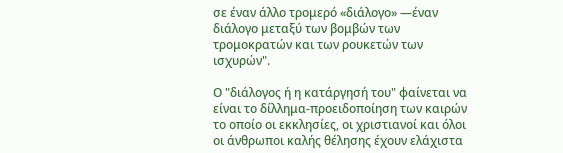σε έναν άλλο τρομερό «διάλογο» —έναν διάλογο μεταξύ των βομβών των τρομοκρατών και των ρουκετών των ισχυρών".

Ο "διάλογος ή η κατάργησή του" φαίνεται να είναι το δίλλημα-προειδοποίηση των καιρών το οποίο οι εκκλησίες, οι χριστιανοί και όλοι οι άνθρωποι καλής θέλησης έχουν ελάχιστα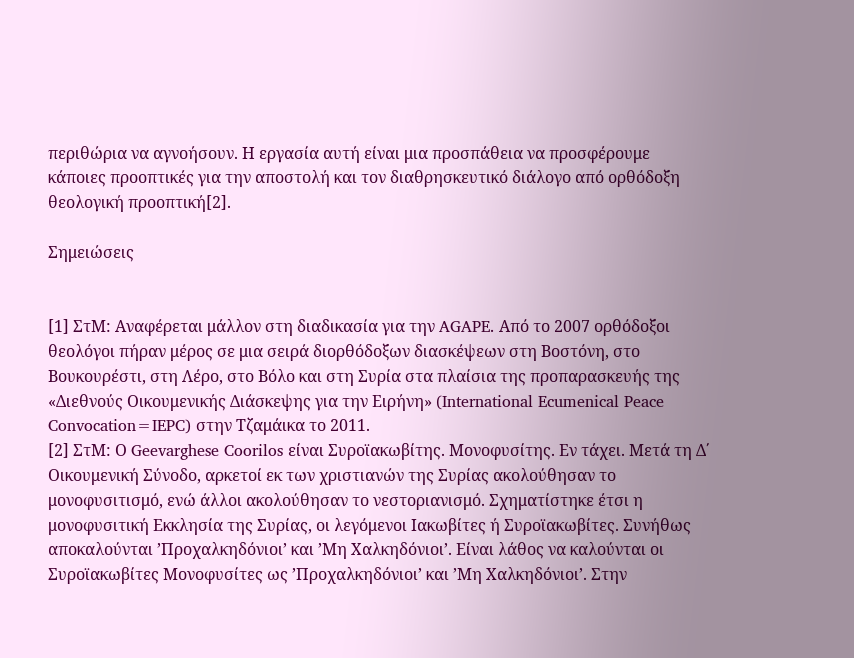περιθώρια να αγνοήσουν. Η εργασία αυτή είναι μια προσπάθεια να προσφέρουμε κάποιες προοπτικές για την αποστολή και τον διαθρησκευτικό διάλογο από ορθόδοξη θεολογική προοπτική[2].

Σημειώσεις


[1] ΣτΜ: Αναφέρεται μάλλον στη διαδικασία για την AGAPE. Από το 2007 ορθόδοξοι θεολόγοι πήραν μέρος σε μια σειρά διορθόδοξων διασκέψεων στη Βοστόνη, στο Βουκουρέστι, στη Λέρο, στο Βόλο και στη Συρία στα πλαίσια της προπαρασκευής της «Διεθνούς Οικουμενικής Διάσκεψης για την Ειρήνη» (International Ecumenical Peace Convocation=IEPC) στην Τζαμάικα το 2011.
[2] ΣτΜ: Ο Geevarghese Coorilos είναι Συροϊακωβίτης. Μονοφυσίτης. Εν τάχει. Μετά τη Δ΄ Οικουμενική Σύνοδο, αρκετοί εκ των χριστιανών της Συρίας ακολούθησαν το μονοφυσιτισμό, ενώ άλλοι ακολούθησαν το νεστοριανισμό. Σχηματίστηκε έτσι η μονοφυσιτική Εκκλησία της Συρίας, οι λεγόμενοι Ιακωβίτες ή Συροϊακωβίτες. Συνήθως αποκαλούνται ’Προχαλκηδόνιοι’ και ’Μη Χαλκηδόνιοι’. Είναι λάθος να καλούνται οι Συροϊακωβίτες Μονοφυσίτες ως ’Προχαλκηδόνιοι’ και ’Μη Χαλκηδόνιοι’. Στην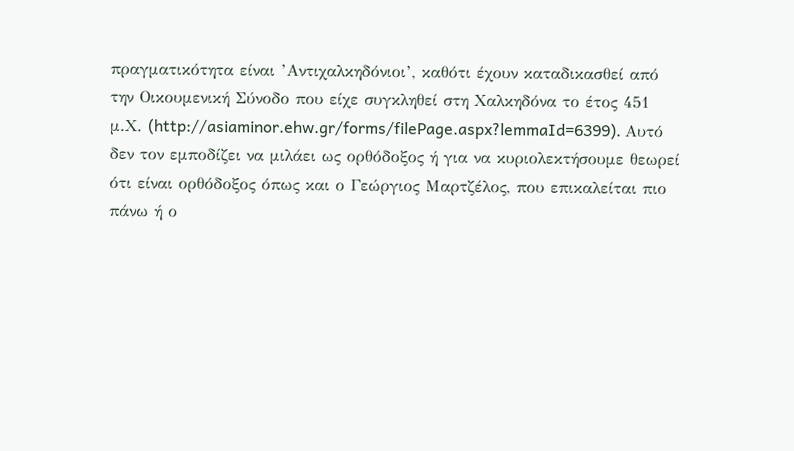πραγματικότητα είναι ’Αντιχαλκηδόνιοι’, καθότι έχουν καταδικασθεί από την Οικουμενική Σύνοδο που είχε συγκληθεί στη Χαλκηδόνα το έτος 451 μ.Χ. (http://asiaminor.ehw.gr/forms/filePage.aspx?lemmaId=6399). Αυτό δεν τον εμποδίζει να μιλάει ως ορθόδοξος ή για να κυριολεκτήσουμε θεωρεί ότι είναι ορθόδοξος όπως και ο Γεώργιος Μαρτζέλος, που επικαλείται πιο πάνω ή ο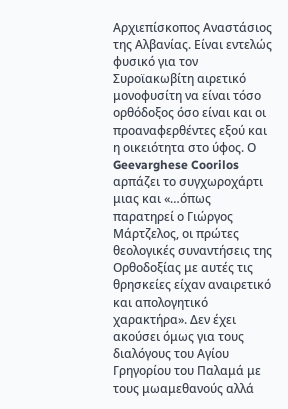Αρχιεπίσκοπος Αναστάσιος της Αλβανίας. Είναι εντελώς φυσικό για τον Συροϊακωβίτη αιρετικό μονοφυσίτη να είναι τόσο ορθόδοξος όσο είναι και οι προαναφερθέντες εξού και η οικειότητα στο ύφος. Ο Geevarghese Coorilos αρπάζει το συγχωροχάρτι μιας και «…όπως παρατηρεί ο Γιώργος Μάρτζελος, οι πρώτες θεολογικές συναντήσεις της Ορθοδοξίας με αυτές τις θρησκείες είχαν αναιρετικό και απολογητικό χαρακτήρα». Δεν έχει ακούσει όμως για τους διαλόγους του Αγίου Γρηγορίου του Παλαμά με τους μωαμεθανούς αλλά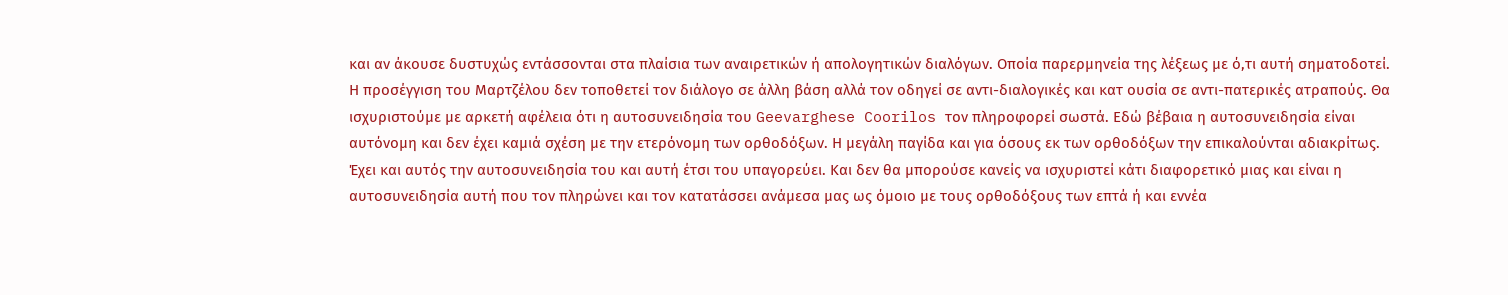και αν άκουσε δυστυχώς εντάσσονται στα πλαίσια των αναιρετικών ή απολογητικών διαλόγων. Οποία παρερμηνεία της λέξεως με ό,τι αυτή σηματοδοτεί. Η προσέγγιση του Μαρτζέλου δεν τοποθετεί τον διάλογο σε άλλη βάση αλλά τον οδηγεί σε αντι-διαλογικές και κατ ουσία σε αντι-πατερικές ατραπούς. Θα ισχυριστούμε με αρκετή αφέλεια ότι η αυτοσυνειδησία του Geevarghese Coorilos τον πληροφορεί σωστά. Εδώ βέβαια η αυτοσυνειδησία είναι αυτόνομη και δεν έχει καμιά σχέση με την ετερόνομη των ορθοδόξων. Η μεγάλη παγίδα και για όσους εκ των ορθοδόξων την επικαλούνται αδιακρίτως. Έχει και αυτός την αυτοσυνειδησία του και αυτή έτσι του υπαγορεύει. Και δεν θα μπορούσε κανείς να ισχυριστεί κάτι διαφορετικό μιας και είναι η αυτοσυνειδησία αυτή που τον πληρώνει και τον κατατάσσει ανάμεσα μας ως όμοιο με τους ορθοδόξους των επτά ή και εννέα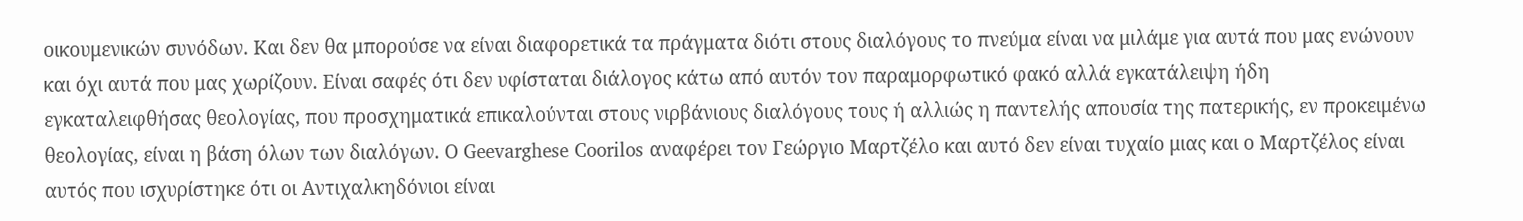οικουμενικών συνόδων. Και δεν θα μπορούσε να είναι διαφορετικά τα πράγματα διότι στους διαλόγους το πνεύμα είναι να μιλάμε για αυτά που μας ενώνουν και όχι αυτά που μας χωρίζουν. Είναι σαφές ότι δεν υφίσταται διάλογος κάτω από αυτόν τον παραμορφωτικό φακό αλλά εγκατάλειψη ήδη εγκαταλειφθήσας θεολογίας, που προσχηματικά επικαλούνται στους νιρβάνιους διαλόγους τους ή αλλιώς η παντελής απουσία της πατερικής, εν προκειμένω θεολογίας, είναι η βάση όλων των διαλόγων. Ο Geevarghese Coorilos αναφέρει τον Γεώργιο Μαρτζέλο και αυτό δεν είναι τυχαίο μιας και ο Μαρτζέλος είναι αυτός που ισχυρίστηκε ότι οι Αντιχαλκηδόνιοι είναι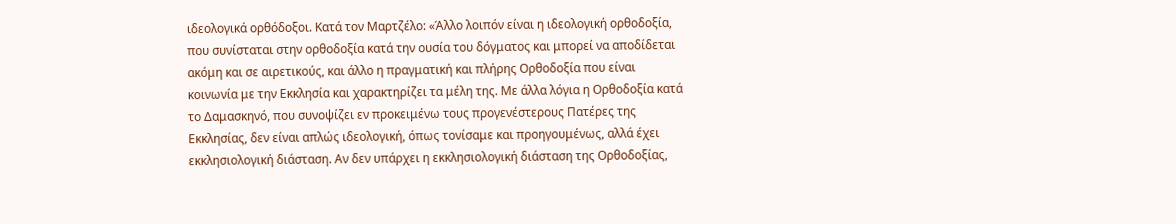ιδεολογικά ορθόδοξοι. Κατά τον Μαρτζέλο: «Άλλο λοιπόν είναι η ιδεολογική ορθοδοξία, που συνίσταται στην ορθοδοξία κατά την ουσία του δόγματος και μπορεί να αποδίδεται ακόμη και σε αιρετικούς, και άλλο η πραγματική και πλήρης Ορθοδοξία που είναι κοινωνία με την Εκκλησία και χαρακτηρίζει τα μέλη της. Με άλλα λόγια η Ορθοδοξία κατά το Δαμασκηνό, που συνοψίζει εν προκειμένω τους προγενέστερους Πατέρες της Εκκλησίας, δεν είναι απλώς ιδεολογική, όπως τονίσαμε και προηγουμένως, αλλά έχει εκκλησιολογική διάσταση. Αν δεν υπάρχει η εκκλησιολογική διάσταση της Ορθοδοξίας,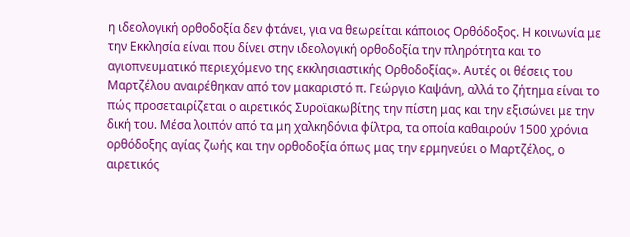η ιδεολογική ορθοδοξία δεν φτάνει, για να θεωρείται κάποιος Ορθόδοξος. Η κοινωνία με την Εκκλησία είναι που δίνει στην ιδεολογική ορθοδοξία την πληρότητα και το αγιοπνευματικό περιεχόμενο της εκκλησιαστικής Ορθοδοξίας». Αυτές οι θέσεις του Μαρτζέλου αναιρέθηκαν από τον μακαριστό π. Γεώργιο Καψάνη, αλλά το ζήτημα είναι το πώς προσεταιρίζεται ο αιρετικός Συροϊακωβίτης την πίστη μας και την εξισώνει με την δική του. Μέσα λοιπόν από τα μη χαλκηδόνια φίλτρα, τα οποία καθαιρούν 1500 χρόνια ορθόδοξης αγίας ζωής και την ορθοδοξία όπως μας την ερμηνεύει ο Μαρτζέλος, ο αιρετικός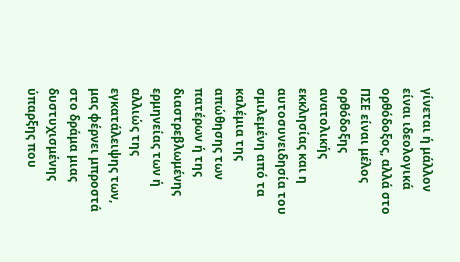γίνεται ή μάλλον είναι ιδεολογικά ορθόδοξος, αλλά στο ΠΣΕ είναι μέλος ορθόδοξης ανατολικής εκκλησίας και η αυτοσυνειδησία του σμιλεμένη από τα καλέμια της απώθησης των πατέρων ή της διαστρεβλωμένης ερμηνείας των ή αλλιώς της εγκατάλειψης των, μας φέρνει μπροστά στο δράμα μιας δυστυχισμένης ύπαρξης που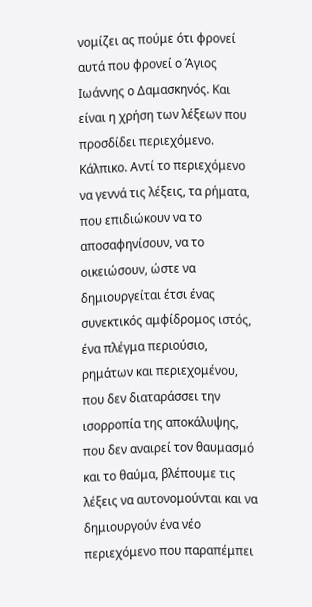νομίζει ας πούμε ότι φρονεί αυτά που φρονεί ο Άγιος Ιωάννης ο Δαμασκηνός. Και είναι η χρήση των λέξεων που προσδίδει περιεχόμενο. Κάλπικο. Αντί το περιεχόμενο να γεννά τις λέξεις, τα ρήματα, που επιδιώκουν να το αποσαφηνίσουν, να το οικειώσουν, ώστε να δημιουργείται έτσι ένας συνεκτικός αμφίδρομος ιστός, ένα πλέγμα περιούσιο, ρημάτων και περιεχομένου, που δεν διαταράσσει την ισορροπία της αποκάλυψης, που δεν αναιρεί τον θαυμασμό και το θαύμα, βλέπουμε τις λέξεις να αυτονομούνται και να δημιουργούν ένα νέο περιεχόμενο που παραπέμπει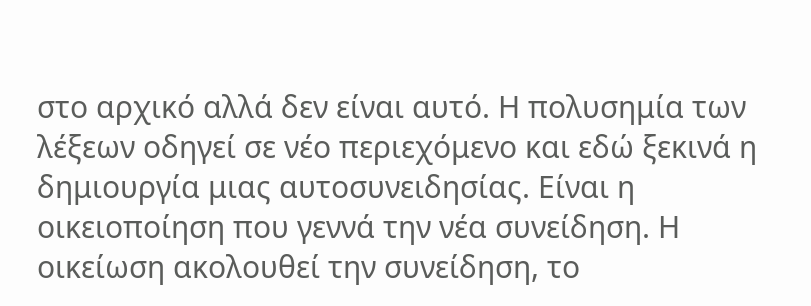στο αρχικό αλλά δεν είναι αυτό. Η πολυσημία των λέξεων οδηγεί σε νέο περιεχόμενο και εδώ ξεκινά η δημιουργία μιας αυτοσυνειδησίας. Είναι η οικειοποίηση που γεννά την νέα συνείδηση. Η οικείωση ακολουθεί την συνείδηση, το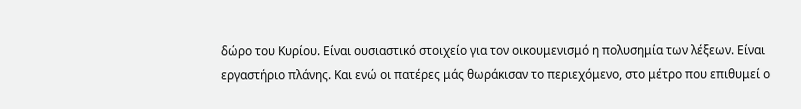δώρο του Κυρίου. Είναι ουσιαστικό στοιχείο για τον οικουμενισμό η πολυσημία των λέξεων. Είναι εργαστήριο πλάνης. Και ενώ οι πατέρες μάς θωράκισαν το περιεχόμενο, στο μέτρο που επιθυμεί ο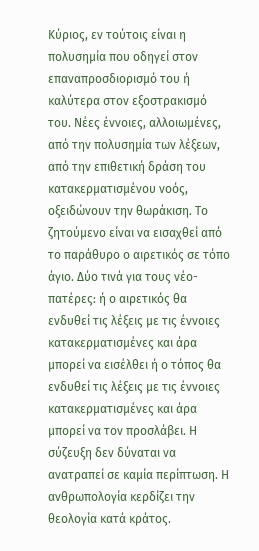Κύριος, εν τούτοις είναι η πολυσημία που οδηγεί στον επαναπροσδιορισμό του ή καλύτερα στον εξοστρακισμό του. Νέες έννοιες, αλλοιωμένες, από την πολυσημία των λέξεων, από την επιθετική δράση του κατακερματισμένου νοός, οξειδώνουν την θωράκιση. Το ζητούμενο είναι να εισαχθεί από το παράθυρο ο αιρετικός σε τόπο άγιο. Δύο τινά για τους νέο-πατέρες: ή ο αιρετικός θα ενδυθεί τις λέξεις με τις έννοιες κατακερματισμένες και άρα μπορεί να εισέλθει ή ο τόπος θα ενδυθεί τις λέξεις με τις έννοιες κατακερματισμένες και άρα μπορεί να τον προσλάβει. Η σύζευξη δεν δύναται να ανατραπεί σε καμία περίπτωση. Η ανθρωπολογία κερδίζει την θεολογία κατά κράτος.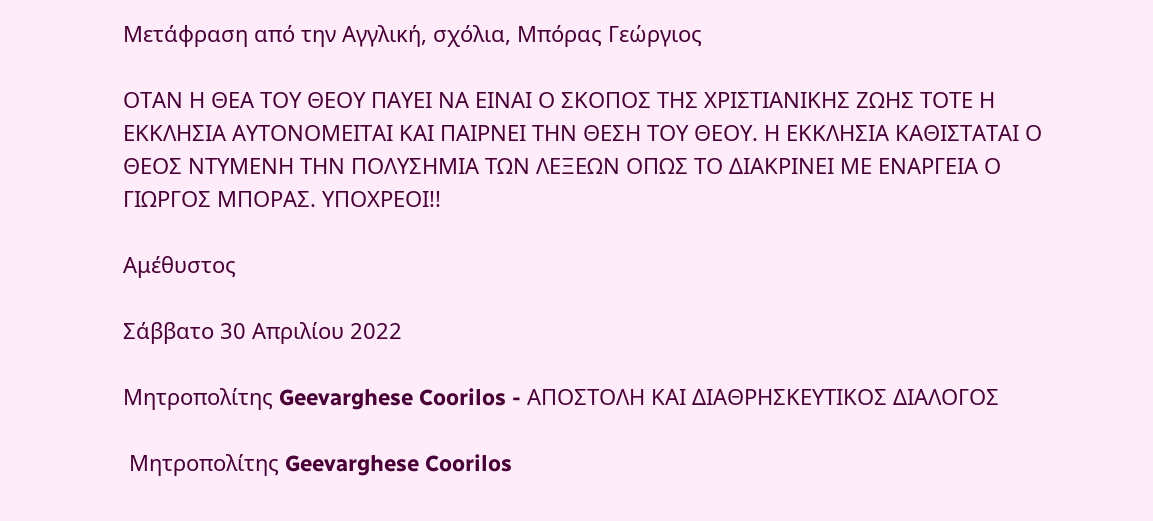Μετάφραση από την Αγγλική, σχόλια, Μπόρας Γεώργιος

ΟΤΑΝ Η ΘΕΑ ΤΟΥ ΘΕΟΥ ΠΑΥΕΙ ΝΑ ΕΙΝΑΙ Ο ΣΚΟΠΟΣ ΤΗΣ ΧΡΙΣΤΙΑΝΙΚΗΣ ΖΩΗΣ ΤΟΤΕ Η ΕΚΚΛΗΣΙΑ ΑΥΤΟΝΟΜΕΙΤΑΙ ΚΑΙ ΠΑΙΡΝΕΙ ΤΗΝ ΘΕΣΗ ΤΟΥ ΘΕΟΥ. Η ΕΚΚΛΗΣΙΑ ΚΑΘΙΣΤΑΤΑΙ Ο ΘΕΟΣ ΝΤΥΜΕΝΗ ΤΗΝ ΠΟΛΥΣΗΜΙΑ ΤΩΝ ΛΕΞΕΩΝ ΟΠΩΣ ΤΟ ΔΙΑΚΡΙΝΕΙ ΜΕ ΕΝΑΡΓΕΙΑ Ο ΓΙΩΡΓΟΣ ΜΠΟΡΑΣ. ΥΠΟΧΡΕΟΙ!!

Αμέθυστος

Σάββατο 30 Απριλίου 2022

Mητροπολίτης Geevarghese Coorilos - ΑΠΟΣΤΟΛΗ ΚΑΙ ΔΙΑΘΡΗΣΚΕΥΤΙΚΟΣ ΔΙΑΛΟΓΟΣ

 Mητροπολίτης Geevarghese Coorilos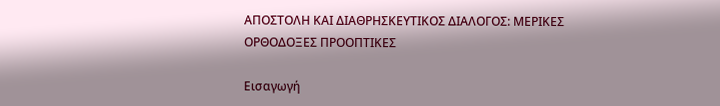ΑΠΟΣΤΟΛΗ ΚΑΙ ΔΙΑΘΡΗΣΚΕΥΤΙΚΟΣ ΔΙΑΛΟΓΟΣ: ΜΕΡΙΚΕΣ ΟΡΘΟΔΟΞΕΣ ΠΡΟΟΠΤΙΚΕΣ

Εισαγωγή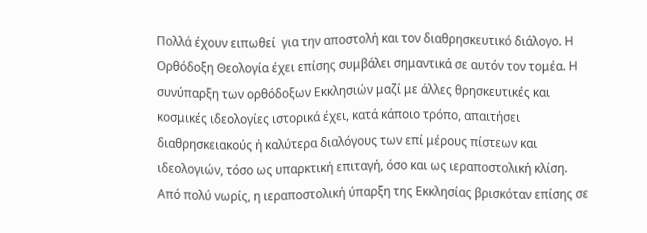Πολλά έχουν ειπωθεί  για την αποστολή και τον διαθρησκευτικό διάλογο. Η Ορθόδοξη Θεολογία έχει επίσης συμβάλει σημαντικά σε αυτόν τον τομέα. Η συνύπαρξη των ορθόδοξων Εκκλησιών μαζί με άλλες θρησκευτικές και κοσμικές ιδεολογίες ιστορικά έχει, κατά κάποιο τρόπο, απαιτήσει διαθρησκειακούς ή καλύτερα διαλόγους των επί μέρους πίστεων και ιδεολογιών, τόσο ως υπαρκτική επιταγή, όσο και ως ιεραποστολική κλίση. Από πολύ νωρίς, η ιεραποστολική ύπαρξη της Εκκλησίας βρισκόταν επίσης σε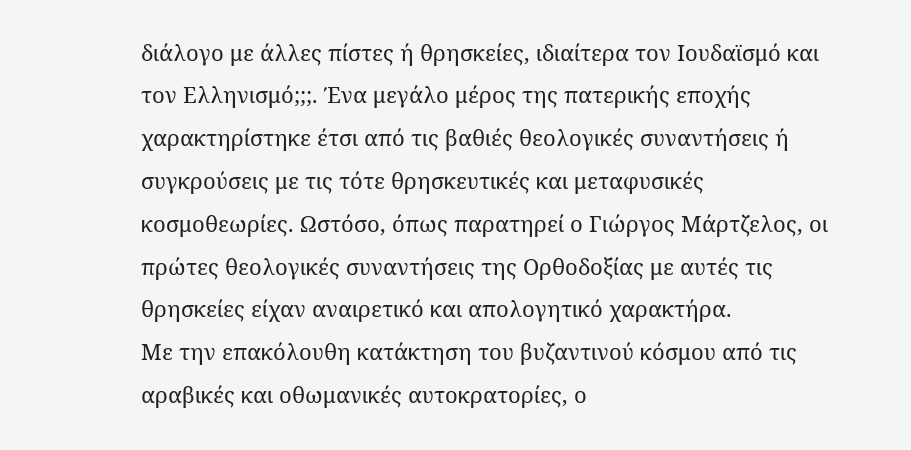διάλογο με άλλες πίστες ή θρησκείες, ιδιαίτερα τον Ιουδαϊσμό και τον Ελληνισμό;;;. Ένα μεγάλο μέρος της πατερικής εποχής χαρακτηρίστηκε έτσι από τις βαθιές θεολογικές συναντήσεις ή συγκρούσεις με τις τότε θρησκευτικές και μεταφυσικές κοσμοθεωρίες. Ωστόσο, όπως παρατηρεί ο Γιώργος Μάρτζελος, οι πρώτες θεολογικές συναντήσεις της Ορθοδοξίας με αυτές τις θρησκείες είχαν αναιρετικό και απολογητικό χαρακτήρα.
Με την επακόλουθη κατάκτηση του βυζαντινού κόσμου από τις αραβικές και οθωμανικές αυτοκρατορίες, ο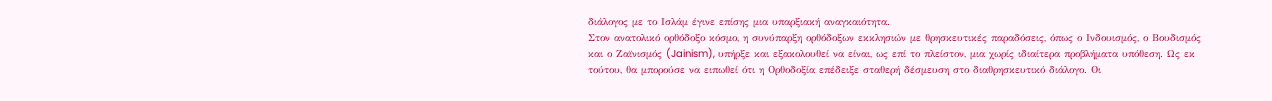διάλογος με το Ισλάμ έγινε επίσης μια υπαρξιακή αναγκαιότητα.
Στον ανατολικό ορθόδοξο κόσμο, η συνύπαρξη ορθόδοξων εκκλησιών με θρησκευτικές παραδόσεις, όπως ο Ινδουισμός, ο Βουδισμός και ο Ζαϊνισμός (Jainism), υπήρξε και εξακολουθεί να είναι, ως επί το πλείστον, μια χωρίς ιδιαίτερα προβλήματα υπόθεση. Ως εκ τούτου, θα μπορούσε να ειπωθεί ότι η Ορθοδοξία επέδειξε σταθερή δέσμευση στο διαθρησκευτικό διάλογο. Οι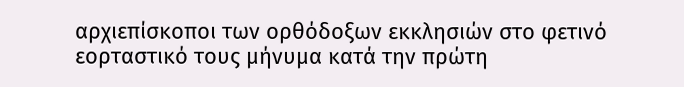αρχιεπίσκοποι των ορθόδοξων εκκλησιών στο φετινό εορταστικό τους μήνυμα κατά την πρώτη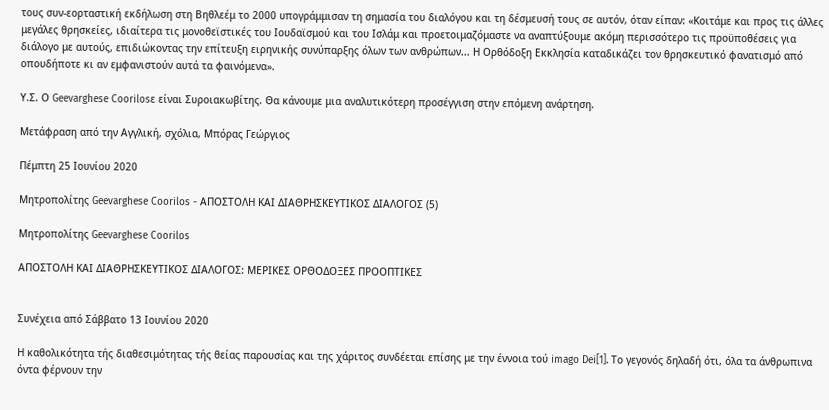τους συν-εορταστική εκδήλωση στη Βηθλεέμ το 2000 υπογράμμισαν τη σημασία του διαλόγου και τη δέσμευσή τους σε αυτόν, όταν είπαν: «Κοιτάμε και προς τις άλλες μεγάλες θρησκείες, ιδιαίτερα τις μονοθεϊστικές του Ιουδαϊσμού και του Ισλάμ και προετοιμαζόμαστε να αναπτύξουμε ακόμη περισσότερο τις προϋποθέσεις για διάλογο με αυτούς, επιδιώκοντας την επίτευξη ειρηνικής συνύπαρξης όλων των ανθρώπων... Η Ορθόδοξη Εκκλησία καταδικάζει τον θρησκευτικό φανατισμό από οπουδήποτε κι αν εμφανιστούν αυτά τα φαινόμενα».

Υ.Σ. Ο Geevarghese Coorilosε είναι Συροιακωβίτης. Θα κάνουμε μια αναλυτικότερη προσέγγιση στην επόμενη ανάρτηση.

Μετάφραση από την Αγγλική, σχόλια, Μπόρας Γεώργιος

Πέμπτη 25 Ιουνίου 2020

Mητροπολίτης Geevarghese Coorilos - ΑΠΟΣΤΟΛΗ ΚΑΙ ΔΙΑΘΡΗΣΚΕΥΤΙΚΟΣ ΔΙΑΛΟΓΟΣ (5)

Mητροπολίτης Geevarghese Coorilos

ΑΠΟΣΤΟΛΗ ΚΑΙ ΔΙΑΘΡΗΣΚΕΥΤΙΚΟΣ ΔΙΑΛΟΓΟΣ: ΜΕΡΙΚΕΣ ΟΡΘΟΔΟΞΕΣ ΠΡΟΟΠΤΙΚΕΣ


Συνέχεια από Σάββατο 13 Ιουνίου 2020

Η καθολικότητα τής διαθεσιμότητας τής θείας παρουσίας και της χάριτος συνδέεται επίσης με την έννοια τού imago Dei[1]. Το γεγονός δηλαδή ότι, όλα τα άνθρωπινα όντα φέρνουν την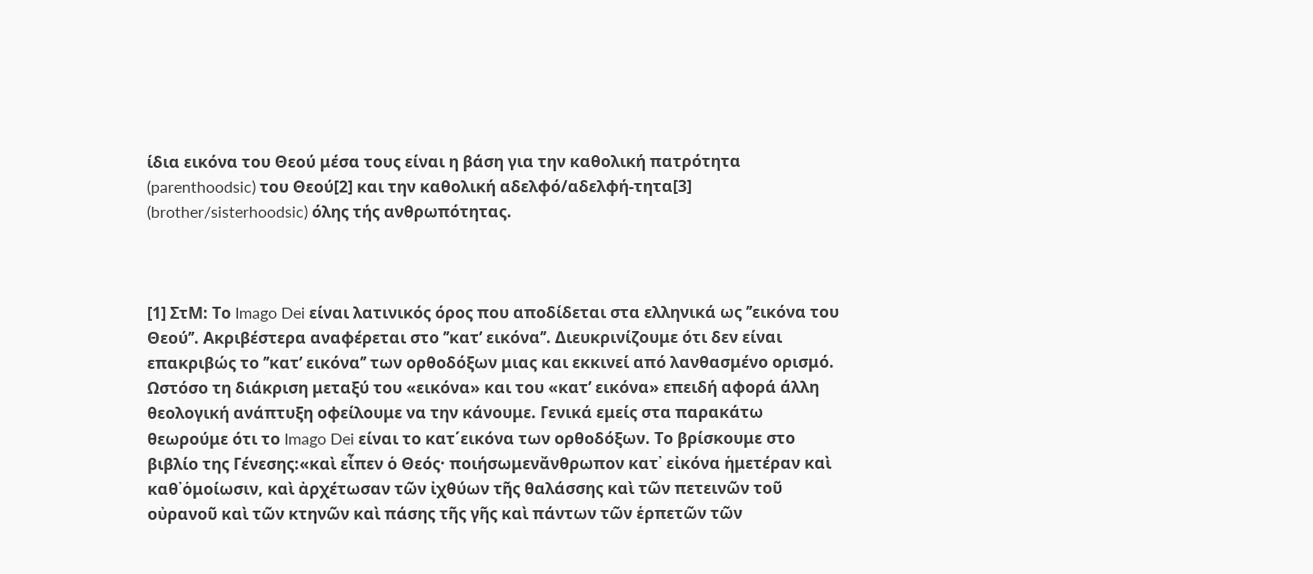ίδια εικόνα του Θεού μέσα τους είναι η βάση για την καθολική πατρότητα (parenthoodsic) του Θεού[2] και την καθολική αδελφό/αδελφή-τητα[3] (brother/sisterhoodsic) όλης τής ανθρωπότητας.



[1] ΣτΜ: Το Imago Dei είναι λατινικός όρος που αποδίδεται στα ελληνικά ως ’’εικόνα του Θεού’’. Ακριβέστερα αναφέρεται στο ’’κατ’ εικόνα’’. Διευκρινίζουμε ότι δεν είναι επακριβώς το ’’κατ’ εικόνα’’ των ορθοδόξων μιας και εκκινεί από λανθασμένο ορισμό. Ωστόσο τη διάκριση μεταξύ του «εικόνα» και του «κατ’ εικόνα» επειδή αφορά άλλη θεολογική ανάπτυξη οφείλουμε να την κάνουμε. Γενικά εμείς στα παρακάτω θεωρούμε ότι το Imago Dei είναι το κατ΄εικόνα των ορθοδόξων. Το βρίσκουμε στο βιβλίο της Γένεσης:«καὶ εἶπεν ὁ Θεός· ποιήσωμενἄνθρωπον κατ᾿ εἰκόνα ἡμετέραν καὶ καθ᾿ὁμοίωσιν, καὶ ἀρχέτωσαν τῶν ἰχθύων τῆς θαλάσσης καὶ τῶν πετεινῶν τοῦ οὐρανοῦ καὶ τῶν κτηνῶν καὶ πάσης τῆς γῆς καὶ πάντων τῶν ἑρπετῶν τῶν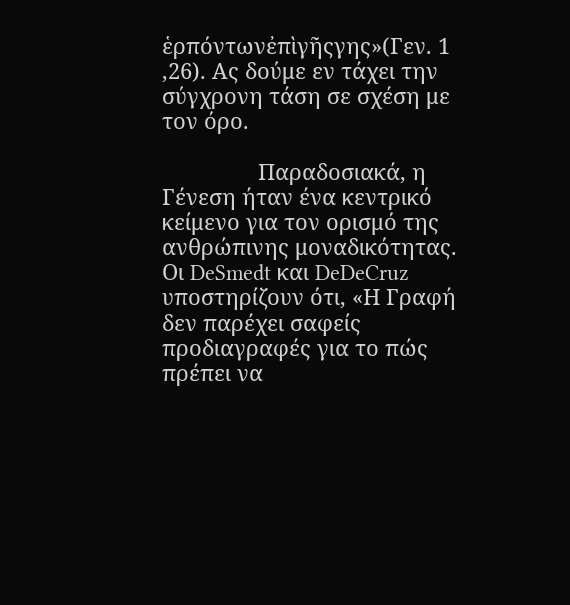ἑρπόντωνἐπὶγῆςγης»(Γεν. 1 ,26). Ας δούμε εν τάχει την σύγχρονη τάση σε σχέση με τον όρο.

                Παραδοσιακά, η Γένεση ήταν ένα κεντρικό κείμενο για τον ορισμό της ανθρώπινης μοναδικότητας. Οι DeSmedt και DeDeCruz υποστηρίζουν ότι, «Η Γραφή δεν παρέχει σαφείς προδιαγραφές για το πώς πρέπει να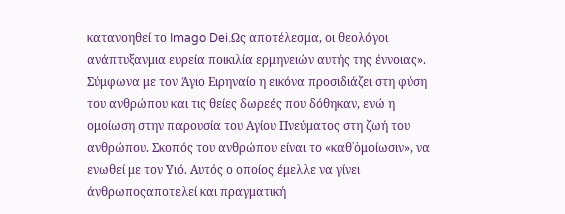κατανοηθεί το Imago Dei.Ως αποτέλεσμα, οι θεολόγοι ανάπτυξανμια ευρεία ποικιλία ερμηνειών αυτής της έννοιας». Σύμφωνα με τον Άγιο Ειρηναίο η εικόνα προσιδιάζει στη φύση του ανθρώπου και τις θείες δωρεές που δόθηκαν, ενώ η ομοίωση στην παρουσία του Αγίου Πνεύματος στη ζωή του ανθρώπου. Σκοπός του ανθρώπου είναι το «καθ᾿ὁμοίωσιν», να ενωθεί με τον Υιό. Αυτός ο οποίος έμελλε να γίνει άνθρωποςαποτελεί και πραγματική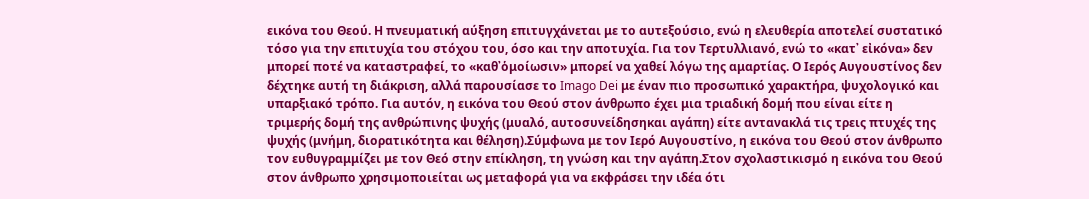εικόνα του Θεού. Η πνευματική αύξηση επιτυγχάνεται με το αυτεξούσιο, ενώ η ελευθερία αποτελεί συστατικό τόσο για την επιτυχία του στόχου του, όσο και την αποτυχία. Για τον Τερτυλλιανό, ενώ το «κατ᾿ εἰκόνα» δεν μπορεί ποτέ να καταστραφεί, το «καθ᾿ὁμοίωσιν» μπορεί να χαθεί λόγω της αμαρτίας. Ο Ιερός Αυγουστίνος δεν δέχτηκε αυτή τη διάκριση, αλλά παρουσίασε το Imago Dei με έναν πιο προσωπικό χαρακτήρα, ψυχολογικό και υπαρξιακό τρόπο. Για αυτόν, η εικόνα του Θεού στον άνθρωπο έχει μια τριαδική δομή που είναι είτε η τριμερής δομή της ανθρώπινης ψυχής (μυαλό, αυτοσυνείδησηκαι αγάπη) είτε αντανακλά τις τρεις πτυχές της ψυχής (μνήμη, διορατικότητα και θέληση).Σύμφωνα με τον Ιερό Αυγουστίνο, η εικόνα του Θεού στον άνθρωπο τον ευθυγραμμίζει με τον Θεό στην επίκληση, τη γνώση και την αγάπη.Στον σχολαστικισμό η εικόνα του Θεού στον άνθρωπο χρησιμοποιείται ως μεταφορά για να εκφράσει την ιδέα ότι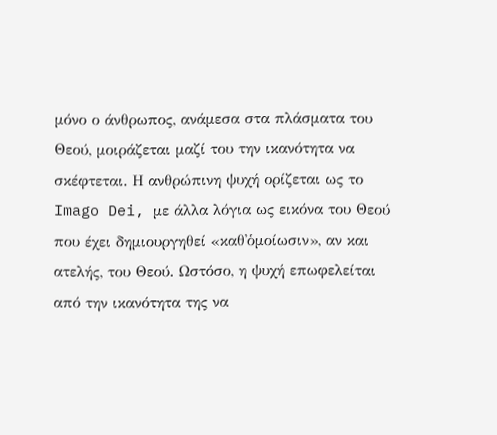μόνο ο άνθρωπος, ανάμεσα στα πλάσματα του Θεού, μοιράζεται μαζί του την ικανότητα να σκέφτεται. Η ανθρώπινη ψυχή ορίζεται ως το Imago Dei, με άλλα λόγια ως εικόνα του Θεού που έχει δημιουργηθεί «καθ᾿ὁμοίωσιν», αν και ατελής, του Θεού. Ωστόσο, η ψυχή επωφελείται από την ικανότητα της να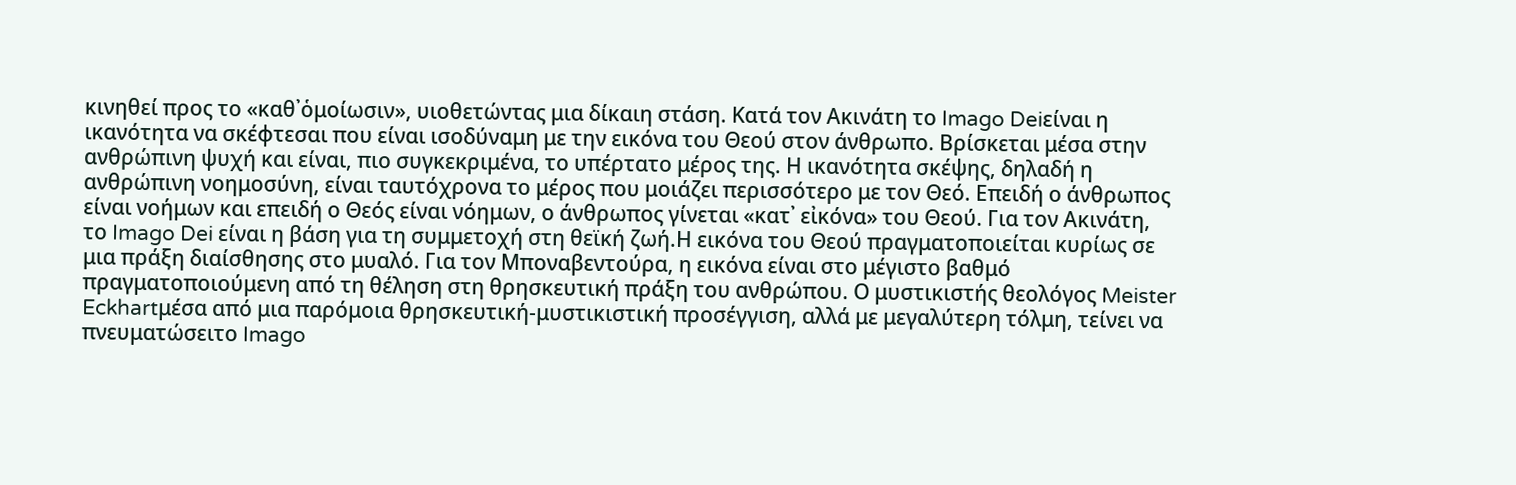κινηθεί προς το «καθ᾿ὁμοίωσιν», υιοθετώντας μια δίκαιη στάση. Κατά τον Ακινάτη το Imago Deiείναι η ικανότητα να σκέφτεσαι που είναι ισοδύναμη με την εικόνα του Θεού στον άνθρωπο. Βρίσκεται μέσα στην ανθρώπινη ψυχή και είναι, πιο συγκεκριμένα, το υπέρτατο μέρος της. Η ικανότητα σκέψης, δηλαδή η ανθρώπινη νοημοσύνη, είναι ταυτόχρονα το μέρος που μοιάζει περισσότερο με τον Θεό. Επειδή ο άνθρωπος είναι νοήμων και επειδή ο Θεός είναι νόημων, ο άνθρωπος γίνεται «κατ᾿ εἰκόνα» του Θεού. Για τον Ακινάτη, το Imago Dei είναι η βάση για τη συμμετοχή στη θεϊκή ζωή.Η εικόνα του Θεού πραγματοποιείται κυρίως σε μια πράξη διαίσθησης στο μυαλό. Για τον Μποναβεντούρα, η εικόνα είναι στο μέγιστο βαθμό πραγματοποιούμενη από τη θέληση στη θρησκευτική πράξη του ανθρώπου. Ο μυστικιστής θεολόγος Meister Eckhartμέσα από μια παρόμοια θρησκευτική-μυστικιστική προσέγγιση, αλλά με μεγαλύτερη τόλμη, τείνει να πνευματώσειτο Imago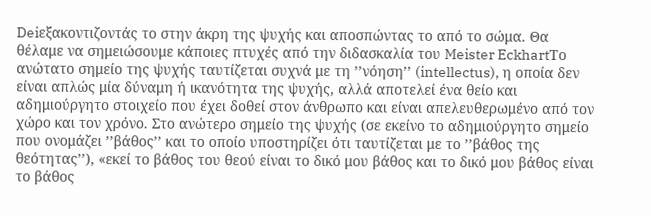Deiεξακοντιζοντάς το στην άκρη της ψυχής και αποσπώντας το από το σώμα. Θα θέλαμε να σημειώσουμε κάποιες πτυχές από την διδασκαλία του Meister EckhartΤο ανώτατο σημείο της ψυχής ταυτίζεται συχνά με τη ’’νόηση’’ (intellectus), η οποία δεν είναι απλώς μία δύναμη ή ικανότητα της ψυχής, αλλά αποτελεί ένα θείο και αδημιούργητο στοιχείο που έχει δοθεί στον άνθρωπο και είναι απελευθερωμένο από τον χώρο και τον χρόνο. Στο ανώτερο σημείο της ψυχής (σε εκείνο το αδημιούργητο σημείο που ονομάζει ’’βάθος’’ και το οποίο υποστηρίζει ότι ταυτίζεται με το ’’βάθος της θεότητας’’), «εκεί το βάθος του θεού είναι το δικό μου βάθος και το δικό μου βάθος είναι το βάθος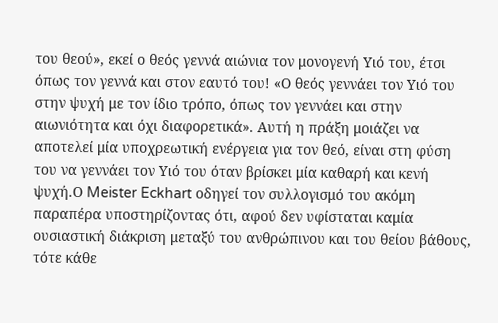του θεού», εκεί ο θεός γεννά αιώνια τον μονογενή Υιό του, έτσι όπως τον γεννά και στον εαυτό του! «Ο θεός γεννάει τον Υιό του στην ψυχή με τον ίδιο τρόπο, όπως τον γεννάει και στην αιωνιότητα και όχι διαφορετικά». Αυτή η πράξη μοιάζει να αποτελεί μία υποχρεωτική ενέργεια για τον θεό, είναι στη φύση του να γεννάει τον Υιό του όταν βρίσκει μία καθαρή και κενή ψυχή.Ο Meister Eckhart οδηγεί τον συλλογισμό του ακόμη παραπέρα υποστηρίζοντας ότι, αφού δεν υφίσταται καμία ουσιαστική διάκριση μεταξύ του ανθρώπινου και του θείου βάθους, τότε κάθε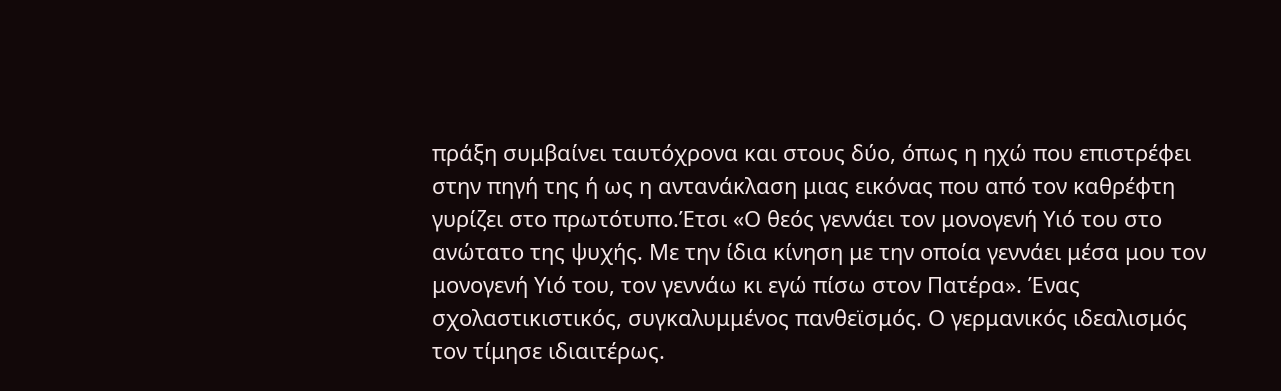πράξη συμβαίνει ταυτόχρονα και στους δύο, όπως η ηχώ που επιστρέφει στην πηγή της ή ως η αντανάκλαση μιας εικόνας που από τον καθρέφτη γυρίζει στο πρωτότυπο.Έτσι «Ο θεός γεννάει τον μονογενή Υιό του στο ανώτατο της ψυχής. Με την ίδια κίνηση με την οποία γεννάει μέσα μου τον μονογενή Υιό του, τον γεννάω κι εγώ πίσω στον Πατέρα». Ένας σχολαστικιστικός, συγκαλυμμένος πανθεϊσμός. Ο γερμανικός ιδεαλισμός τον τίμησε ιδιαιτέρως.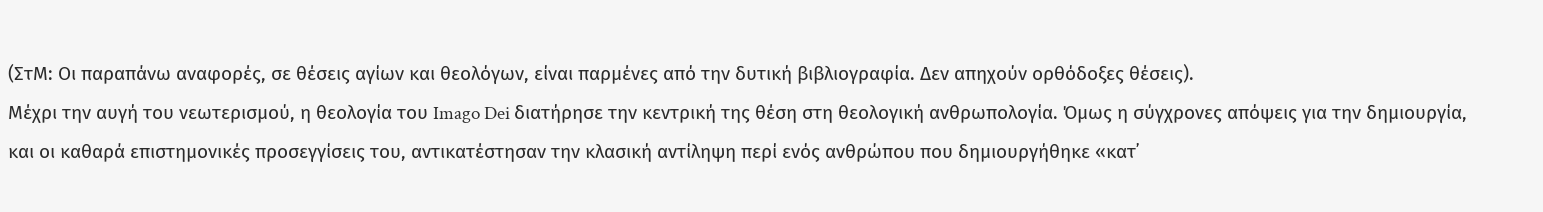(ΣτΜ: Οι παραπάνω αναφορές, σε θέσεις αγίων και θεολόγων, είναι παρμένες από την δυτική βιβλιογραφία. Δεν απηχούν ορθόδοξες θέσεις).
Μέχρι την αυγή του νεωτερισμού, η θεολογία του Imago Dei διατήρησε την κεντρική της θέση στη θεολογική ανθρωπολογία. Όμως η σύγχρονες απόψεις για την δημιουργία, και οι καθαρά επιστημονικές προσεγγίσεις του, αντικατέστησαν την κλασική αντίληψη περί ενός ανθρώπου που δημιουργήθηκε «κατ᾿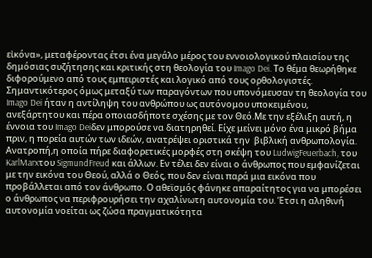εἰκόνα», μεταφέροντας έτσι ένα μεγάλο μέρος του εννοιολογικού πλαισίου της δημόσιας συζήτησης και κριτικής στη θεολογία του Imago Dei. Το θέμα θεωρήθηκε διφορούμενο από τους εμπειριστές και λογικό από τους ορθολογιστές. Σημαντικότερος όμως μεταξύ των παραγόντων που υπονόμευσαν τη θεολογία του Imago Dei ήταν η αντίληψη του ανθρώπου ως αυτόνομου υποκειμένου, ανεξάρτητου και πέρα οποιασδήποτε σχέσης με τον Θεό.Με την εξέλιξη αυτή, η έννοια του Imago Deiδεν μπορούσε να διατηρηθεί. Είχε μείνει μόνο ένα μικρό βήμα πριν, η πορεία αυτών των ιδεών, ανατρέψει οριστικά την  βιβλική ανθρωπολογία. Ανατροπή,η οποία πήρε διαφορετικές μορφές στη σκέψη του LudwigFeuerbach, του KarlMarxτου SigmundFreud και άλλων. Εν τέλει δεν είναι ο άνθρωπος που εμφανίζεται με την εικόνα του Θεού, αλλά ο Θεός, που δεν είναι παρά μια εικόνα που προβάλλεται από τον άνθρωπο. Ο αθεϊσμός φάνηκε απαραίτητος για να μπορέσει ο άνθρωπος να περιφρουρήσει την αχαλίνωτη αυτονομία του. Έτσι η αληθινή αυτονομία νοείται ως ζώσα πραγματικότητα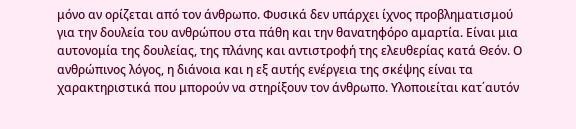μόνο αν ορίζεται από τον άνθρωπο. Φυσικά δεν υπάρχει ίχνος προβληματισμού για την δουλεία του ανθρώπου στα πάθη και την θανατηφόρο αμαρτία. Είναι μια αυτονομία της δουλείας, της πλάνης και αντιστροφή της ελευθερίας κατά Θεόν. Ο ανθρώπινος λόγος, η διάνοια και η εξ αυτής ενέργεια της σκέψης είναι τα χαρακτηριστικά που μπορούν να στηρίξουν τον άνθρωπο. Υλοποιείται κατ΄αυτόν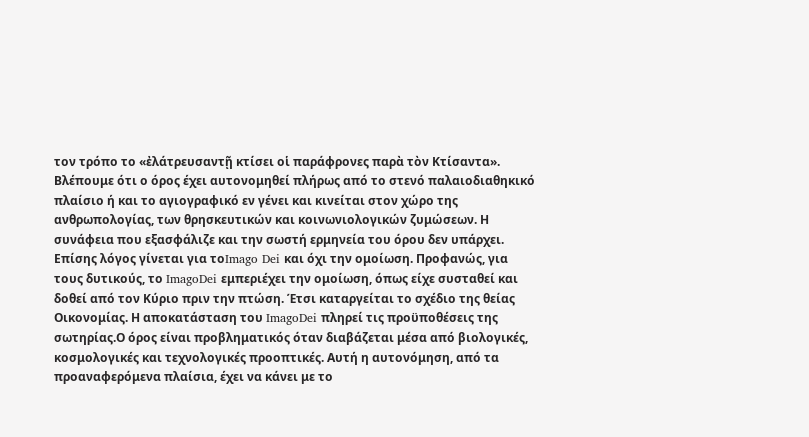τον τρόπο το «ἐλάτρευσαντῇ κτίσει οἱ παράφρονες παρὰ τὸν Κτίσαντα».
Βλέπουμε ότι ο όρος έχει αυτονομηθεί πλήρως από το στενό παλαιοδιαθηκικό πλαίσιο ή και το αγιογραφικό εν γένει και κινείται στον χώρο της ανθρωπολογίας, των θρησκευτικών και κοινωνιολογικών ζυμώσεων. Η συνάφεια που εξασφάλιζε και την σωστή ερμηνεία του όρου δεν υπάρχει. Επίσης λόγος γίνεται για τοImago Dei και όχι την ομοίωση. Προφανώς, για τους δυτικούς, το ImagoDei εμπεριέχει την ομοίωση, όπως είχε συσταθεί και δοθεί από τον Κύριο πριν την πτώση. Έτσι καταργείται το σχέδιο της θείας Οικονομίας. Η αποκατάσταση του ImagoDei πληρεί τις προϋποθέσεις της σωτηρίας.Ο όρος είναι προβληματικός όταν διαβάζεται μέσα από βιολογικές, κοσμολογικές και τεχνολογικές προοπτικές. Αυτή η αυτονόμηση, από τα προαναφερόμενα πλαίσια, έχει να κάνει με το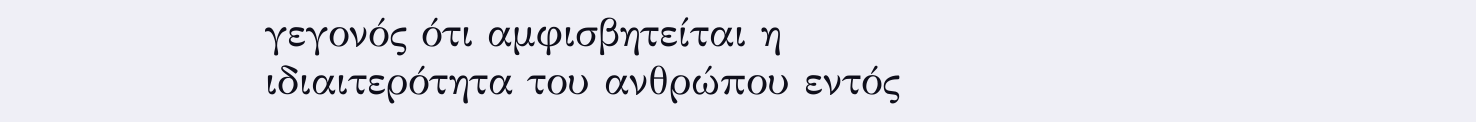γεγονός ότι αμφισβητείται η ιδιαιτερότητα του ανθρώπου εντός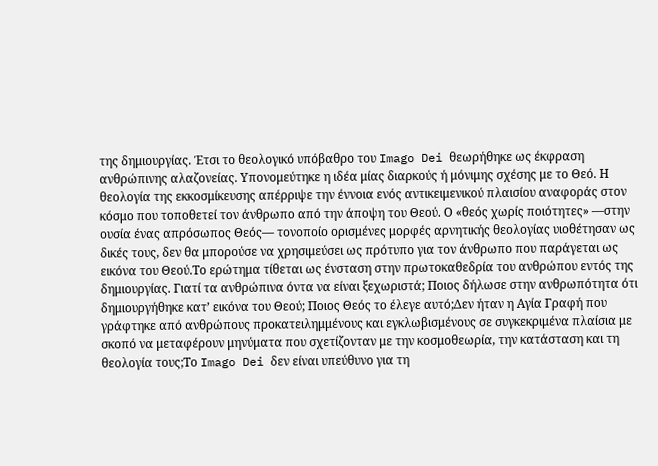της δημιουργίας. Έτσι το θεολογικό υπόβαθρο του Imago Dei θεωρήθηκε ως έκφραση ανθρώπινης αλαζονείας. Υπονομεύτηκε η ιδέα μίας διαρκούς ή μόνιμης σχέσης με το Θεό. Η θεολογία της εκκοσμίκευσης απέρριψε την έννοια ενός αντικειμενικού πλαισίου αναφοράς στον κόσμο που τοποθετεί τον άνθρωπο από την άποψη του Θεού. Ο «θεός χωρίς ποιότητες» —στην ουσία ένας απρόσωπος Θεός— τονοποίο ορισμένες μορφές αρνητικής θεολογίας υιοθέτησαν ως δικές τους, δεν θα μπορούσε να χρησιμεύσει ως πρότυπο για τον άνθρωπο που παράγεται ως εικόνα του Θεού.Το ερώτημα τίθεται ως ένσταση στην πρωτοκαθεδρία του ανθρώπου εντός της δημιουργίας. Γιατί τα ανθρώπινα όντα να είναι ξεχωριστά; Ποιος δήλωσε στην ανθρωπότητα ότι δημιουργήθηκε κατ’ εικόνα του Θεού; Ποιος Θεός το έλεγε αυτό;Δεν ήταν η Αγία Γραφή που γράφτηκε από ανθρώπους προκατειλημμένους και εγκλωβισμένους σε συγκεκριμένα πλαίσια με σκοπό να μεταφέρουν μηνύματα που σχετίζονταν με την κοσμοθεωρία, την κατάσταση και τη θεολογία τους;Το Imago Dei δεν είναι υπεύθυνο για τη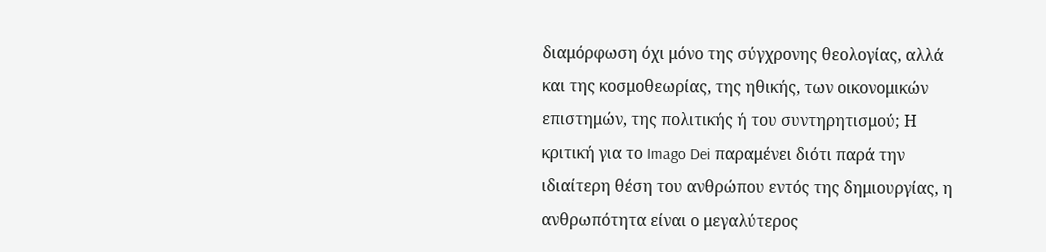διαμόρφωση όχι μόνο της σύγχρονης θεολογίας, αλλά και της κοσμοθεωρίας, της ηθικής, των οικονομικών επιστημών, της πολιτικής ή του συντηρητισμού; Η κριτική για το Imago Dei παραμένει διότι παρά την ιδιαίτερη θέση του ανθρώπου εντός της δημιουργίας, η ανθρωπότητα είναι ο μεγαλύτερος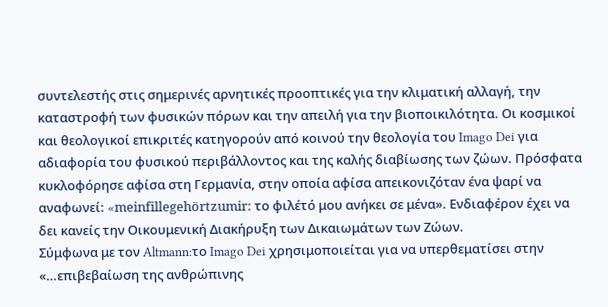συντελεστής στις σημερινές αρνητικές προοπτικές για την κλιματική αλλαγή, την καταστροφή των φυσικών πόρων και την απειλή για την βιοποικιλότητα. Οι κοσμικοί και θεολογικοί επικριτές κατηγορούν από κοινού την θεολογία του Imago Dei για αδιαφορία του φυσικού περιβάλλοντος και της καλής διαβίωσης των ζώων. Πρόσφατα κυκλοφόρησε αφίσα στη Γερμανία, στην οποία αφίσα απεικονιζόταν ένα ψαρί να αναφωνεί: «meinfillegehörtzumir: το φιλέτό μου ανήκει σε μένα». Ενδιαφέρον έχει να δει κανείς την Οικουμενική Διακήρυξη των Δικαιωμάτων των Ζώων.
Σύμφωνα με τον Altmann:το Imago Dei χρησιμοποιείται για να υπερθεματίσει στην «…επιβεβαίωση της ανθρώπινης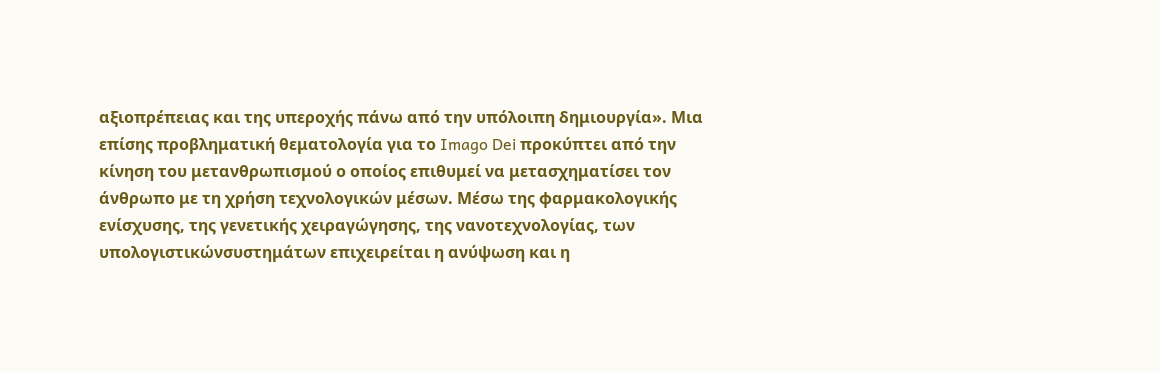αξιοπρέπειας και της υπεροχής πάνω από την υπόλοιπη δημιουργία». Μια επίσης προβληματική θεματολογία για το Imago Dei προκύπτει από την κίνηση του μετανθρωπισμού ο οποίος επιθυμεί να μετασχηματίσει τον άνθρωπο με τη χρήση τεχνολογικών μέσων. Μέσω της φαρμακολογικής ενίσχυσης, της γενετικής χειραγώγησης, της νανοτεχνολογίας, των υπολογιστικώνσυστημάτων επιχειρείται η ανύψωση και η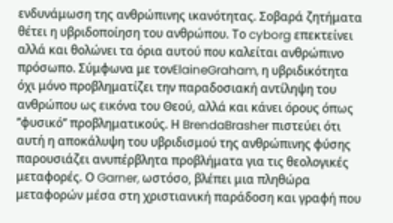ενδυνάμωση της ανθρώπινης ικανότητας. Σοβαρά ζητήματα θέτει η υβριδοποίηση του ανθρώπου. Το cyborg επεκτείνει αλλά και θολώνει τα όρια αυτού που καλείται ανθρώπινο πρόσωπο. Σύμφωνα με τονElaineGraham, η υβριδικότητα όχι μόνο προβληματίζει την παραδοσιακή αντίληψη του ανθρώπου ως εικόνα του Θεού, αλλά και κάνει όρους όπως ’’φυσικό’’ προβληματικούς. Η BrendaBrasher πιστεύει ότι αυτή η αποκάλυψη του υβριδισμού της ανθρώπινης φύσης παρουσιάζει ανυπέρβλητα προβλήματα για τις θεολογικές μεταφορές. Ο Garner, ωστόσο, βλέπει μια πληθώρα μεταφορών μέσα στη χριστιανική παράδοση και γραφή που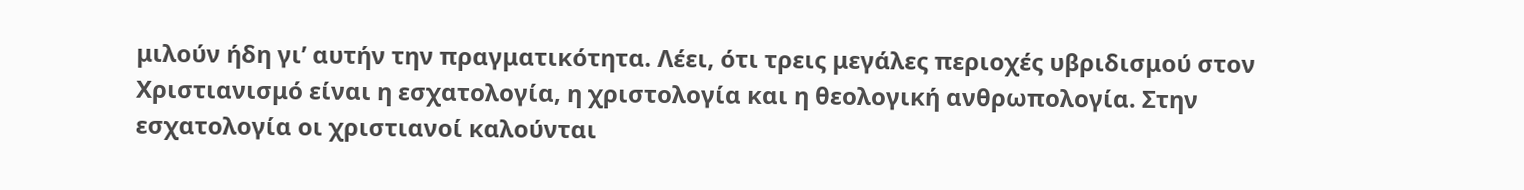μιλούν ήδη γι’ αυτήν την πραγματικότητα. Λέει, ότι τρεις μεγάλες περιοχές υβριδισμού στον Χριστιανισμό είναι η εσχατολογία, η χριστολογία και η θεολογική ανθρωπολογία. Στην εσχατολογία οι χριστιανοί καλούνται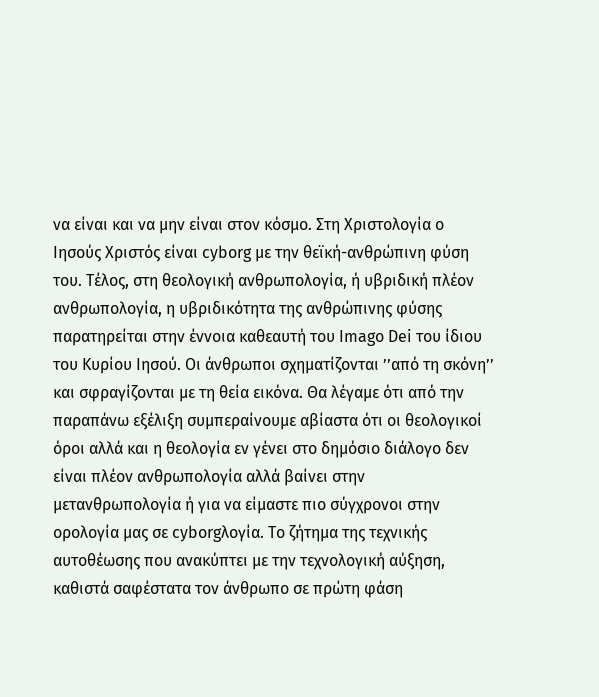να είναι και να μην είναι στον κόσμο. Στη Χριστολογία ο Ιησούς Χριστός είναι cyborg με την θεϊκή-ανθρώπινη φύση του. Τέλος, στη θεολογική ανθρωπολογία, ή υβριδική πλέον ανθρωπολογία, η υβριδικότητα της ανθρώπινης φύσης παρατηρείται στην έννοια καθεαυτή του Imago Dei του ίδιου του Κυρίου Ιησού. Οι άνθρωποι σχηματίζονται ’’από τη σκόνη’’ και σφραγίζονται με τη θεία εικόνα. Θα λέγαμε ότι από την παραπάνω εξέλιξη συμπεραίνουμε αβίαστα ότι οι θεολογικοί όροι αλλά και η θεολογία εν γένει στο δημόσιο διάλογο δεν είναι πλέον ανθρωπολογία αλλά βαίνει στην μετανθρωπολογία ή για να είμαστε πιο σύγχρονοι στην ορολογία μας σε cyborgλογία. Το ζήτημα της τεχνικής αυτοθέωσης που ανακύπτει με την τεχνολογική αύξηση, καθιστά σαφέστατα τον άνθρωπο σε πρώτη φάση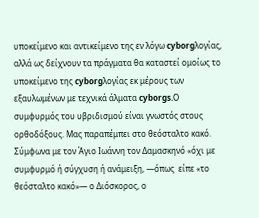υποκείμενο και αντικείμενο της εν λόγω cyborgλογίας, αλλά ως δείχνουν τα πράγματα θα καταστεί ομοίως το υποκείμενο της cyborgλογίας εκ μέρους των εξαυλωμένων με τεχνικά άλματα cyborgs.Ο συμφυρμός του υβριδισμού είναι γνωστός στους ορθοδόξους. Μας παραπέμπει στο θεόσταλτο κακό. Σύμφωνα με τον Άγιο Ιωάννη τον Δαμασκηνό «όχι με συμφυρμό ή σύγχυση ή ανάμειξη, —όπως  είπε «το θεόσταλτο κακό»— ο Διόσκορος, ο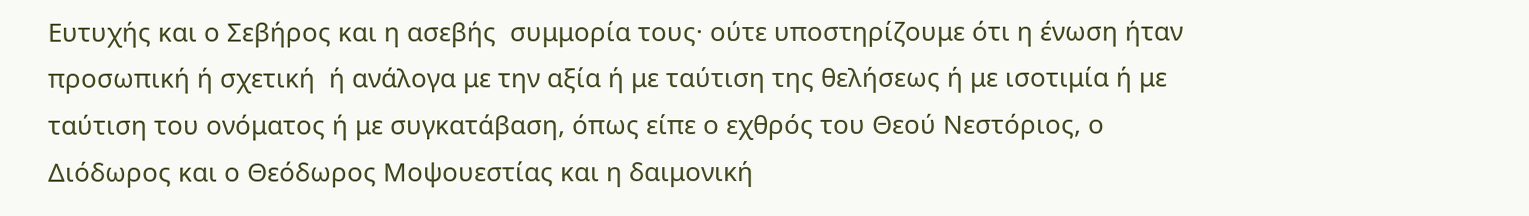Ευτυχής και ο Σεβήρος και η ασεβής  συμμορία τους· ούτε υποστηρίζουμε ότι η ένωση ήταν προσωπική ή σχετική  ή ανάλογα με την αξία ή με ταύτιση της θελήσεως ή με ισοτιμία ή με ταύτιση του ονόματος ή με συγκατάβαση, όπως είπε ο εχθρός του Θεού Νεστόριος, ο Διόδωρος και ο Θεόδωρος Μοψουεστίας και η δαιμονική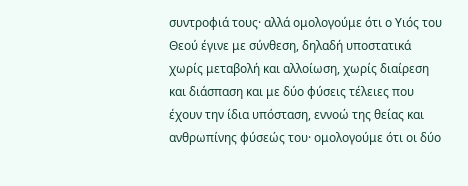συντροφιά τους· αλλά ομολογούμε ότι ο Υιός του Θεού έγινε με σύνθεση, δηλαδή υποστατικά χωρίς μεταβολή και αλλοίωση, χωρίς διαίρεση και διάσπαση και με δύο φύσεις τέλειες που έχουν την ίδια υπόσταση, εννοώ της θείας και ανθρωπίνης φύσεώς του· ομολογούμε ότι οι δύο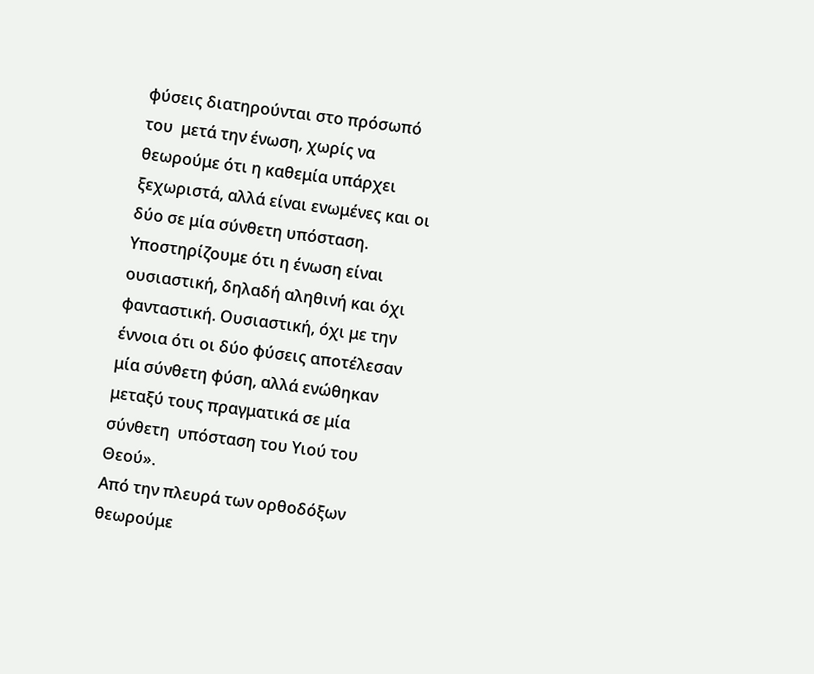φύσεις διατηρούνται στο πρόσωπό του  μετά την ένωση, χωρίς να θεωρούμε ότι η καθεμία υπάρχει ξεχωριστά, αλλά είναι ενωμένες και οι δύο σε μία σύνθετη υπόσταση. Υποστηρίζουμε ότι η ένωση είναι ουσιαστική, δηλαδή αληθινή και όχι  φανταστική. Ουσιαστική, όχι με την έννοια ότι οι δύο φύσεις αποτέλεσαν  μία σύνθετη φύση, αλλά ενώθηκαν μεταξύ τους πραγματικά σε μία σύνθετη  υπόσταση του Υιού του Θεού».
Από την πλευρά των ορθοδόξων θεωρούμε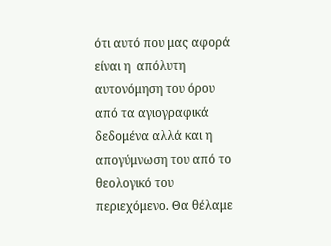ότι αυτό που μας αφορά είναι η  απόλυτη αυτονόμηση του όρου από τα αγιογραφικά δεδομένα αλλά και η απογύμνωση του από το θεολογικό του περιεχόμενο. Θα θέλαμε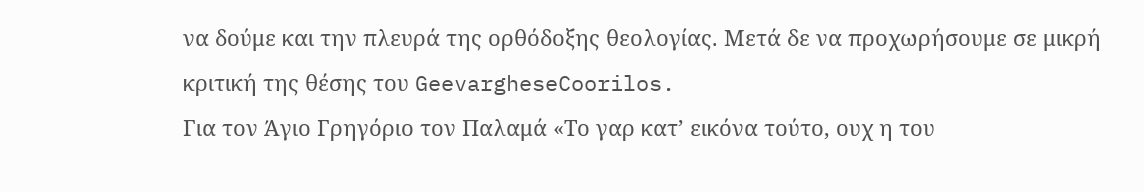να δούμε και την πλευρά της ορθόδοξης θεολογίας. Μετά δε να προχωρήσουμε σε μικρή κριτική της θέσης του GeevargheseCoorilos.
Για τον Άγιο Γρηγόριο τον Παλαμά «Το γαρ κατ’ εικόνα τούτο, ουχ η του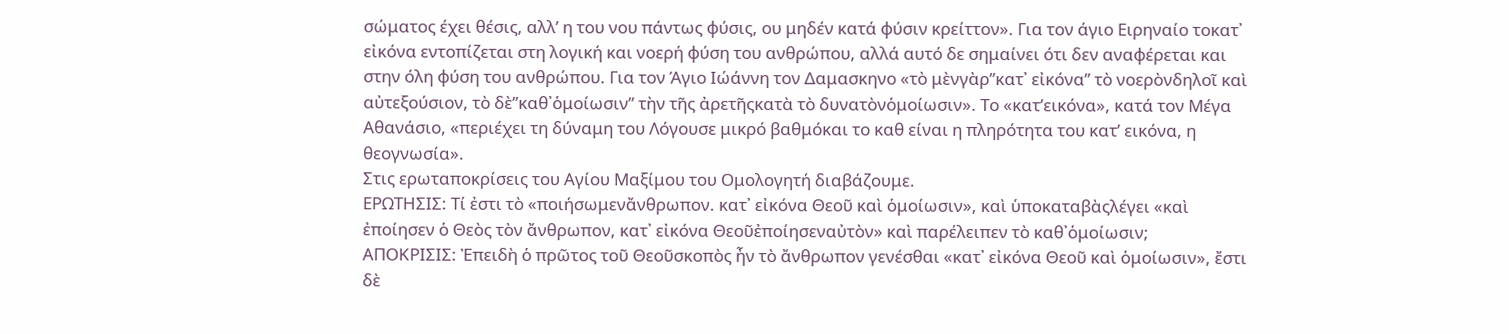σώματος έχει θέσις, αλλ’ η του νου πάντως φύσις, ου μηδέν κατά φύσιν κρείττον». Για τον άγιο Ειρηναίο τοκατ᾽ εἰκόνα εντοπίζεται στη λογική και νοερή φύση του ανθρώπου, αλλά αυτό δε σημαίνει ότι δεν αναφέρεται και στην όλη φύση του ανθρώπου. Για τον Άγιο Ιώάννη τον Δαμασκηνο «τὸ μὲνγὰρ’’κατ᾿ εἰκόνα’’ τὸ νοερὸνδηλοῖ καὶ αὐτεξούσιον, τὸ δὲ’’καθ᾿ὁμοίωσιν’’ τὴν τῆς ἀρετῆςκατὰ τὸ δυνατὸνὁμοίωσιν». Το «κατ’εικόνα», κατά τον Μέγα Αθανάσιο, «περιέχει τη δύναμη του Λόγουσε μικρό βαθμόκαι το καθ είναι η πληρότητα του κατ’ εικόνα, η θεογνωσία».
Στις ερωταποκρίσεις του Αγίου Μαξίμου του Ομολογητή διαβάζουμε.
ΕΡΩΤΗΣΙΣ: Τί ἐστι τὸ «ποιήσωμενἄνθρωπον. κατ᾽ εἰκόνα Θεοῦ καὶ ὁμοίωσιν», καὶ ὑποκαταβὰςλέγει «καὶ ἐποίησεν ὁ Θεὸς τὸν ἄνθρωπον, κατ᾽ εἰκόνα Θεοῦἐποίησεναὐτὸν» καὶ παρέλειπεν τὸ καθ᾽ὁμοίωσιν;
ΑΠΟΚΡΙΣΙΣ: Ἐπειδὴ ὁ πρῶτος τοῦ Θεοῦσκοπὸς ἦν τὸ ἄνθρωπον γενέσθαι «κατ᾽ εἰκόνα Θεοῦ καὶ ὁμοίωσιν», ἔστι δὲ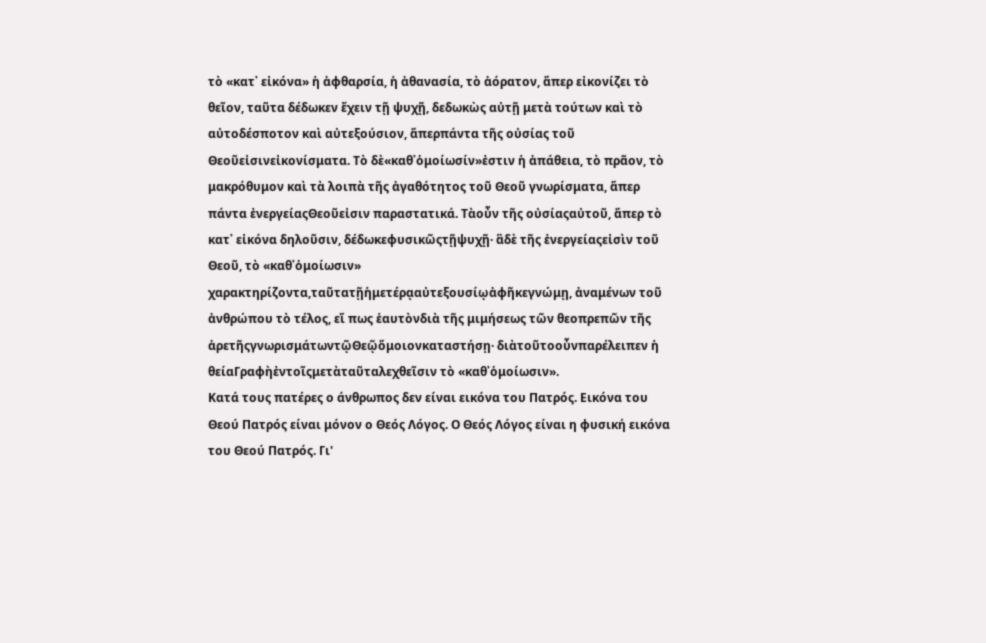τὸ «κατ᾽ εἰκόνα» ἡ ἀφθαρσία, ἡ ἀθανασία, τὸ ἀόρατον, ἅπερ εἰκονίζει τὸ θεῖον, ταῦτα δέδωκεν ἔχειν τῇ ψυχῇ, δεδωκὼς αὐτῇ μετὰ τούτων καὶ τὸ αὐτοδέσποτον καὶ αὐτεξούσιον, ἅπερπάντα τῆς οὐσίας τοῦ Θεοῦεἰσινεἰκονίσματα. Τὸ δὲ«καθ᾽ὁμοίωσίν»ἐστιν ἡ ἀπάθεια, τὸ πρᾶον, τὸ μακρόθυμον καὶ τὰ λοιπὰ τῆς ἀγαθότητος τοῦ Θεοῦ γνωρίσματα, ἅπερ πάντα ἐνεργείαςΘεοῦεἰσιν παραστατικά. Τὰοὖν τῆς οὐσίαςαὐτοῦ, ἅπερ τὸ κατ᾽ εἰκόνα δηλοῦσιν, δέδωκεφυσικῶςτῇψυχῇ· ἃδὲ τῆς ἐνεργείαςεἰσὶν τοῦ Θεοῦ, τὸ «καθ᾽ὁμοίωσιν» χαρακτηρίζοντα,ταῦτατῇἡμετέρᾳαὐτεξουσίῳἀφῆκεγνώμῃ, ἀναμένων τοῦ ἀνθρώπου τὸ τέλος, εἴ πως ἑαυτὸνδιὰ τῆς μιμήσεως τῶν θεοπρεπῶν τῆς ἀρετῆςγνωρισμάτωντῷΘεῷὅμοιονκαταστήσῃ· διὰτοῦτοοὖνπαρέλειπεν ἡ θείαΓραφὴἐντοῖςμετὰταῦταλεχθεῖσιν τὸ «καθ᾽ὁμοίωσιν».
Κατά τους πατέρες ο άνθρωπος δεν είναι εικόνα του Πατρός. Εικόνα του Θεού Πατρός είναι μόνον ο Θεός Λόγος. Ο Θεός Λόγος είναι η φυσική εικόνα του Θεού Πατρός. Γι'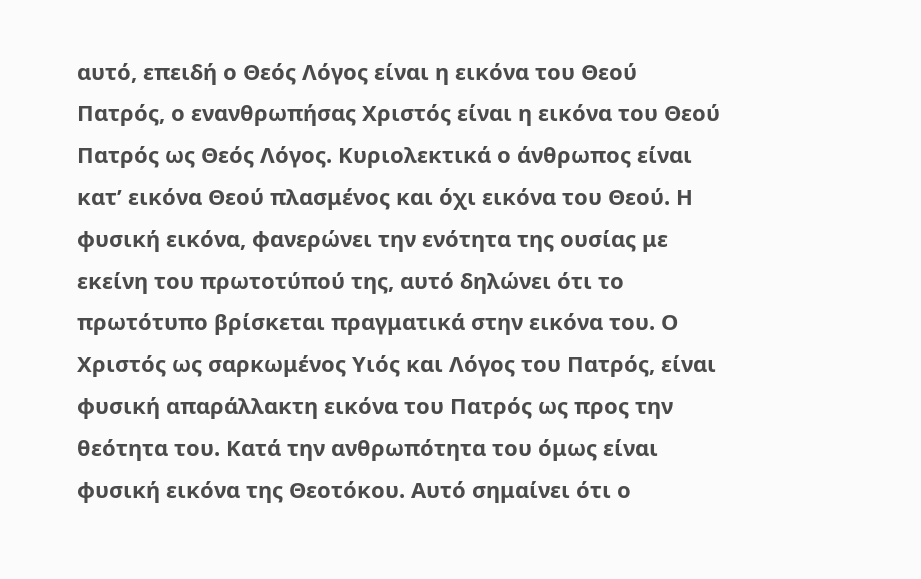αυτό, επειδή ο Θεός Λόγος είναι η εικόνα του Θεού Πατρός, ο ενανθρωπήσας Χριστός είναι η εικόνα του Θεού Πατρός ως Θεός Λόγος. Κυριολεκτικά ο άνθρωπος είναι κατ’ εικόνα Θεού πλασμένος και όχι εικόνα του Θεού. Η φυσική εικόνα, φανερώνει την ενότητα της ουσίας με εκείνη του πρωτοτύπού της, αυτό δηλώνει ότι το πρωτότυπο βρίσκεται πραγματικά στην εικόνα του. Ο Χριστός ως σαρκωμένος Υιός και Λόγος του Πατρός, είναι φυσική απαράλλακτη εικόνα του Πατρός ως προς την θεότητα του. Κατά την ανθρωπότητα του όμως είναι φυσική εικόνα της Θεοτόκου. Αυτό σημαίνει ότι ο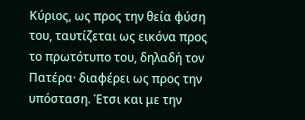Κύριος, ως προς την θεία φύση του, ταυτίζεται ως εικόνα προς το πρωτότυπο του, δηλαδή τον Πατέρα· διαφέρει ως προς την υπόσταση. Έτσι και με την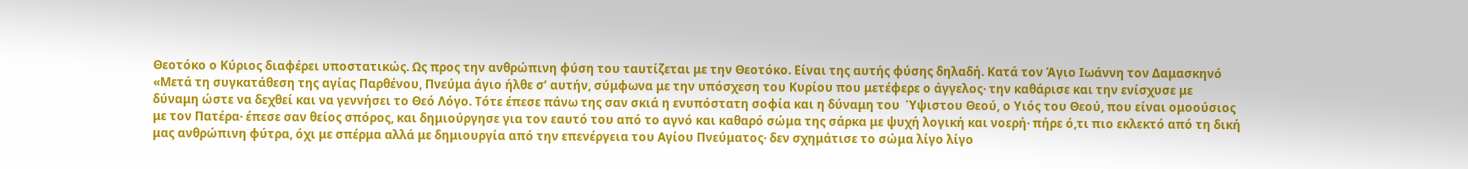Θεοτόκο ο Κύριος διαφέρει υποστατικώς. Ως προς την ανθρώπινη φύση του ταυτίζεται με την Θεοτόκο. Είναι της αυτής φύσης δηλαδή. Κατά τον Άγιο Ιωάννη τον Δαμασκηνό «Μετά τη συγκατάθεση της αγίας Παρθένου, Πνεύμα άγιο ήλθε σ’ αυτήν, σύμφωνα με την υπόσχεση του Κυρίου που μετέφερε ο άγγελος· την καθάρισε και την ενίσχυσε με δύναμη ώστε να δεχθεί και να γεννήσει το Θεό Λόγο. Τότε έπεσε πάνω της σαν σκιά η ενυπόστατη σοφία και η δύναμη του  Ύψιστου Θεού, ο Υιός του Θεού, που είναι ομοούσιος με τον Πατέρα· έπεσε σαν θείος σπόρος, και δημιούργησε για τον εαυτό του από το αγνό και καθαρό σώμα της σάρκα με ψυχή λογική και νοερή· πήρε ό,τι πιο εκλεκτό από τη δική μας ανθρώπινη φύτρα, όχι με σπέρμα αλλά με δημιουργία από την επενέργεια του Αγίου Πνεύματος· δεν σχημάτισε το σώμα λίγο λίγο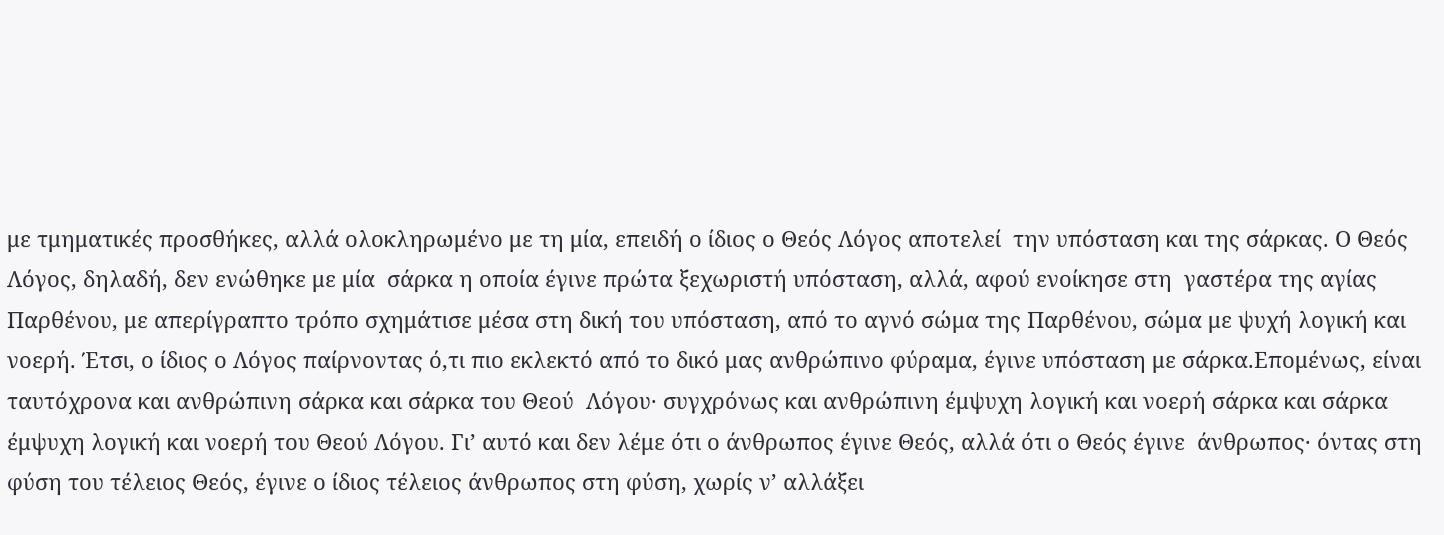με τμηματικές προσθήκες, αλλά ολοκληρωμένο με τη μία, επειδή ο ίδιος ο Θεός Λόγος αποτελεί  την υπόσταση και της σάρκας. Ο Θεός Λόγος, δηλαδή, δεν ενώθηκε με μία  σάρκα η οποία έγινε πρώτα ξεχωριστή υπόσταση, αλλά, αφού ενοίκησε στη  γαστέρα της αγίας Παρθένου, με απερίγραπτο τρόπο σχημάτισε μέσα στη δική του υπόσταση, από το αγνό σώμα της Παρθένου, σώμα με ψυχή λογική και νοερή. Έτσι, ο ίδιος ο Λόγος παίρνοντας ό,τι πιο εκλεκτό από το δικό μας ανθρώπινο φύραμα, έγινε υπόσταση με σάρκα.Επομένως, είναι ταυτόχρονα και ανθρώπινη σάρκα και σάρκα του Θεού  Λόγου· συγχρόνως και ανθρώπινη έμψυχη λογική και νοερή σάρκα και σάρκα έμψυχη λογική και νοερή του Θεού Λόγου. Γι’ αυτό και δεν λέμε ότι ο άνθρωπος έγινε Θεός, αλλά ότι ο Θεός έγινε  άνθρωπος· όντας στη φύση του τέλειος Θεός, έγινε ο ίδιος τέλειος άνθρωπος στη φύση, χωρίς ν’ αλλάξει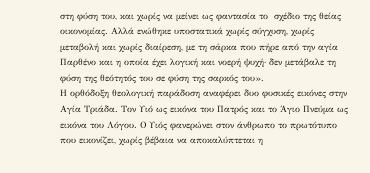στη φύση του, και χωρίς να μείνει ως φαντασία το  σχέδιο της θείας οικονομίας. Αλλά ενώθηκε υποστατικά χωρίς σύγχυση, χωρίς μεταβολή και χωρίς διαίρεση, με τη σάρκα που πήρε από την αγία Παρθένο και η οποία έχει λογική και νοερή ψυχή· δεν μετάβαλε τη φύση της θεότητός του σε φύση της σαρκός του».
Η ορθόδοξη θεολογική παράδοση αναφέρει δυο φυσικές εικόνες στην Αγία Τριάδα. Τον Υιό ως εικόνα του Πατρός και το Άγιο Πνεύμα ως εικόνα του Λόγου. Ο Υιός φανερώνει στον άνθρωπο το πρωτότυπο που εικονίζει, χωρίς βέβαια να αποκαλύπτεται η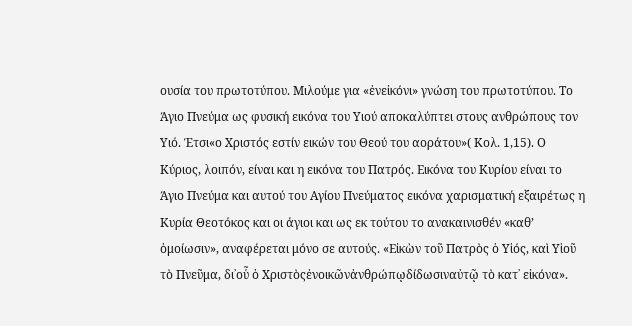ουσία του πρωτοτύπου. Μιλούμε για «ἐνεἰκόνι» γνώση του πρωτοτύπου. Το Άγιο Πνεύμα ως φυσική εικόνα του Υιού αποκαλύπτει στους ανθρώπους τον Υιό. Έτσι«ο Χριστός εστίν εικών του Θεού του αοράτου»( Κολ. 1,15). Ο Κύριος, λοιπόν, είναι και η εικόνα του Πατρός. Εικόνα του Κυρίου είναι το Άγιο Πνεύμα και αυτού του Αγίου Πνεύματος εικόνα χαρισματική εξαιρέτως η Κυρία Θεοτόκος και οι άγιοι και ως εκ τούτου το ανακαινισθέν «καθ’ ὁμοίωσιν», αναφέρεται μόνο σε αυτούς. «Εἰκὼν τοῦ Πατρὸς ὁ Υἱός, καὶ Υἱοῦ τὸ Πνεῦμα, δι᾿οὗ ὁ Χριστὸςἐνοικῶνἀνθρώπῳδίδωσιναὐτῷ τὸ κατ᾿ εἰκόνα».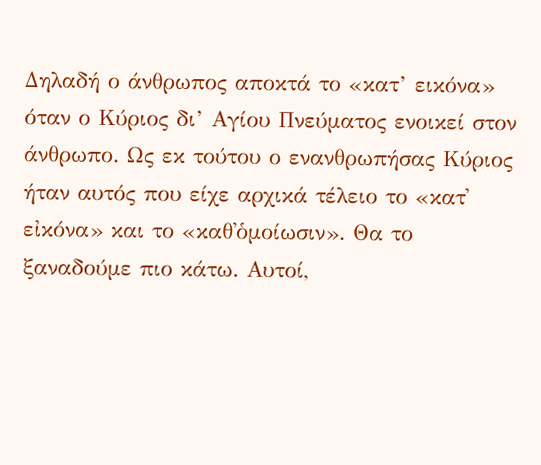Δηλαδή ο άνθρωπος αποκτά το «κατ’ εικόνα» όταν ο Κύριος δι’ Αγίου Πνεύματος ενοικεί στον άνθρωπο. Ως εκ τούτου ο ενανθρωπήσας Κύριος ήταν αυτός που είχε αρχικά τέλειο το «κατ᾽ εἰκόνα» και το «καθ᾽ὁμοίωσιν». Θα το ξαναδούμε πιο κάτω. Αυτοί,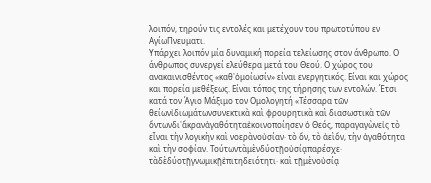λοιπόν, τηρούν τις εντολές και μετέχουν του πρωτοτύπου εν ΑγίωΠνευματι.
Υπάρχει λοιπόν μία δυναμική πορεία τελείωσης στον άνθρωπο. Ο άνθρωπος συνεργεί ελεύθερα μετά του Θεού. Ο χώρος του ανακαινισθέντος «καθ᾽ὁμοίωσίν» είναι ενεργητικός. Είναι και χώρος και πορεία μεθέξεως. Είναι τόπος της τήρησης των εντολών. Έτσι κατά τον Άγιο Μάξιμο τον Ομολογητή «Τέσσαρα τῶν θείωνἰδιωμάτωνσυνεκτικὰ καὶ φρουρητικὰ καὶ διασωστικὰ τῶν ὄντωνδι᾽ἄκρανἀγαθότηταἐκοινοποίησεν ὁ Θεός, παραγαγὼνεἰς τὸ εἶναι τὴν λογικὴν καὶ νοερὰνοὐσίαν· τὸ ὄν, τὸ ἀεὶὄν, τὴν ἀγαθότητα καὶ τὴν σοφίαν. Τούτωντὰμὲνδύοτῇοὐσίᾳπαρέσχε· τὰδὲδύοτῇγνωμικῇἐπιτηδειότητι· καὶ τῇμὲνοὐσίᾳ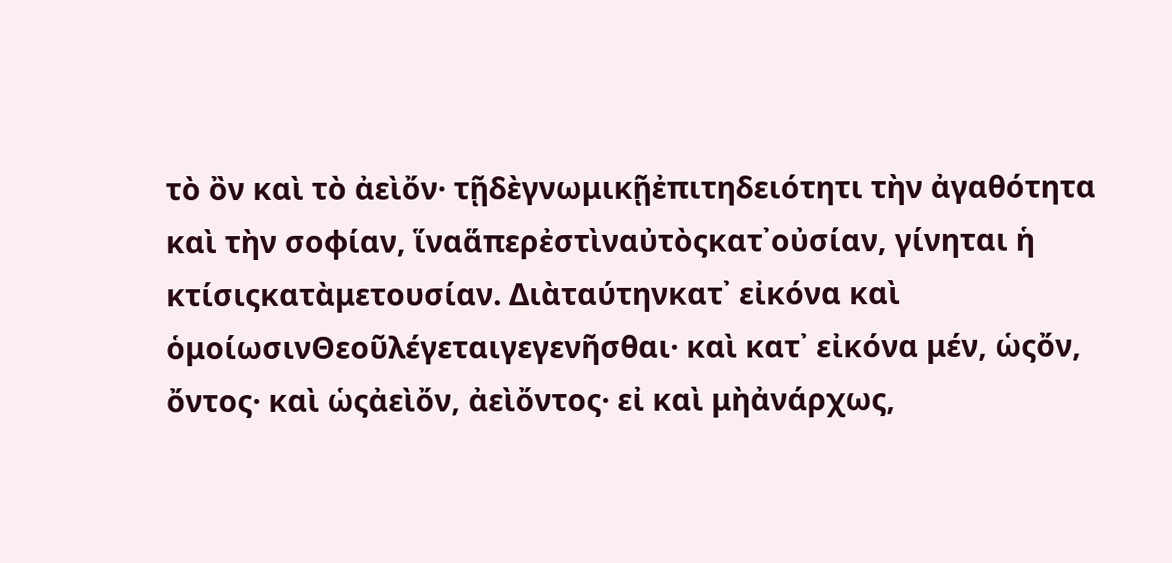τὸ ὂν καὶ τὸ ἀεὶὄν· τῇδὲγνωμικῇἐπιτηδειότητι τὴν ἀγαθότητα καὶ τὴν σοφίαν, ἵναἅπερἐστὶναὐτὸςκατ᾽οὐσίαν, γίνηται ἡ κτίσιςκατὰμετουσίαν. Διὰταύτηνκατ᾽ εἰκόνα καὶ ὁμοίωσινΘεοῦλέγεταιγεγενῆσθαι· καὶ κατ᾽ εἰκόνα μέν, ὡςὄν, ὄντος· καὶ ὡςἀεὶὄν, ἀεὶὄντος· εἰ καὶ μὴἀνάρχως,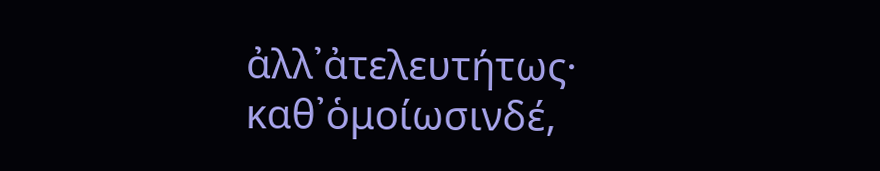ἀλλ᾽ἀτελευτήτως· καθ᾽ὁμοίωσινδέ,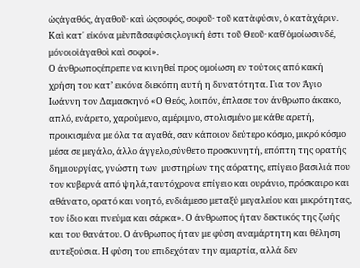ὡςἀγαθός, ἀγαθοῦ· καὶ ὡςσοφός, σοφοῦ· τοῦ κατὰφύσιν, ὁ κατὰχάριν. Καὶ κατ᾽ εἰκόνα μὲνπᾶσαφύσιςλογική ἐστι τοῦ Θεοῦ· καθ᾽ὁμοίωσινδέ, μόνοιοἱἀγαθοὶ καὶ σοφοί».
Ο άνθρωποςέπρεπε να κινηθεί προς ομοίωση εν τούτοις από κακή χρήση του κατ’ εικόνα διεκόπη αυτή η δυνατότητα. Για τον Άγιο Ιωάννη τον Δαμασκηνό «Ο Θεός, λοιπόν, έπλασε τον άνθρωπο άκακο, απλό, ενάρετο, χαρούμενο, αμέριμνο, στολισμένο με κάθε αρετή, προικισμένα με όλα τα αγαθά, σαν κάποιον δεύτερο κόσμο, μικρό κόσμο μέσα σε μεγάλο, άλλο άγγελο,σύνθετο προσκυνητή, επόπτη της ορατής δημιουργίας, γνώστη των  μυστηρίων της αόρατης, επίγειο βασιλιά που τον κυβερνά από ψηλά,ταυτόχρονα επίγειο και ουράνιο, πρόσκαιρο και αθάνατο, ορατό και νοητό, ενδιάμεσο μεταξύ μεγαλείου και μικρότητας, τον ίδιο και πνεύμα και σάρκα». Ο άνθρωπος ήταν δεκτικός της ζωής και του θανάτου. Ο άνθρωπος ήταν με φύση αναμάρτητη και θέληση αυτεξούσια. Η φύση του επιδεχόταν την αμαρτία, αλλά δεν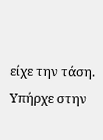είχε την τάση. Υπήρχε στην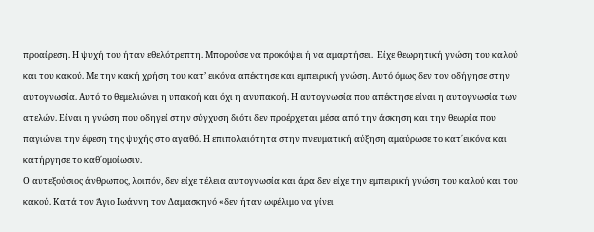προαίρεση. Η ψυχή του ήταν εθελότρεπτη. Μπορούσε να προκόψει ή να αμαρτήσει.  Είχε θεωρητική γνώση του καλού και του κακού. Με την κακή χρήση του κατ’ εικόνα απέκτησε και εμπειρική γνώση. Αυτό όμως δεν τον οδήγησε στην αυτογνωσία. Αυτό το θεμελιώνει η υπακοή και όχι η ανυπακοή. Η αυτογνωσία που απέκτησε είναι η αυτογνωσία των ατελών. Είναι η γνώση που οδηγεί στην σύγχυση διότι δεν προέρχεται μέσα από την άσκηση και την θεωρία που παγιώνει την έφεση της ψυχής στο αγαθό. Η επιπολαιότητα στην πνευματική αύξηση αμαύρωσε το κατ΄εικόνα και κατήργησε το καθ΄ομοίωσιν.
Ο αυτεξούσιος άνθρωπος, λοιπόν, δεν είχε τέλεια αυτογνωσία και άρα δεν είχε την εμπειρική γνώση του καλού και του κακού. Κατά τον Άγιο Ιωάννη τον Δαμασκηνό «δεν ήταν ωφέλιμο να γίνει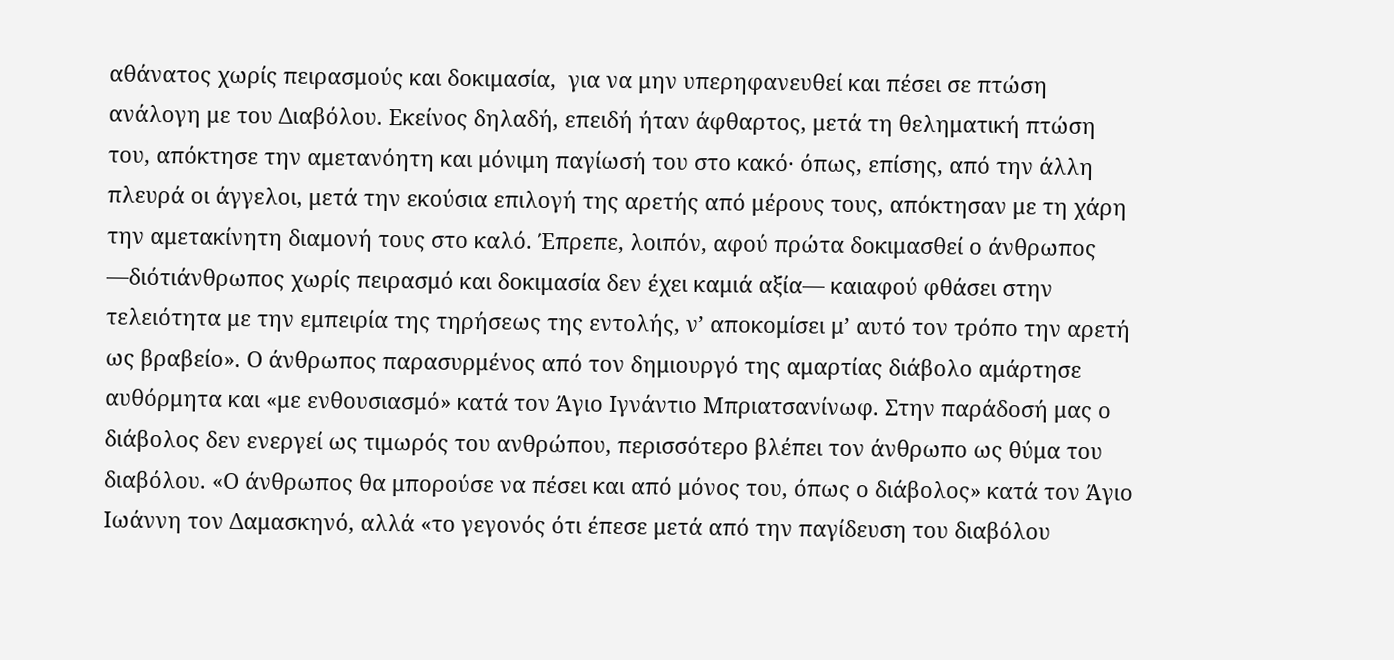αθάνατος χωρίς πειρασμούς και δοκιμασία,  για να μην υπερηφανευθεί και πέσει σε πτώση ανάλογη με του Διαβόλου. Εκείνος δηλαδή, επειδή ήταν άφθαρτος, μετά τη θεληματική πτώση του, απόκτησε την αμετανόητη και μόνιμη παγίωσή του στο κακό· όπως, επίσης, από την άλλη πλευρά οι άγγελοι, μετά την εκούσια επιλογή της αρετής από μέρους τους, απόκτησαν με τη χάρη την αμετακίνητη διαμονή τους στο καλό. Έπρεπε, λοιπόν, αφού πρώτα δοκιμασθεί ο άνθρωπος —διότιάνθρωπος χωρίς πειρασμό και δοκιμασία δεν έχει καμιά αξία— καιαφού φθάσει στην τελειότητα με την εμπειρία της τηρήσεως της εντολής, ν’ αποκομίσει μ’ αυτό τον τρόπο την αρετή ως βραβείο». Ο άνθρωπος παρασυρμένος από τον δημιουργό της αμαρτίας διάβολο αμάρτησε αυθόρμητα και «με ενθουσιασμό» κατά τον Άγιο Ιγνάντιο Μπριατσανίνωφ. Στην παράδοσή μας ο διάβολος δεν ενεργεί ως τιμωρός του ανθρώπου, περισσότερο βλέπει τον άνθρωπο ως θύμα του διαβόλου. «Ο άνθρωπος θα μπορούσε να πέσει και από μόνος του, όπως ο διάβολος» κατά τον Άγιο Ιωάννη τον Δαμασκηνό, αλλά «το γεγονός ότι έπεσε μετά από την παγίδευση του διαβόλου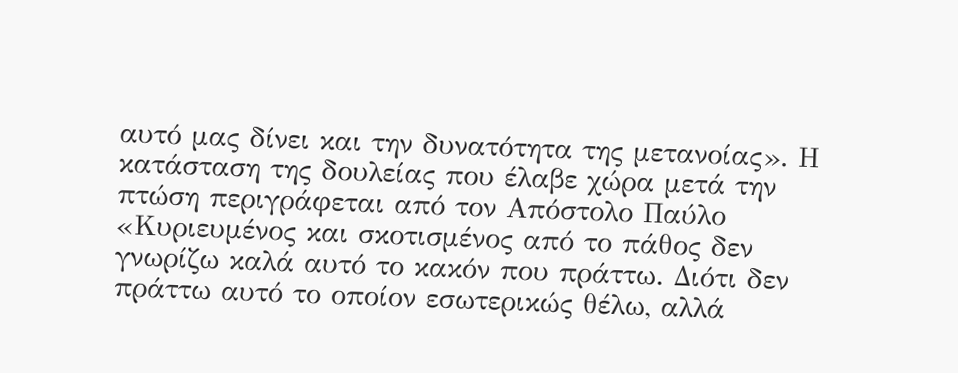αυτό μας δίνει και την δυνατότητα της μετανοίας». Η κατάσταση της δουλείας που έλαβε χώρα μετά την πτώση περιγράφεται από τον Απόστολο Παύλο «Κυριευμένος και σκοτισμένος από το πάθος δεν γνωρίζω καλά αυτό το κακόν που πράττω. Διότι δεν πράττω αυτό το οποίον εσωτερικώς θέλω, αλλά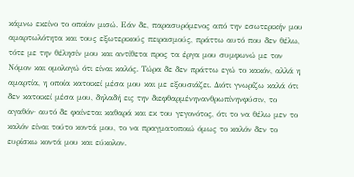κάμνω εκείνο το οποίον μισώ. Εάν δε, παρασυρόμενος από την εσωτερικήν μου αμαρτωλότητα και τους εξωτερικούς πειρασμούς, πράττω αυτό που δεν θέλω, τότε με την θέλησίν μου και αντίθετα προς τα έργα μου συμφωνώ με τον Νόμον και ομολογώ ότι είναι καλός. Τώρα δε δεν πράττω εγώ το κακόν, αλλά η αμαρτία, η οποία κατοικεί μέσα μου και με εξουσιάζει. Διότι γνωρίζω καλά ότι δεν κατοικεί μέσα μου, δηλαδή εις την διεφθαρμένηνανθρωπίνηνφύσιν, το αγαθόν· αυτό δε φαίνεται καθαρά και εκ του γεγονότος, ότι το να θέλω μεν το καλόν είναι τούτο κοντά μου, το να πραγματοποιώ όμως το καλόν δεν το ευρίσκω κοντά μου και εύκολον.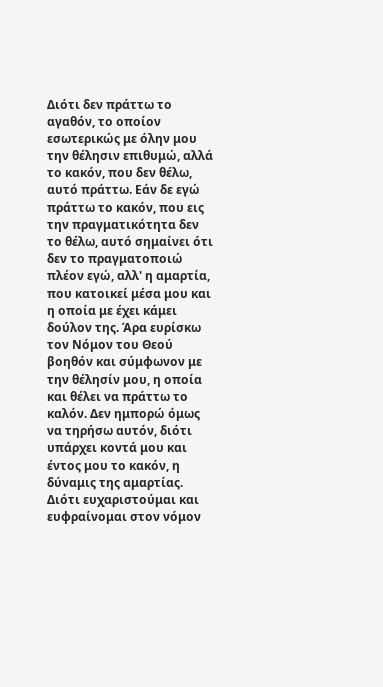Διότι δεν πράττω το αγαθόν, το οποίον εσωτερικώς με όλην μου την θέλησιν επιθυμώ, αλλά το κακόν, που δεν θέλω, αυτό πράττω. Εάν δε εγώ πράττω το κακόν, που εις την πραγματικότητα δεν το θέλω, αυτό σημαίνει ότι δεν το πραγματοποιώ πλέον εγώ, αλλ' η αμαρτία, που κατοικεί μέσα μου και η οποία με έχει κάμει δούλον της. Άρα ευρίσκω τον Νόμον του Θεού βοηθόν και σύμφωνον με την θέλησίν μου, η οποία και θέλει να πράττω το καλόν. Δεν ημπορώ όμως να τηρήσω αυτόν, διότι υπάρχει κοντά μου και έντος μου το κακόν, η δύναμις της αμαρτίας. Διότι ευχαριστούμαι και ευφραίνομαι στον νόμον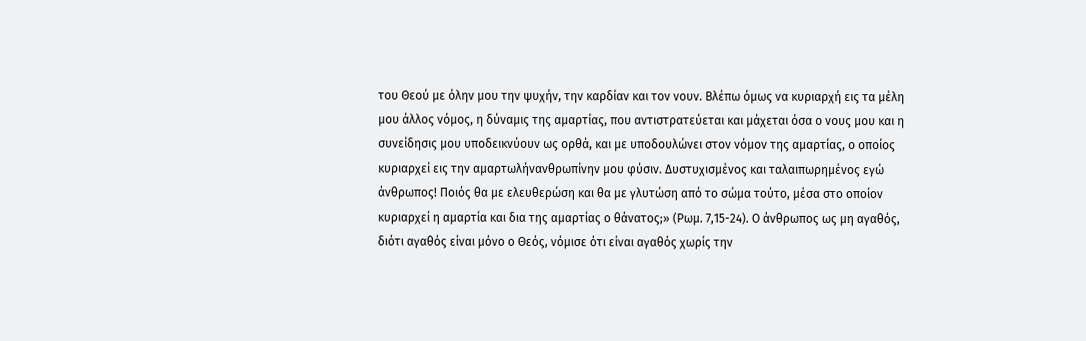του Θεού με όλην μου την ψυχήν, την καρδίαν και τον νουν. Βλέπω όμως να κυριαρχή εις τα μέλη μου άλλος νόμος, η δύναμις της αμαρτίας, που αντιστρατεύεται και μάχεται όσα ο νους μου και η συνείδησις μου υποδεικνύουν ως ορθά, και με υποδουλώνει στον νόμον της αμαρτίας, ο οποίος κυριαρχεί εις την αμαρτωλήνανθρωπίνην μου φύσιν. Δυστυχισμένος και ταλαιπωρημένος εγώ άνθρωπος! Ποιός θα με ελευθερώση και θα με γλυτώση από το σώμα τούτο, μέσα στο οποίον κυριαρχεί η αμαρτία και δια της αμαρτίας ο θάνατος;» (Ρωμ. 7,15-24). Ο άνθρωπος ως μη αγαθός, διότι αγαθός είναι μόνο ο Θεός, νόμισε ότι είναι αγαθός χωρίς την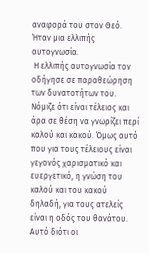αναφορά του στον Θεό.  Ήταν μια ελλιπής αυτογνωσία.
 Η ελλιπής αυτογνωσία τον οδήγησε σε παραθεώρηση των δυνατοτήτων του. Νόμιζε ότι είναι τέλειος και άρα σε θέση να γνωρίζει περί καλού και κακού. Όμως αυτό που για τους τέλειους είναι γεγονός χαρισματικό και ευεργετικό, η γνώση του καλού και του κακού δηλαδή, για τους ατελείς είναι η οδός του θανάτου. Αυτό διότι οι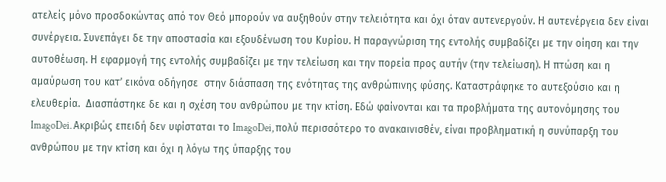ατελείς μόνο προσδοκώντας από τον Θεό μπορούν να αυξηθούν στην τελειότητα και όχι όταν αυτενεργούν. Η αυτενέργεια δεν είναι συνέργεια. Συνεπάγει δε την αποστασία και εξουδένωση του Κυρίου. Η παραγνώριση της εντολής συμβαδίζει με την οίηση και την αυτοθέωση. Η εφαρμογή της εντολής συμβαδίζει με την τελείωση και την πορεία προς αυτήν (την τελείωση). Η πτώση και η αμαύρωση του κατ’ εικόνα οδήγησε  στην διάσπαση της ενότητας της ανθρώπινης φύσης. Καταστράφηκε το αυτεξούσιο και η ελευθερία.  Διασπάστηκε δε και η σχέση του ανθρώπου με την κτίση. Εδώ φαίνονται και τα προβλήματα της αυτονόμησης του ImagoDei. Ακριβώς επειδή δεν υφίσταται το ImagoDei, πολύ περισσότερο το ανακαινισθέν, είναι προβληματική η συνύπαρξη του ανθρώπου με την κτίση και όχι η λόγω της ύπαρξης του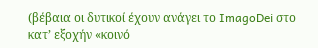(βέβαια οι δυτικοί έχουν ανάγει το ImagoDei στο κατ’ εξοχήν «κοινό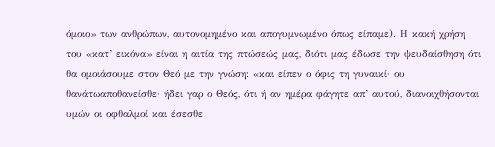όμοιο» των ανθρώπων, αυτονομημένο και απογυμνωμένο όπως είπαμε). Η κακή χρήση του «κατ’ εικόνα» είναι η αιτία της πτώσεώς μας, διότι μας έδωσε την ψευδαίσθηση ότι θα ομοιάσουμε στον Θεό με την γνώση: «και είπεν ο όφις τη γυναικί· ου θανάτωαποθανείσθε· ήδει γαρ ο Θεός, ότι ή αν ημέρα φάγητε απ’ αυτού, διανοιχθήσονται υμών οι οφθαλμοί και έσεσθε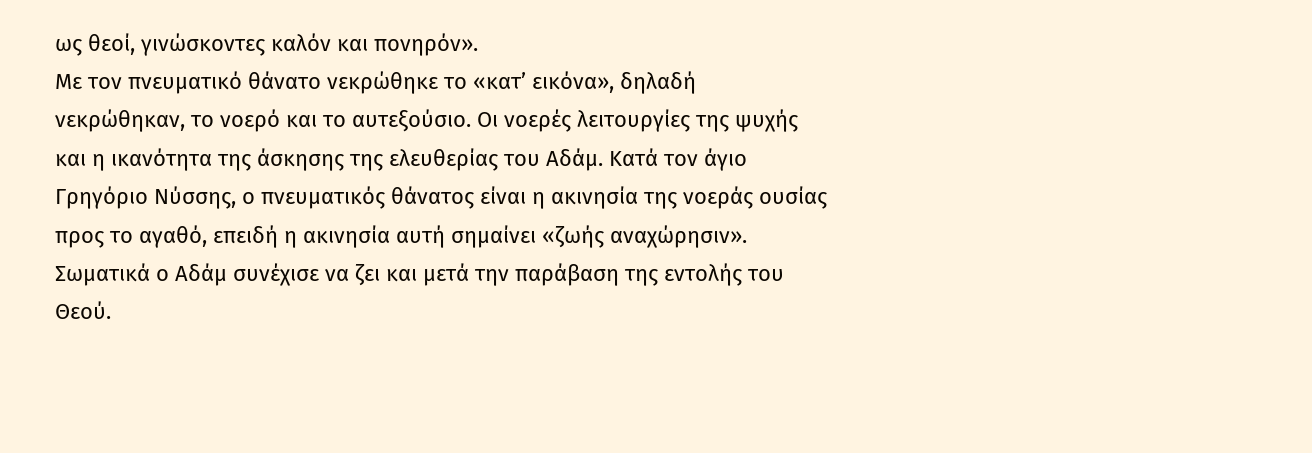ως θεοί, γινώσκοντες καλόν και πονηρόν».
Με τον πνευματικό θάνατο νεκρώθηκε το «κατ’ εικόνα», δηλαδή νεκρώθηκαν, το νοερό και το αυτεξούσιο. Οι νοερές λειτουργίες της ψυχής και η ικανότητα της άσκησης της ελευθερίας του Αδάμ. Κατά τον άγιο Γρηγόριο Νύσσης, ο πνευματικός θάνατος είναι η ακινησία της νοεράς ουσίας προς το αγαθό, επειδή η ακινησία αυτή σημαίνει «ζωής αναχώρησιν». Σωματικά ο Αδάμ συνέχισε να ζει και μετά την παράβαση της εντολής του Θεού.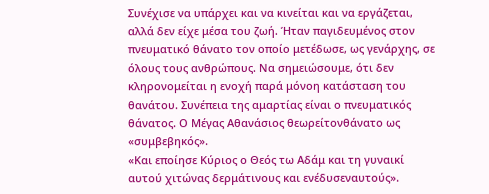Συνέχισε να υπάρχει και να κινείται και να εργάζεται, αλλά δεν είχε μέσα του ζωή. Ήταν παγιδευμένος στον πνευματικό θάνατο τον οποίο μετέδωσε, ως γενάρχης, σε όλους τους ανθρώπους. Να σημειώσουμε, ότι δεν κληρονομείται η ενοχή παρά μόνοη κατάσταση του θανάτου. Συνέπεια της αμαρτίας είναι ο πνευματικός θάνατος. Ο Μέγας Αθανάσιος θεωρείτονθάνατο ως «συμβεβηκός».
«Και εποίησε Κύριος ο Θεός τω Αδάμ και τη γυναικί αυτού χιτώνας δερμάτινους και ενέδυσεναυτούς».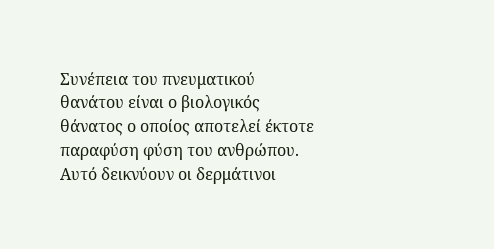Συνέπεια του πνευματικού θανάτου είναι ο βιολογικός θάνατος ο οποίος αποτελεί έκτοτε παραφύση φύση του ανθρώπου. Αυτό δεικνύουν οι δερμάτινοι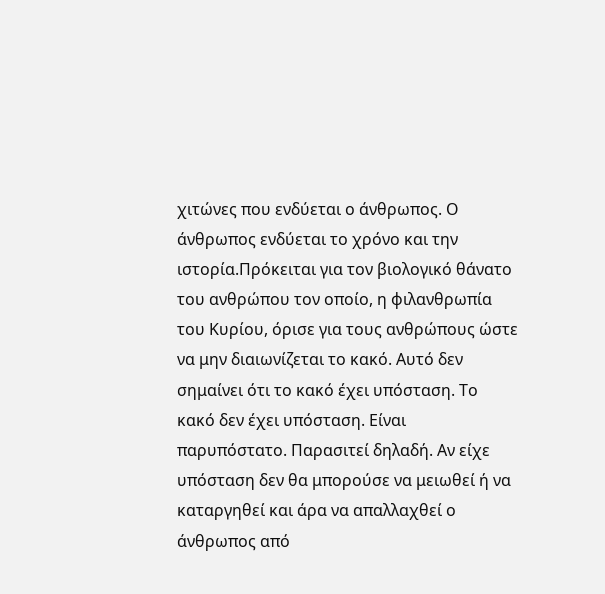χιτώνες που ενδύεται ο άνθρωπος. Ο άνθρωπος ενδύεται το χρόνο και την ιστορία.Πρόκειται για τον βιολογικό θάνατο του ανθρώπου τον οποίο, η φιλανθρωπία του Κυρίου, όρισε για τους ανθρώπους ώστε να μην διαιωνίζεται το κακό. Αυτό δεν σημαίνει ότι το κακό έχει υπόσταση. Το κακό δεν έχει υπόσταση. Είναι παρυπόστατο. Παρασιτεί δηλαδή. Αν είχε υπόσταση δεν θα μπορούσε να μειωθεί ή να καταργηθεί και άρα να απαλλαχθεί ο άνθρωπος από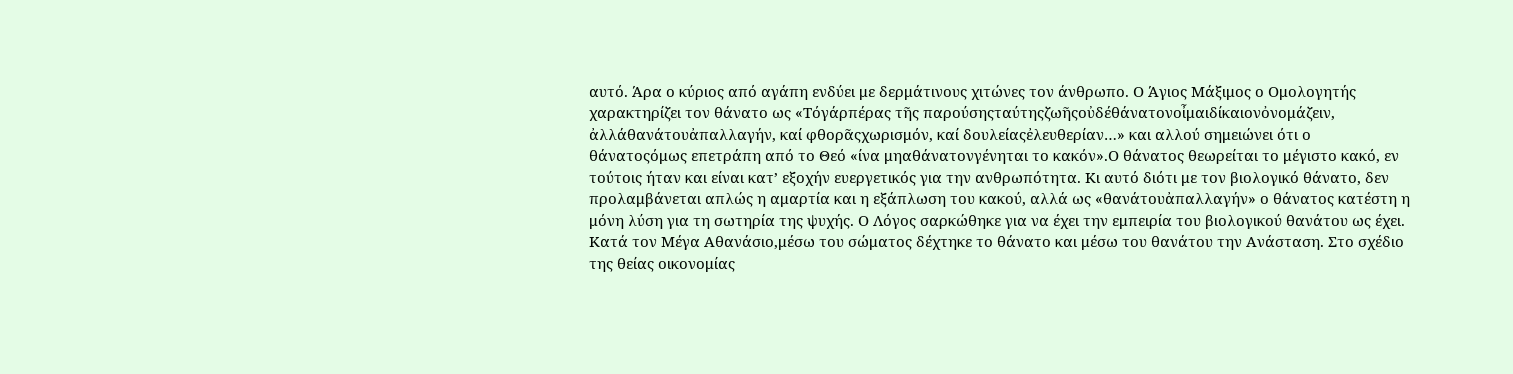αυτό. Άρα ο κύριος από αγάπη ενδύει με δερμάτινους χιτώνες τον άνθρωπο. Ο Άγιος Μάξιμος ο Ομολογητής χαρακτηρίζει τον θάνατο ως «Τόγάρπέρας τῆς παρούσηςταύτηςζωῆςοὐδέθάνατονοἶμαιδίκαιονὀνομάζειν, ἀλλάθανάτουἀπαλλαγήν, καί φθορᾶςχωρισμόν, καί δουλείαςἐλευθερίαν…» και αλλού σημειώνει ότι ο θάνατοςόμως επετράπη από το Θεό «ίνα μηαθάνατονγένηται το κακόν».Ο θάνατος θεωρείται το μέγιστο κακό, εν τούτοις ήταν και είναι κατ’ εξοχήν ευεργετικός για την ανθρωπότητα. Κι αυτό διότι με τον βιολογικό θάνατο, δεν προλαμβάνεται απλώς η αμαρτία και η εξάπλωση του κακού, αλλά ως «θανάτουἀπαλλαγήν» ο θάνατος κατέστη η μόνη λύση για τη σωτηρία της ψυχής. Ο Λόγος σαρκώθηκε για να έχει την εμπειρία του βιολογικού θανάτου ως έχει. Κατά τον Μέγα Αθανάσιο,μέσω του σώματος δέχτηκε το θάνατο και μέσω του θανάτου την Ανάσταση. Στο σχέδιο της θείας οικονομίας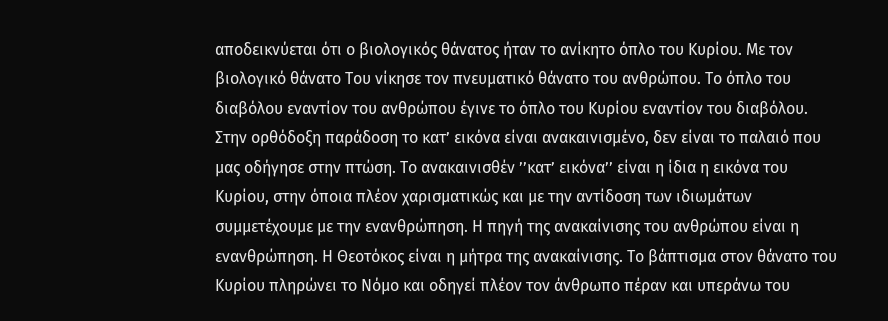αποδεικνύεται ότι ο βιολογικός θάνατος ήταν το ανίκητο όπλο του Κυρίου. Με τον βιολογικό θάνατο Του νίκησε τον πνευματικό θάνατο του ανθρώπου. Το όπλο του διαβόλου εναντίον του ανθρώπου έγινε το όπλο του Κυρίου εναντίον του διαβόλου.
Στην ορθόδοξη παράδοση το κατ’ εικόνα είναι ανακαινισμένο, δεν είναι το παλαιό που μας οδήγησε στην πτώση. Το ανακαινισθέν ’’κατ’ εικόνα’’ είναι η ίδια η εικόνα του Κυρίου, στην όποια πλέον χαρισματικώς και με την αντίδοση των ιδιωμάτων συμμετέχουμε με την ενανθρώπηση. Η πηγή της ανακαίνισης του ανθρώπου είναι η ενανθρώπηση. Η Θεοτόκος είναι η μήτρα της ανακαίνισης. Το βάπτισμα στον θάνατο του Κυρίου πληρώνει το Νόμο και οδηγεί πλέον τον άνθρωπο πέραν και υπεράνω του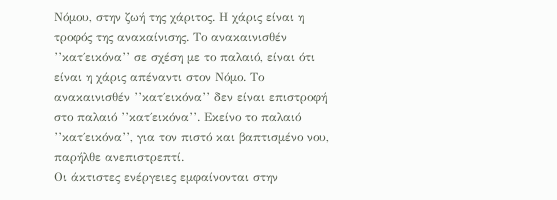Νόμου, στην ζωή της χάριτος. Η χάρις είναι η τροφός της ανακαίνισης. Το ανακαινισθέν ’’κατ΄εικόνα’’ σε σχέση με το παλαιό, είναι ότι είναι η χάρις απέναντι στον Νόμο. Το ανακαινισθέν ’’κατ΄εικόνα’’ δεν είναι επιστροφή στο παλαιό ’’κατ΄εικόνα’’. Εκείνο το παλαιό ’’κατ΄εικόνα’’, για τον πιστό και βαπτισμένο νου, παρήλθε ανεπιστρεπτί.
Οι άκτιστες ενέργειες εμφαίνονται στην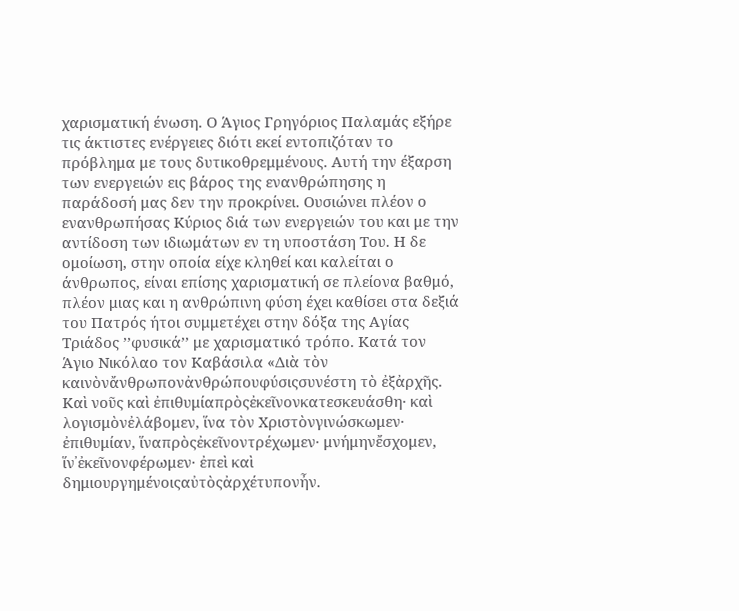χαρισματική ένωση. Ο Άγιος Γρηγόριος Παλαμάς εξήρε τις άκτιστες ενέργειες διότι εκεί εντοπιζόταν το πρόβλημα με τους δυτικοθρεμμένους. Αυτή την έξαρση των ενεργειών εις βάρος της ενανθρώπησης η παράδοσή μας δεν την προκρίνει. Ουσιώνει πλέον ο ενανθρωπήσας Κύριος διά των ενεργειών του και με την αντίδοση των ιδιωμάτων εν τη υποστάση Του. Η δε ομοίωση, στην οποία είχε κληθεί και καλείται ο άνθρωπος, είναι επίσης χαρισματική σε πλείονα βαθμό, πλέον μιας και η ανθρώπινη φύση έχει καθίσει στα δεξιά του Πατρός ήτοι συμμετέχει στην δόξα της Αγίας Τριάδος ’’φυσικά’’ με χαρισματικό τρόπο. Κατά τον Άγιο Νικόλαο τον Καβάσιλα «Διὰ τὸν καινὸνἄνθρωπονἀνθρώπουφύσιςσυνέστη τὸ ἐξἀρχῆς. Καὶ νοῦς καὶ ἐπιθυμίαπρὸςἐκεῖνονκατεσκευάσθη· καὶ λογισμὸνἐλάβομεν, ἵνα τὸν Χριστὸνγινώσκωμεν· ἐπιθυμίαν, ἵναπρὸςἐκεῖνοντρέχωμεν· μνήμηνἔσχομεν, ἵν᾿ἐκεῖνονφέρωμεν· ἐπεὶ καὶ δημιουργημένοιςαὐτὸςἀρχέτυπονἦν.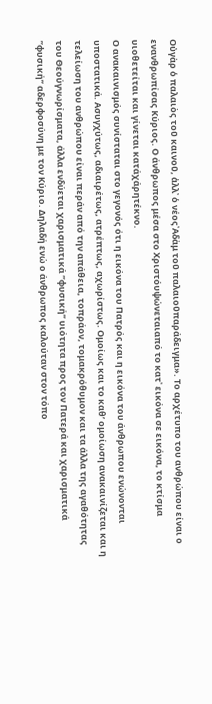Οὐγὰρ ὁ παλαιὸς τοῦ καινοῦ, ἀλλ᾿ ὁ νέος᾿Αδὰμ τοῦ παλαιοῦπαράδειγμα». Το αρχέτυπο του ανθρώπου είναι ο ενανθρωπίσας Κύριος. Ο άνθρωπος μέσα στο Χριστόυψώνεταιαπό το κατ᾿ εικόνα σε εικόνα, το κτίσμα υιοθετείται και γίνεται κατάχάρητέκνο.
Ο ανακαινισμός συνίσταται στο γεγονός ότι η εικόνα του Πατρός και η εικόνα του άνθρωπου ενώνονται υποστατικά. Ασυγχύτως, αδιαιρέτως, ατρέπτως, αχωρίστως. Ομοίως και το καθ’ ομοίωση ανακαινίζεται και η τελείωση του ανθρώπου είναι περάν από την απάθεια, τοπράον, τομακρόθυμον και τα άλλα της αγαθότητας του Θεούγνωρίσματα, άλλα ενδύεται χαρισματικά ’’φυσική’’ υιότητα προς τον Πατερά και χαρισματικά ’’φυσική’’ αδερφοσύνη με τον Κύριο. Δηλαδή ενώ ο άνθρωπος καλούταν στον τόπο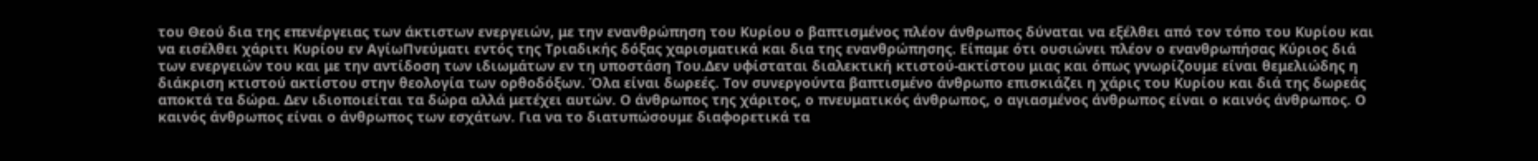του Θεού δια της επενέργειας των άκτιστων ενεργειών, με την ενανθρώπηση του Κυρίου ο βαπτισμένος πλέον άνθρωπος δύναται να εξέλθει από τον τόπο του Κυρίου και να εισέλθει χάριτι Κυρίου εν ΑγίωΠνεύματι εντός της Τριαδικής δόξας χαρισματικά και δια της ενανθρώπησης. Είπαμε ότι ουσιώνει πλέον ο ενανθρωπήσας Κύριος διά των ενεργειών του και με την αντίδοση των ιδιωμάτων εν τη υποστάση Του.Δεν υφίσταται διαλεκτική κτιστού-ακτίστου μιας και όπως γνωρίζουμε είναι θεμελιώδης η διάκριση κτιστού ακτίστου στην θεολογία των ορθοδόξων. Όλα είναι δωρεές. Τον συνεργούντα βαπτισμένο άνθρωπο επισκιάζει η χάρις του Κυρίου και διά της δωρεάς αποκτά τα δώρα. Δεν ιδιοποιείται τα δώρα αλλά μετέχει αυτών. Ο άνθρωπος της χάριτος, ο πνευματικός άνθρωπος, ο αγιασμένος άνθρωπος είναι ο καινός άνθρωπος. Ο καινός άνθρωπος είναι ο άνθρωπος των εσχάτων. Για να το διατυπώσουμε διαφορετικά τα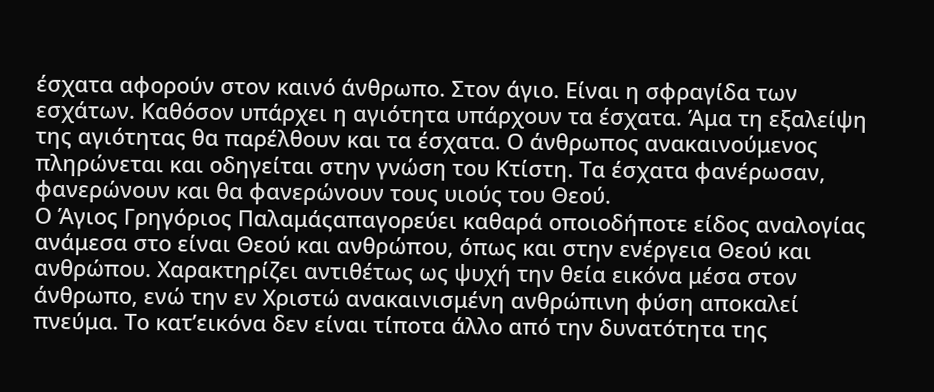έσχατα αφορούν στον καινό άνθρωπο. Στον άγιο. Είναι η σφραγίδα των εσχάτων. Καθόσον υπάρχει η αγιότητα υπάρχουν τα έσχατα. Άμα τη εξαλείψη της αγιότητας θα παρέλθουν και τα έσχατα. Ο άνθρωπος ανακαινούμενος πληρώνεται και οδηγείται στην γνώση του Κτίστη. Τα έσχατα φανέρωσαν, φανερώνουν και θα φανερώνουν τους υιούς του Θεού.
Ο Άγιος Γρηγόριος Παλαμάςαπαγορεύει καθαρά οποιοδήποτε είδος αναλογίας ανάμεσα στο είναι Θεού και ανθρώπου, όπως και στην ενέργεια Θεού και ανθρώπου. Χαρακτηρίζει αντιθέτως ως ψυχή την θεία εικόνα μέσα στον άνθρωπο, ενώ την εν Χριστώ ανακαινισμένη ανθρώπινη φύση αποκαλεί πνεύμα. Το κατ’εικόνα δεν είναι τίποτα άλλο από την δυνατότητα της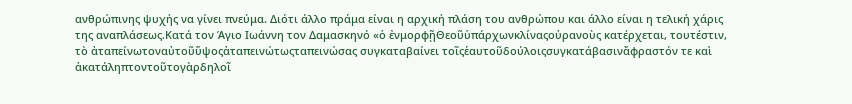ανθρώπινης ψυχής να γίνει πνεύμα. Διότι άλλο πράμα είναι η αρχική πλάση του ανθρώπου και άλλο είναι η τελική χάρις της αναπλάσεως.Κατά τον Άγιο Ιωάννη τον Δαμασκηνό «ὁ ἐνμορφῇΘεοῦὑπάρχωνκλίναςοὐρανοὺς κατέρχεται, τουτέστιν, τὸ ἀταπείνωτοναὐτοῦὕψοςἀταπεινώτωςταπεινώσας συγκαταβαίνει τοῖςἑαυτοῦδούλοιςσυγκατάβασινἄφραστόν τε καὶ ἀκατάληπτοντοῦτογὰρδηλοῖ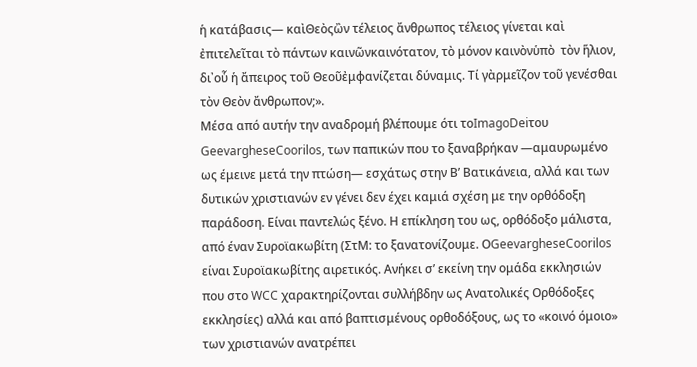ἡ κατάβασις— καὶΘεὸςὢν τέλειος ἄνθρωπος τέλειος γίνεται καὶ ἐπιτελεῖται τὸ πάντων καινῶνκαινότατον, τὸ μόνον καινὸνὑπὸ  τὸν ἥλιον, δι᾿οὗ ἡ ἄπειρος τοῦ Θεοῦἐμφανίζεται δύναμις. Τί γὰρμεῖζον τοῦ γενέσθαι τὸν Θεὸν ἄνθρωπον;».
Μέσα από αυτήν την αναδρομή βλέπουμε ότι τοImagoDeiτου GeevargheseCoorilos, των παπικών που το ξαναβρήκαν —αμαυρωμένο ως έμεινε μετά την πτώση— εσχάτως στην Β’ Βατικάνεια, αλλά και των δυτικών χριστιανών εν γένει δεν έχει καμιά σχέση με την ορθόδοξη παράδοση. Είναι παντελώς ξένο. Η επίκληση του ως, ορθόδοξο μάλιστα, από έναν Συροϊακωβίτη (ΣτΜ: το ξανατονίζουμε. ΟGeevargheseCoorilos είναι Συροϊακωβίτης αιρετικός. Ανήκει σ’ εκείνη την ομάδα εκκλησιών που στο WCC χαρακτηρίζονται συλλήβδην ως Ανατολικές Ορθόδοξες εκκλησίες) αλλά και από βαπτισμένους ορθοδόξους, ως το «κοινό όμοιο» των χριστιανών ανατρέπει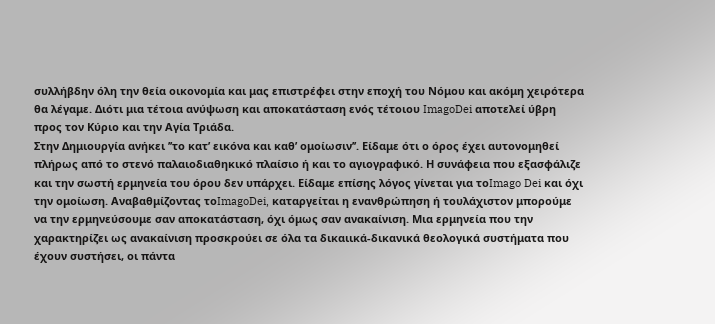συλλήβδην όλη την θεία οικονομία και μας επιστρέφει στην εποχή του Νόμου και ακόμη χειρότερα θα λέγαμε. Διότι μια τέτοια ανύψωση και αποκατάσταση ενός τέτοιου ImagoDei αποτελεί ύβρη προς τον Κύριο και την Αγία Τριάδα.
Στην Δημιουργία ανήκει ’’το κατ’ εικόνα και καθ’ ομοίωσιν’’. Είδαμε ότι ο όρος έχει αυτονομηθεί πλήρως από το στενό παλαιοδιαθηκικό πλαίσιο ή και το αγιογραφικό. Η συνάφεια που εξασφάλιζε και την σωστή ερμηνεία του όρου δεν υπάρχει. Είδαμε επίσης λόγος γίνεται για τοImago Dei και όχι την ομοίωση. Αναβαθμίζοντας τοImagoDei, καταργείται η ενανθρώπηση ή τουλάχιστον μπορούμε να την ερμηνεύσουμε σαν αποκατάσταση, όχι όμως σαν ανακαίνιση. Μια ερμηνεία που την χαρακτηρίζει ως ανακαίνιση προσκρούει σε όλα τα δικαιικά-δικανικά θεολογικά συστήματα που έχουν συστήσει, οι πάντα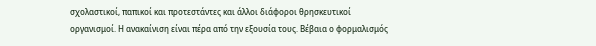σχολαστικοί, παπικοί και προτεστάντες και άλλοι διάφοροι θρησκευτικοί οργανισμοί. Η ανακαίνιση είναι πέρα από την εξουσία τους. Βέβαια ο φορμαλισμός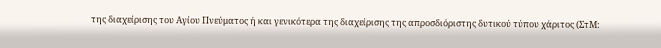της διαχείρισης του Αγίου Πνεύματος ή και γενικότερα της διαχείρισης της απροσδιόριστης δυτικού τύπου χάριτος (ΣτΜ: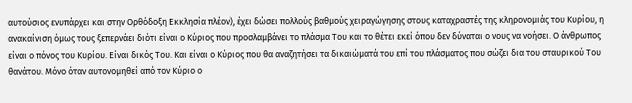αυτούσιος ενυπάρχει και στην Ορθόδοξη Εκκλησία πλέον), έχει δώσει πολλούς βαθμούς χειραγώγησης στους καταχραστές της κληρονομιάς του Κυρίου, η ανακαίνιση όμως τους ξεπερνάει διότι είναι ο Κύριος που προσλαμβάνει το πλάσμα Του και το θέτει εκεί όπου δεν δύναται ο νους να νοήσει. Ο άνθρωπος είναι ο πόνος του Κυρίου. Είναι δικός Του. Και είναι ο Κύριος που θα αναζητήσει τα δικαιώματά του επί του πλάσματος που σώζει δια του σταυρικού Του θανάτου. Μόνο όταν αυτονομηθεί από τον Κύριο ο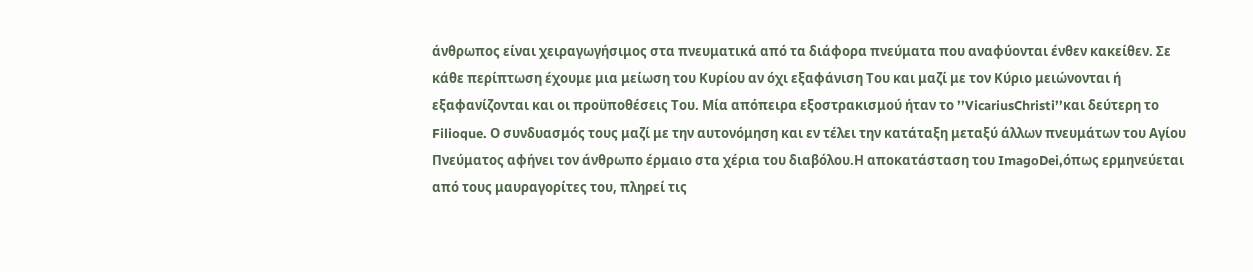άνθρωπος είναι χειραγωγήσιμος στα πνευματικά από τα διάφορα πνεύματα που αναφύονται ένθεν κακείθεν. Σε κάθε περίπτωση έχουμε μια μείωση του Κυρίου αν όχι εξαφάνιση Του και μαζί με τον Κύριο μειώνονται ή εξαφανίζονται και οι προϋποθέσεις Του. Μία απόπειρα εξοστρακισμού ήταν το ’’VicariusChristi’’και δεύτερη το Filioque. Ο συνδυασμός τους μαζί με την αυτονόμηση και εν τέλει την κατάταξη μεταξύ άλλων πνευμάτων του Αγίου Πνεύματος αφήνει τον άνθρωπο έρμαιο στα χέρια του διαβόλου.Η αποκατάσταση του ImagoDei,όπως ερμηνεύεται από τους μαυραγορίτες του, πληρεί τις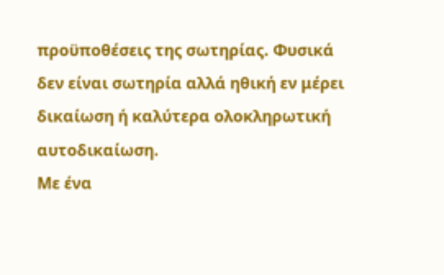προϋποθέσεις της σωτηρίας. Φυσικά δεν είναι σωτηρία αλλά ηθική εν μέρει δικαίωση ή καλύτερα ολοκληρωτική αυτοδικαίωση.
Με ένα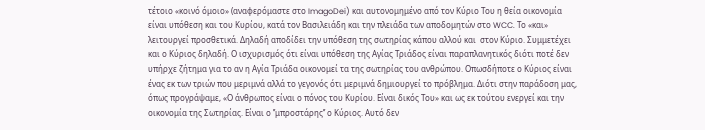τέτοιο «κοινό όμοιο» (αναφερόμαστε στο ImagoDei) και αυτονομημένο από τον Κύριο Του η θεία οικονομία είναι υπόθεση και του Κυρίου, κατά τον Βασιλειάδη και την πλειάδα των αποδομητών στο WCC. Το «και» λειτουργεί προσθετικά. Δηλαδή αποδίδει την υπόθεση της σωτηρίας κάπου αλλού και  στον Κύριο. Συμμετέχει και ο Κύριος δηλαδή. Ο ισχυρισμός ότι είναι υπόθεση της Αγίας Τριάδος είναι παραπλανητικός διότι ποτέ δεν υπήρχε ζήτημα για το αν η Αγία Τριάδα οικονομεί τα της σωτηρίας του ανθρώπου. Οπωσδήποτε ο Κύριος είναι ένας εκ των τριών που μεριμνά αλλά το γεγονός ότι μεριμνά δημιουργεί το πρόβλημα. Διότι στην παράδοση μας, όπως προγράψαμε, «Ο άνθρωπος είναι ο πόνος του Κυρίου. Είναι δικός Του» και ως εκ τούτου ενεργεί και την οικονομία της Σωτηρίας. Είναι ο ’’μπροστάρης’’ ο Κύριος. Αυτό δεν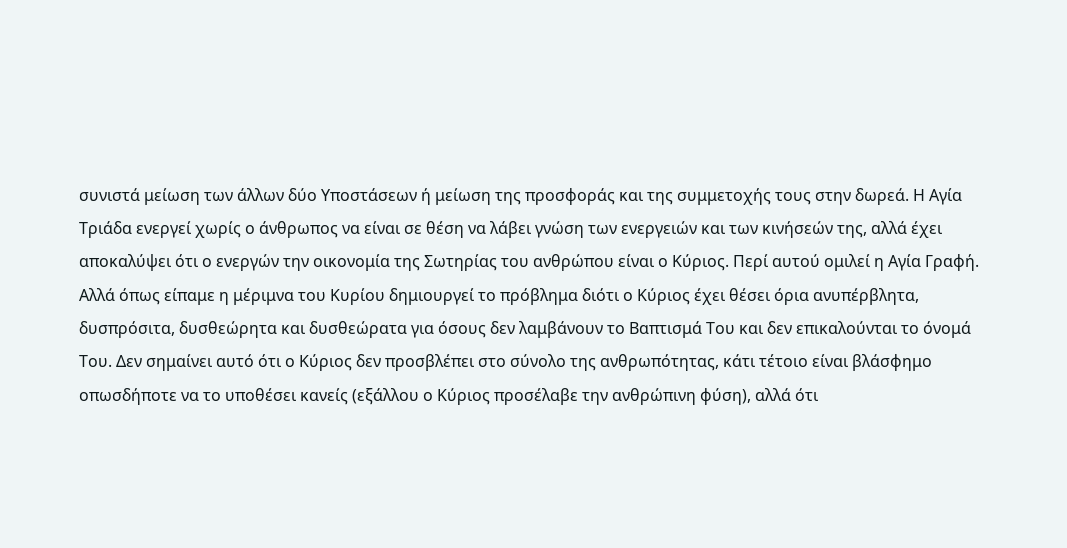συνιστά μείωση των άλλων δύο Υποστάσεων ή μείωση της προσφοράς και της συμμετοχής τους στην δωρεά. Η Αγία Τριάδα ενεργεί χωρίς ο άνθρωπος να είναι σε θέση να λάβει γνώση των ενεργειών και των κινήσεών της, αλλά έχει αποκαλύψει ότι ο ενεργών την οικονομία της Σωτηρίας του ανθρώπου είναι ο Κύριος. Περί αυτού ομιλεί η Αγία Γραφή. Αλλά όπως είπαμε η μέριμνα του Κυρίου δημιουργεί το πρόβλημα διότι ο Κύριος έχει θέσει όρια ανυπέρβλητα, δυσπρόσιτα, δυσθεώρητα και δυσθεώρατα για όσους δεν λαμβάνουν το Βαπτισμά Του και δεν επικαλούνται το όνομά Του. Δεν σημαίνει αυτό ότι ο Κύριος δεν προσβλέπει στο σύνολο της ανθρωπότητας, κάτι τέτοιο είναι βλάσφημο οπωσδήποτε να το υποθέσει κανείς (εξάλλου ο Κύριος προσέλαβε την ανθρώπινη φύση), αλλά ότι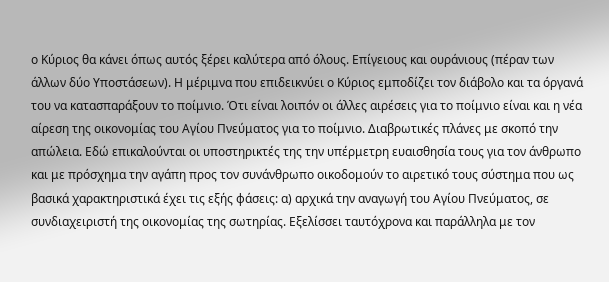ο Κύριος θα κάνει όπως αυτός ξέρει καλύτερα από όλους. Επίγειους και ουράνιους (πέραν των άλλων δύο Υποστάσεων). Η μέριμνα που επιδεικνύει ο Κύριος εμποδίζει τον διάβολο και τα όργανά του να κατασπαράξουν το ποίμνιο. Ότι είναι λοιπόν οι άλλες αιρέσεις για το ποίμνιο είναι και η νέα αίρεση της οικονομίας του Αγίου Πνεύματος για το ποίμνιο. Διαβρωτικές πλάνες με σκοπό την απώλεια. Εδώ επικαλούνται οι υποστηρικτές της την υπέρμετρη ευαισθησία τους για τον άνθρωπο και με πρόσχημα την αγάπη προς τον συνάνθρωπο οικοδομούν το αιρετικό τους σύστημα που ως βασικά χαρακτηριστικά έχει τις εξής φάσεις: α) αρχικά την αναγωγή του Αγίου Πνεύματος, σε συνδιαχειριστή της οικονομίας της σωτηρίας. Εξελίσσει ταυτόχρονα και παράλληλα με τον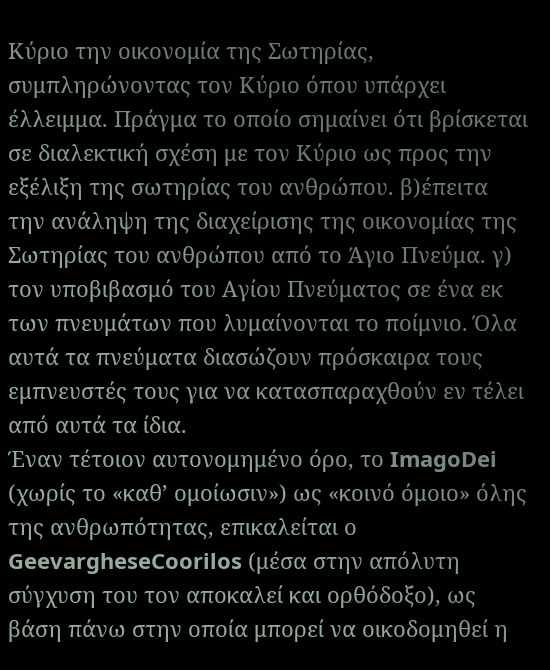Κύριο την οικονομία της Σωτηρίας, συμπληρώνοντας τον Κύριο όπου υπάρχει έλλειμμα. Πράγμα το οποίο σημαίνει ότι βρίσκεται σε διαλεκτική σχέση με τον Κύριο ως προς την εξέλιξη της σωτηρίας του ανθρώπου. β)έπειτα την ανάληψη της διαχείρισης της οικονομίας της Σωτηρίας του ανθρώπου από το Άγιο Πνεύμα. γ) τον υποβιβασμό του Αγίου Πνεύματος σε ένα εκ των πνευμάτων που λυμαίνονται το ποίμνιο. Όλα αυτά τα πνεύματα διασώζουν πρόσκαιρα τους εμπνευστές τους για να κατασπαραχθούν εν τέλει από αυτά τα ίδια.
Έναν τέτοιον αυτονομημένο όρο, το ImagoDei (χωρίς το «καθ’ ομοίωσιν») ως «κοινό όμοιο» όλης της ανθρωπότητας, επικαλείται ο GeevargheseCoorilos (μέσα στην απόλυτη σύγχυση του τον αποκαλεί και ορθόδοξο), ως βάση πάνω στην οποία μπορεί να οικοδομηθεί η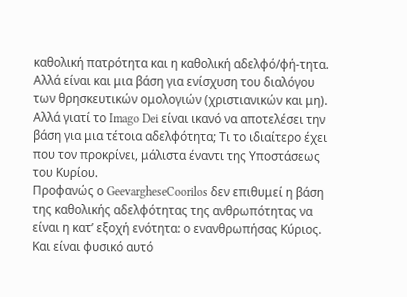καθολική πατρότητα και η καθολική αδελφό/φή-τητα. Αλλά είναι και μια βάση για ενίσχυση του διαλόγου των θρησκευτικών ομολογιών (χριστιανικών και μη). Αλλά γιατί το Imago Dei είναι ικανό να αποτελέσει την βάση για μια τέτοια αδελφότητα; Τι το ιδιαίτερο έχει που τον προκρίνει, μάλιστα έναντι της Υποστάσεως του Κυρίου.
Προφανώς ο GeevargheseCoorilos δεν επιθυμεί η βάση της καθολικής αδελφότητας της ανθρωπότητας να είναι η κατ’ εξοχή ενότητα: ο ενανθρωπήσας Κύριος. Και είναι φυσικό αυτό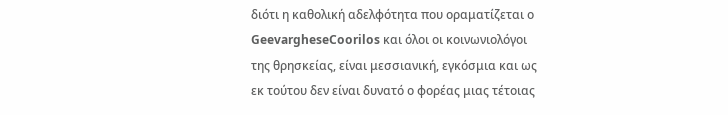διότι η καθολική αδελφότητα που οραματίζεται ο GeevargheseCoorilos και όλοι οι κοινωνιολόγοι της θρησκείας, είναι μεσσιανική, εγκόσμια και ως εκ τούτου δεν είναι δυνατό ο φορέας μιας τέτοιας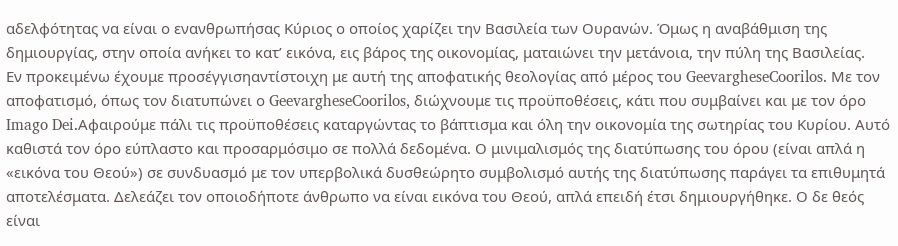αδελφότητας να είναι ο ενανθρωπήσας Κύριος ο οποίος χαρίζει την Βασιλεία των Ουρανών. Όμως η αναβάθμιση της δημιουργίας, στην οποία ανήκει το κατ’ εικόνα, εις βάρος της οικονομίας, ματαιώνει την μετάνοια, την πύλη της Βασιλείας.
Εν προκειμένω έχουμε προσέγγισηαντίστοιχη με αυτή της αποφατικής θεολογίας από μέρος του GeevargheseCoorilos. Με τον αποφατισμό, όπως τον διατυπώνει ο GeevargheseCoorilos, διώχνουμε τις προϋποθέσεις, κάτι που συμβαίνει και με τον όρο Imago Dei.Αφαιρούμε πάλι τις προϋποθέσεις καταργώντας το βάπτισμα και όλη την οικονομία της σωτηρίας του Κυρίου. Αυτό καθιστά τον όρο εύπλαστο και προσαρμόσιμο σε πολλά δεδομένα. Ο μινιμαλισμός της διατύπωσης του όρου (είναι απλά η «εικόνα του Θεού») σε συνδυασμό με τον υπερβολικά δυσθεώρητο συμβολισμό αυτής της διατύπωσης παράγει τα επιθυμητά αποτελέσματα. Δελεάζει τον οποιοδήποτε άνθρωπο να είναι εικόνα του Θεού, απλά επειδή έτσι δημιουργήθηκε. Ο δε θεός είναι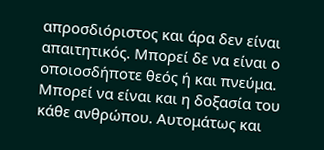απροσδιόριστος και άρα δεν είναι απαιτητικός. Μπορεί δε να είναι ο οποιοσδήποτε θεός ή και πνεύμα. Μπορεί να είναι και η δοξασία του κάθε ανθρώπου. Αυτομάτως και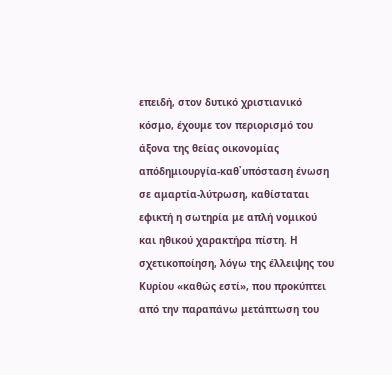επειδή, στον δυτικό χριστιανικό κόσμο, έχουμε τον περιορισμό του άξονα της θείας οικονομίας απόδημιουργία-καθ᾿υπόσταση ένωση σε αμαρτία-λύτρωση, καθίσταται εφικτή η σωτηρία με απλή νομικού και ηθικού χαρακτήρα πίστη. Η σχετικοποίηση, λόγω της έλλειψης του Κυρίου «καθώς εστί», που προκύπτει από την παραπάνω μετάπτωση του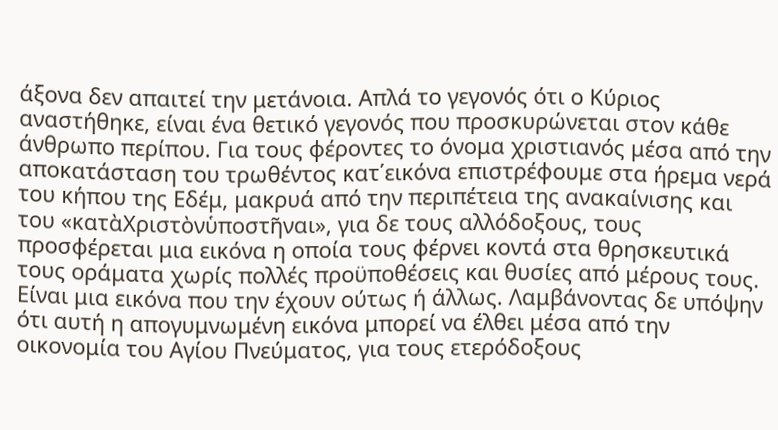άξονα δεν απαιτεί την μετάνοια. Απλά το γεγονός ότι ο Κύριος αναστήθηκε, είναι ένα θετικό γεγονός που προσκυρώνεται στον κάθε άνθρωπο περίπου. Για τους φέροντες το όνομα χριστιανός μέσα από την αποκατάσταση του τρωθέντος κατ΄εικόνα επιστρέφουμε στα ήρεμα νερά του κήπου της Εδέμ, μακρυά από την περιπέτεια της ανακαίνισης και του «κατὰΧριστὸνὑποστῆναι», για δε τους αλλόδοξους, τους προσφέρεται μια εικόνα η οποία τους φέρνει κοντά στα θρησκευτικά τους οράματα χωρίς πολλές προϋποθέσεις και θυσίες από μέρους τους. Είναι μια εικόνα που την έχουν ούτως ή άλλως. Λαμβάνοντας δε υπόψην ότι αυτή η απογυμνωμένη εικόνα μπορεί να έλθει μέσα από την οικονομία του Αγίου Πνεύματος, για τους ετερόδοξους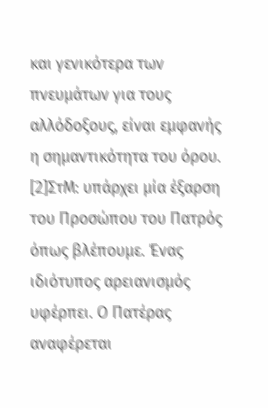και γενικότερα των πνευμάτων για τους αλλόδοξους, είναι εμφανής η σημαντικότητα του όρου.
[2]ΣτΜ: υπάρχει μία έξαρση του Προσώπου του Πατρός όπως βλέπουμε. Ένας ιδιότυπος αρειανισμός υφέρπει. Ο Πατέρας αναφέρεται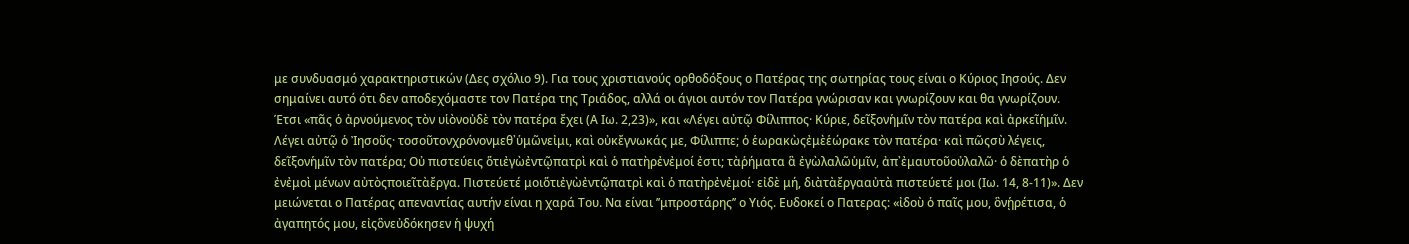με συνδυασμό χαρακτηριστικών (Δες σχόλιο 9). Για τους χριστιανούς ορθοδόξους ο Πατέρας της σωτηρίας τους είναι ο Κύριος Ιησούς. Δεν σημαίνει αυτό ότι δεν αποδεχόμαστε τον Πατέρα της Τριάδος, αλλά οι άγιοι αυτόν τον Πατέρα γνώρισαν και γνωρίζουν και θα γνωρίζουν.  Έτσι «πᾶς ὁ ἀρνούμενος τὸν υἱὸνοὐδὲ τὸν πατέρα ἔχει (Α Ιω. 2,23)», και «Λέγει αὐτῷ Φίλιππος· Κύριε, δεῖξονἡμῖν τὸν πατέρα καὶ ἀρκεῖἡμῖν. Λέγει αὐτῷ ὁ Ἰησοῦς· τοσοῦτονχρόνονμεθ᾿ὑμῶνεἰμι, καὶ οὐκἔγνωκάς με, Φίλιππε; ὁ ἑωρακὼςἐμὲἑώρακε τὸν πατέρα· καὶ πῶςσὺ λέγεις, δεῖξονἡμῖν τὸν πατέρα; Οὐ πιστεύεις ὅτιἐγὼἐντῷπατρὶ καὶ ὁ πατὴρἐνἐμοί ἐστι; τὰῥήματα ἃ ἐγὼλαλῶὑμῖν, ἀπ᾿ἐμαυτοῦοὐλαλῶ· ὁ δὲπατὴρ ὁ ἐνἐμοὶ μένων αὐτὸςποιεῖτὰἔργα. Πιστεύετέ μοιὅτιἐγὼἐντῷπατρὶ καὶ ὁ πατὴρἐνἐμοί· εἰδὲ μή, διὰτὰἔργααὐτὰ πιστεύετέ μοι (Ιω. 14, 8-11)». Δεν μειώνεται ο Πατέρας απεναντίας αυτήν είναι η χαρά Του. Να είναι ’’μπροστάρης’’ ο Υιός. Ευδοκεί ο Πατερας: «ἰδοὺ ὁ παῖς μου, ὃνᾑρέτισα, ὁ ἀγαπητός μου, εἰςὃνεὐδόκησεν ἡ ψυχή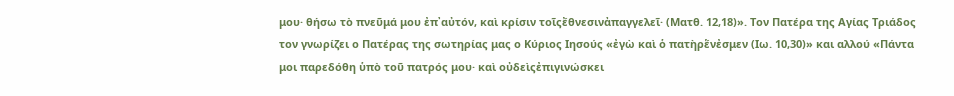μου· θήσω τὸ πνεῦμά μου ἐπ᾿αὐτόν, καὶ κρίσιν τοῖςἔθνεσινἀπαγγελεῖ· (Ματθ. 12,18)». Τον Πατέρα της Αγίας Τριάδος τον γνωρίζει ο Πατέρας της σωτηρίας μας ο Κύριος Ιησούς «ἐγὼ καὶ ὁ πατὴρἕνἐσμεν (Ιω. 10,30)» και αλλού «Πάντα μοι παρεδόθη ὑπὸ τοῦ πατρός μου· καὶ οὐδεὶςἐπιγινώσκει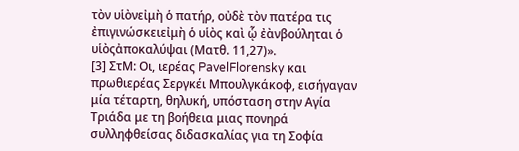τὸν υἱὸνεἰμὴ ὁ πατήρ, οὐδὲ τὸν πατέρα τις ἐπιγινώσκειεἰμὴ ὁ υἱὸς καὶ ᾧ ἐὰνβούληται ὁ υἱὸςἀποκαλύψαι (Ματθ. 11,27)».
[3] ΣτΜ: Οι, ιερέας PavelFlorensky και πρωθιερέας Σεργκέι Μπουλγκάκοφ, εισήγαγαν μία τέταρτη, θηλυκή, υπόσταση στην Αγία Τριάδα με τη βοήθεια μιας πονηρά συλληφθείσας διδασκαλίας για τη Σοφία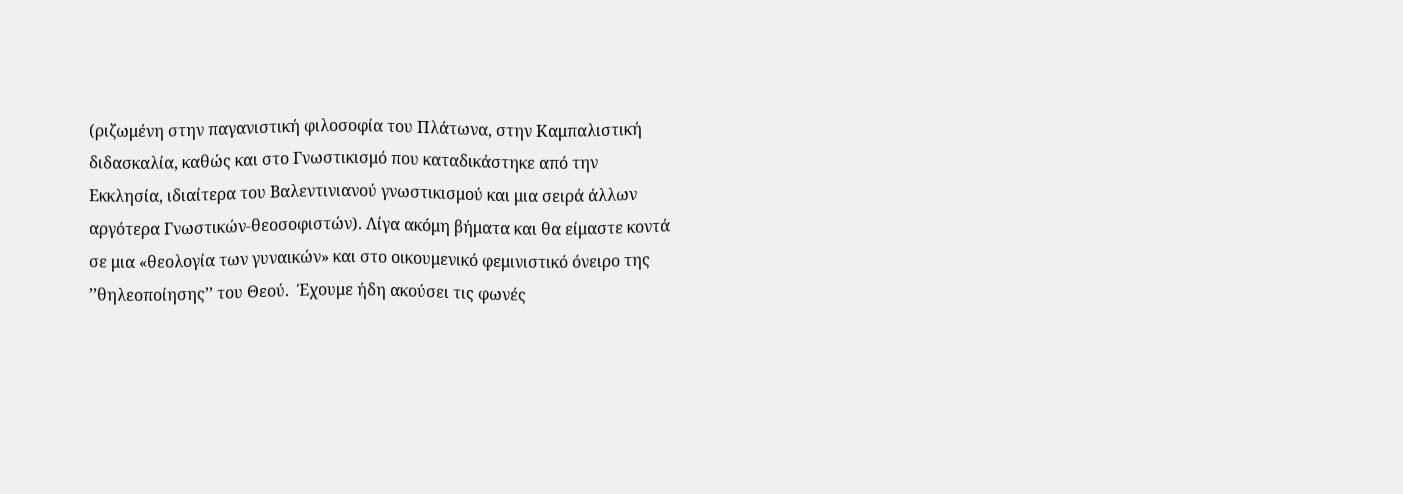(ριζωμένη στην παγανιστική φιλοσοφία του Πλάτωνα, στην Καμπαλιστική διδασκαλία, καθώς και στο Γνωστικισμό που καταδικάστηκε από την Εκκλησία, ιδιαίτερα του Βαλεντινιανού γνωστικισμού και μια σειρά άλλων αργότερα Γνωστικών-θεοσοφιστών). Λίγα ακόμη βήματα και θα είμαστε κοντά σε μια «θεολογία των γυναικών» και στο οικουμενικό φεμινιστικό όνειρο της ’’θηλεοποίησης’’ του Θεού.  Έχουμε ήδη ακούσει τις φωνές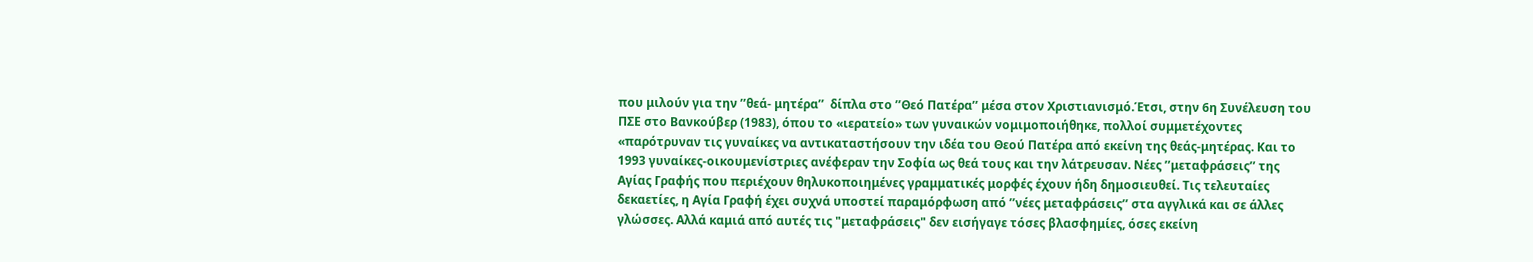που μιλούν για την ’’θεά- μητέρα’’  δίπλα στο ’’Θεό Πατέρα’’ μέσα στον Χριστιανισμό.Έτσι, στην 6η Συνέλευση του ΠΣΕ στο Βανκούβερ (1983), όπου το «ιερατείο» των γυναικών νομιμοποιήθηκε, πολλοί συμμετέχοντες «παρότρυναν τις γυναίκες να αντικαταστήσουν την ιδέα του Θεού Πατέρα από εκείνη της θεάς-μητέρας. Και το 1993 γυναίκες-οικουμενίστριες ανέφεραν την Σοφία ως θεά τους και την λάτρευσαν. Νέες ’’μεταφράσεις’’ της Αγίας Γραφής που περιέχουν θηλυκοποιημένες γραμματικές μορφές έχουν ήδη δημοσιευθεί. Τις τελευταίες δεκαετίες, η Αγία Γραφή έχει συχνά υποστεί παραμόρφωση από ’’νέες μεταφράσεις’’ στα αγγλικά και σε άλλες γλώσσες. Αλλά καμιά από αυτές τις "μεταφράσεις" δεν εισήγαγε τόσες βλασφημίες, όσες εκείνη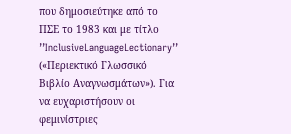που δημοσιεύτηκε από το ΠΣΕ το 1983 και με τίτλο ’’InclusiveLanguageLectionary’’ («Περιεκτικό Γλωσσικό Βιβλίο Αναγνωσμάτων»). Για να ευχαριστήσουν οι φεμινίστριες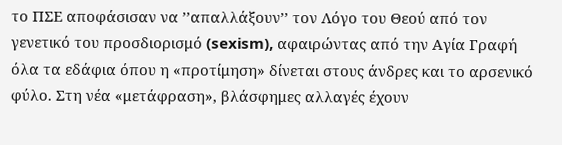το ΠΣΕ αποφάσισαν να ’’απαλλάξουν’’ τον Λόγο του Θεού από τον γενετικό του προσδιορισμό (sexism), αφαιρώντας από την Αγία Γραφή όλα τα εδάφια όπου η «προτίμηση» δίνεται στους άνδρες και το αρσενικό φύλο. Στη νέα «μετάφραση», βλάσφημες αλλαγές έχουν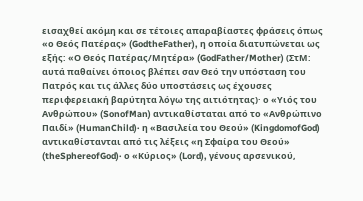εισαχθεί ακόμη και σε τέτοιες απαραβίαστες φράσεις όπως «ο Θεός Πατέρας» (GodtheFather), η οποία διατυπώνεται ως εξής: «Ο Θεός Πατέρας/Μητέρα» (GodFather/Mother) (ΣτΜ: αυτά παθαίνει όποιος βλέπει σαν Θεό την υπόσταση του Πατρός και τις άλλες δύο υποστάσεις ως έχουσες περιφερειακή βαρύτητα λόγω της αιτιότητας)· ο «Υιός του Ανθρώπου» (SonofMan) αντικαθίσταται από το «Ανθρώπινο Παιδί» (HumanChild)· η «Βασιλεία του Θεού» (KingdomofGod) αντικαθίστανται από τις λέξεις «η Σφαίρα του Θεού» (theSphereofGod)· ο «Κύριος» (Lord), γένους αρσενικού,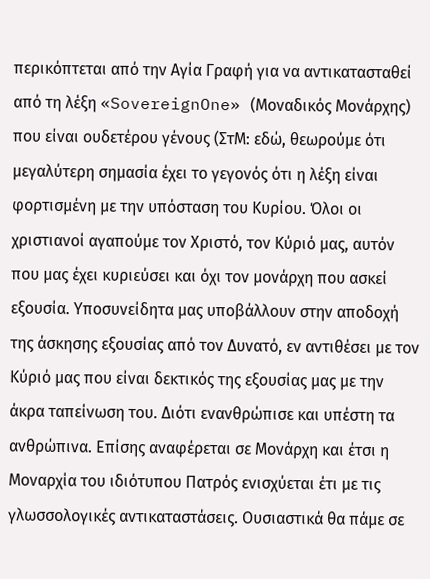περικόπτεται από την Αγία Γραφή για να αντικατασταθεί από τη λέξη «SovereignOne» (Μοναδικός Μονάρχης) που είναι ουδετέρου γένους (ΣτΜ: εδώ, θεωρούμε ότι μεγαλύτερη σημασία έχει το γεγονός ότι η λέξη είναι φορτισμένη με την υπόσταση του Κυρίου. Όλοι οι χριστιανοί αγαπούμε τον Χριστό, τον Κύριό μας, αυτόν που μας έχει κυριεύσει και όχι τον μονάρχη που ασκεί εξουσία. Υποσυνείδητα μας υποβάλλουν στην αποδοχή της άσκησης εξουσίας από τον Δυνατό, εν αντιθέσει με τον Κύριό μας που είναι δεκτικός της εξουσίας μας με την άκρα ταπείνωση του. Διότι ενανθρώπισε και υπέστη τα ανθρώπινα. Επίσης αναφέρεται σε Μονάρχη και έτσι η Μοναρχία του ιδιότυπου Πατρός ενισχύεται έτι με τις γλωσσολογικές αντικαταστάσεις. Ουσιαστικά θα πάμε σε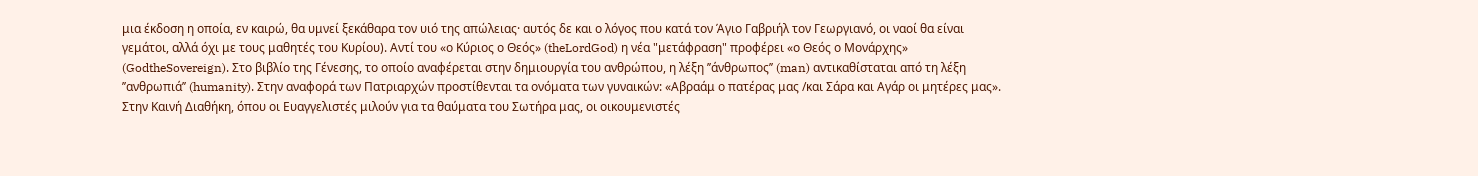μια έκδοση η οποία, εν καιρώ, θα υμνεί ξεκάθαρα τον υιό της απώλειας· αυτός δε και ο λόγος που κατά τον Άγιο Γαβριήλ τον Γεωργιανό, οι ναοί θα είναι γεμάτοι, αλλά όχι με τους μαθητές του Κυρίου). Αντί του «ο Κύριος ο Θεός» (theLordGod) η νέα "μετάφραση" προφέρει «ο Θεός ο Μονάρχης» (GodtheSovereign). Στο βιβλίο της Γένεσης, το οποίο αναφέρεται στην δημιουργία του ανθρώπου, η λέξη ’’άνθρωπος’’ (man) αντικαθίσταται από τη λέξη ’’ανθρωπιά’’ (humanity). Στην αναφορά των Πατριαρχών προστίθενται τα ονόματα των γυναικών: «Αβραάμ ο πατέρας μας /και Σάρα και Αγάρ οι μητέρες μας». Στην Καινή Διαθήκη, όπου οι Ευαγγελιστές μιλούν για τα θαύματα του Σωτήρα μας, οι οικουμενιστές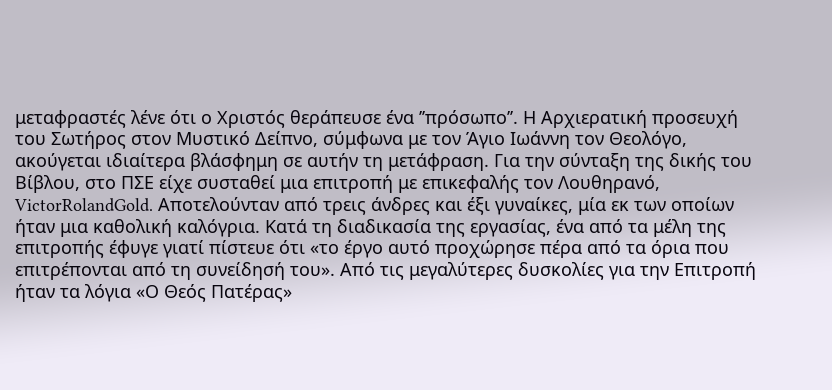μεταφραστές λένε ότι ο Χριστός θεράπευσε ένα ’’πρόσωπο’’. Η Αρχιερατική προσευχή του Σωτήρος στον Μυστικό Δείπνο, σύμφωνα με τον Άγιο Ιωάννη τον Θεολόγο, ακούγεται ιδιαίτερα βλάσφημη σε αυτήν τη μετάφραση. Για την σύνταξη της δικής του Βίβλου, στο ΠΣΕ είχε συσταθεί μια επιτροπή με επικεφαλής τον Λουθηρανό, VictorRolandGold. Αποτελούνταν από τρεις άνδρες και έξι γυναίκες, μία εκ των οποίων ήταν μια καθολική καλόγρια. Κατά τη διαδικασία της εργασίας, ένα από τα μέλη της επιτροπής έφυγε γιατί πίστευε ότι «το έργο αυτό προχώρησε πέρα από τα όρια που επιτρέπονται από τη συνείδησή του». Από τις μεγαλύτερες δυσκολίες για την Επιτροπή ήταν τα λόγια «Ο Θεός Πατέρας»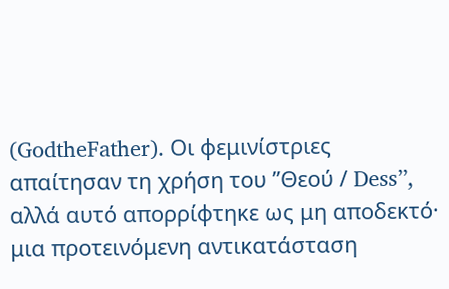(GodtheFather). Οι φεμινίστριες απαίτησαν τη χρήση του ’’Θεού / Dess’’, αλλά αυτό απορρίφτηκε ως μη αποδεκτό· μια προτεινόμενη αντικατάσταση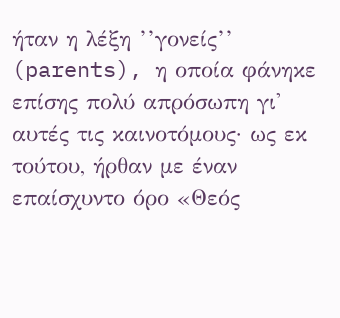ήταν η λέξη ’’γονείς’’ (parents), η οποία φάνηκε επίσης πολύ απρόσωπη γι' αυτές τις καινοτόμους· ως εκ τούτου, ήρθαν με έναν επαίσχυντο όρο «Θεός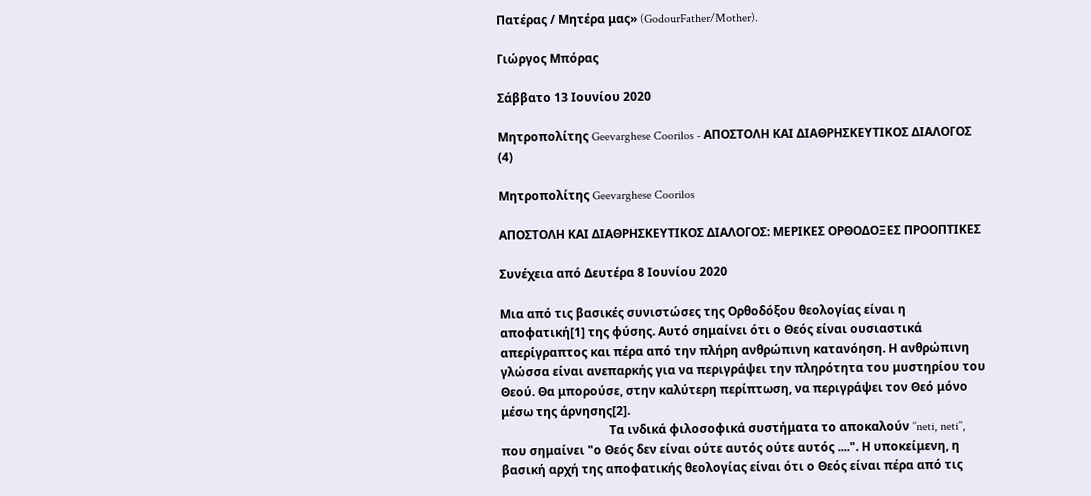Πατέρας / Μητέρα μας» (GodourFather/Mother).

Γιώργος Μπόρας

Σάββατο 13 Ιουνίου 2020

Mητροπολίτης Geevarghese Coorilos - ΑΠΟΣΤΟΛΗ ΚΑΙ ΔΙΑΘΡΗΣΚΕΥΤΙΚΟΣ ΔΙΑΛΟΓΟΣ (4)

Mητροπολίτης Geevarghese Coorilos

ΑΠΟΣΤΟΛΗ ΚΑΙ ΔΙΑΘΡΗΣΚΕΥΤΙΚΟΣ ΔΙΑΛΟΓΟΣ: ΜΕΡΙΚΕΣ ΟΡΘΟΔΟΞΕΣ ΠΡΟΟΠΤΙΚΕΣ

Συνέχεια από Δευτέρα 8 Ιουνίου 2020

Μια από τις βασικές συνιστώσες της Ορθοδόξου θεολογίας είναι η αποφατική[1] της φύσης. Αυτό σημαίνει ότι ο Θεός είναι ουσιαστικά απερίγραπτος και πέρα από την πλήρη ανθρώπινη κατανόηση. Η ανθρώπινη γλώσσα είναι ανεπαρκής για να περιγράψει την πληρότητα του μυστηρίου του Θεού. Θα μπορούσε, στην καλύτερη περίπτωση, να περιγράψει τον Θεό μόνο μέσω της άρνησης[2].
                                    Τα ινδικά φιλοσοφικά συστήματα το αποκαλούν ’’neti, neti’’, που σημαίνει "ο Θεός δεν είναι ούτε αυτός ούτε αυτός ....". Η υποκείμενη, η βασική αρχή της αποφατικής θεολογίας είναι ότι ο Θεός είναι πέρα από τις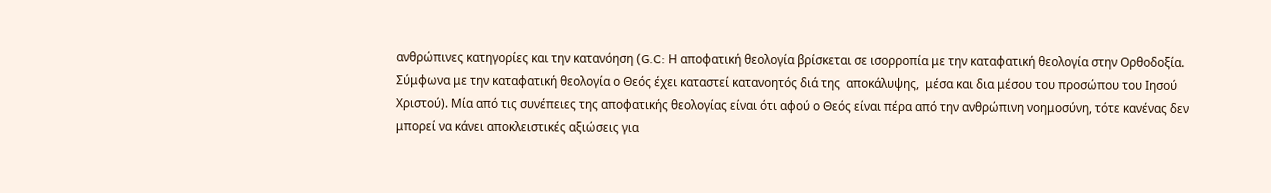ανθρώπινες κατηγορίες και την κατανόηση (G.C: Η αποφατική θεολογία βρίσκεται σε ισορροπία με την καταφατική θεολογία στην Ορθοδοξία. Σύμφωνα με την καταφατική θεολογία ο Θεός έχει καταστεί κατανοητός διά της  αποκάλυψης,  μέσα και δια μέσου του προσώπου του Ιησού Χριστού). Μία από τις συνέπειες της αποφατικής θεολογίας είναι ότι αφού ο Θεός είναι πέρα από την ανθρώπινη νοημοσύνη, τότε κανένας δεν μπορεί να κάνει αποκλειστικές αξιώσεις για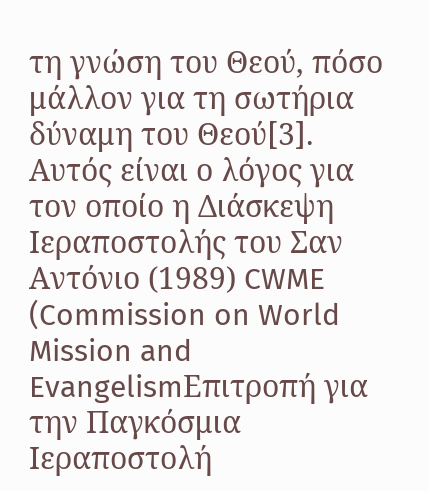τη γνώση του Θεού, πόσο μάλλον για τη σωτήρια δύναμη του Θεού[3]. Αυτός είναι ο λόγος για τον οποίο η Διάσκεψη Ιεραποστολής του Σαν Αντόνιο (1989) CWME (Commission on World Mission and EvangelismΕπιτροπή για την Παγκόσμια Ιεραποστολή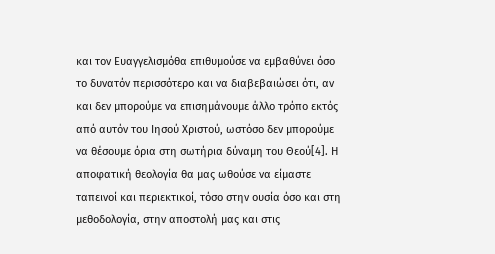και τον Ευαγγελισμόθα επιθυμούσε να εμβαθύνει όσο το δυνατόν περισσότερο και να διαβεβαιώσει ότι, αν και δεν μπορούμε να επισημάνουμε άλλο τρόπο εκτός από αυτόν του Ιησού Χριστού, ωστόσο δεν μπορούμε να θέσουμε όρια στη σωτήρια δύναμη του Θεού[4]. Η αποφατική θεολογία θα μας ωθούσε να είμαστε ταπεινοί και περιεκτικοί, τόσο στην ουσία όσο και στη μεθοδολογία, στην αποστολή μας και στις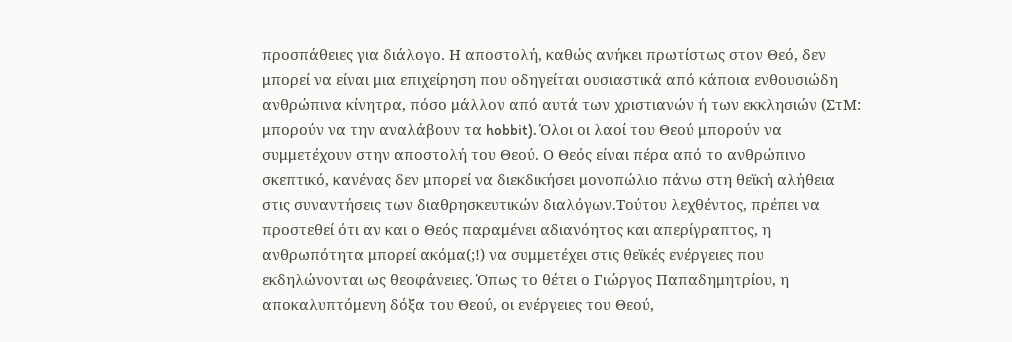προσπάθειες για διάλογο. Η αποστολή, καθώς ανήκει πρωτίστως στον Θεό, δεν μπορεί να είναι μια επιχείρηση που οδηγείται ουσιαστικά από κάποια ενθουσιώδη ανθρώπινα κίνητρα, πόσο μάλλον από αυτά των χριστιανών ή των εκκλησιών (ΣτΜ: μπορούν να την αναλάβουν τα hobbit). Όλοι οι λαοί του Θεού μπορούν να συμμετέχουν στην αποστολή του Θεού. Ο Θεός είναι πέρα από το ανθρώπινο σκεπτικό, κανένας δεν μπορεί να διεκδικήσει μονοπώλιο πάνω στη θεϊκή αλήθεια στις συναντήσεις των διαθρησκευτικών διαλόγων.Τούτου λεχθέντος, πρέπει να προστεθεί ότι αν και ο Θεός παραμένει αδιανόητος και απερίγραπτος, η ανθρωπότητα μπορεί ακόμα(;!) να συμμετέχει στις θεϊκές ενέργειες που εκδηλώνονται ως θεοφάνειες. Όπως το θέτει ο Γιώργος Παπαδημητρίου, η αποκαλυπτόμενη δόξα του Θεού, οι ενέργειες του Θεού,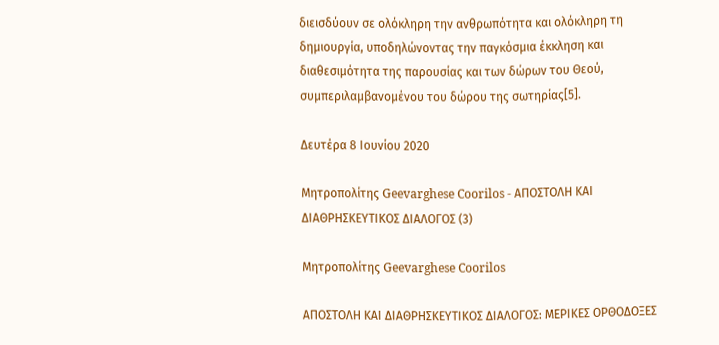διεισδύουν σε ολόκληρη την ανθρωπότητα και ολόκληρη τη δημιουργία, υποδηλώνοντας την παγκόσμια έκκληση και διαθεσιμότητα της παρουσίας και των δώρων του Θεού, συμπεριλαμβανομένου του δώρου της σωτηρίας[5].

Δευτέρα 8 Ιουνίου 2020

Mητροπολίτης Geevarghese Coorilos - ΑΠΟΣΤΟΛΗ ΚΑΙ ΔΙΑΘΡΗΣΚΕΥΤΙΚΟΣ ΔΙΑΛΟΓΟΣ (3)

Mητροπολίτης Geevarghese Coorilos

ΑΠΟΣΤΟΛΗ ΚΑΙ ΔΙΑΘΡΗΣΚΕΥΤΙΚΟΣ ΔΙΑΛΟΓΟΣ: ΜΕΡΙΚΕΣ ΟΡΘΟΔΟΞΕΣ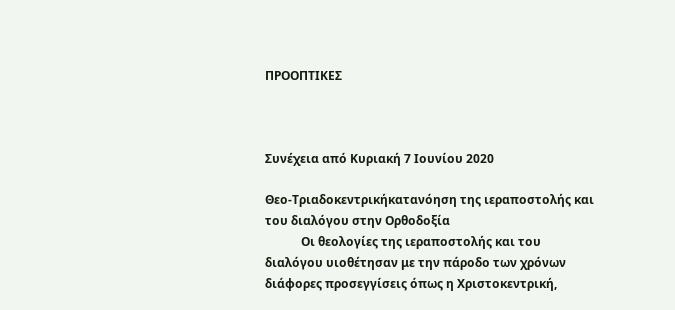ΠΡΟΟΠΤΙΚΕΣ



Συνέχεια από Κυριακή 7 Ιουνίου 2020

Θεο-Τριαδοκεντρικήκατανόηση της ιεραποστολής και του διαλόγου στην Ορθοδοξία
            Οι θεολογίες της ιεραποστολής και του διαλόγου υιοθέτησαν με την πάροδο των χρόνων διάφορες προσεγγίσεις όπως η Χριστοκεντρική,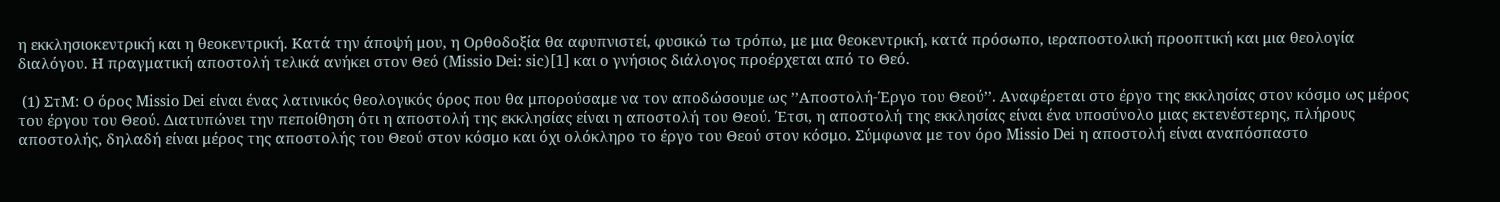η εκκλησιοκεντρική και η θεοκεντρική. Κατά την άποψή μου, η Ορθοδοξία θα αφυπνιστεί, φυσικώ τω τρόπω, με μια θεοκεντρική, κατά πρόσωπο, ιεραποστολική προοπτική και μια θεολογία διαλόγου. Η πραγματική αποστολή τελικά ανήκει στον Θεό (Missio Dei: sic)[1] και ο γνήσιος διάλογος προέρχεται από το Θεό.

 (1) ΣτΜ: Ο όρος Missio Dei είναι ένας λατινικός θεολογικός όρος που θα μπορούσαμε να τον αποδώσουμε ως ’’Αποστολή-Έργο του Θεού’’. Αναφέρεται στο έργο της εκκλησίας στον κόσμο ως μέρος του έργου του Θεού. Διατυπώνει την πεποίθηση ότι η αποστολή της εκκλησίας είναι η αποστολή του Θεού. Έτσι, η αποστολή της εκκλησίας είναι ένα υποσύνολο μιας εκτενέστερης, πλήρους αποστολής, δηλαδή είναι μέρος της αποστολής του Θεού στον κόσμο και όχι ολόκληρο το έργο του Θεού στον κόσμο. Σύμφωνα με τον όρο Missio Dei η αποστολή είναι αναπόσπαστο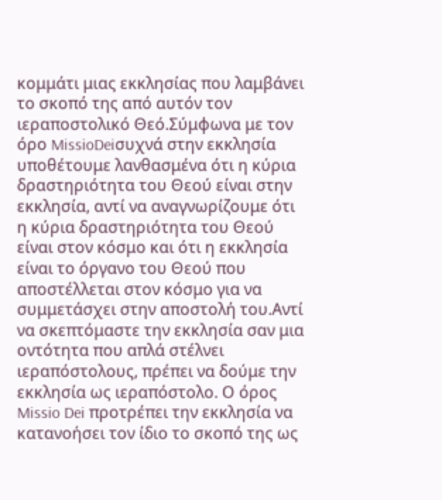κομμάτι μιας εκκλησίας που λαμβάνει το σκοπό της από αυτόν τον ιεραποστολικό Θεό.Σύμφωνα με τον όρο MissioDeiσυχνά στην εκκλησία υποθέτουμε λανθασμένα ότι η κύρια δραστηριότητα του Θεού είναι στην εκκλησία, αντί να αναγνωρίζουμε ότι η κύρια δραστηριότητα του Θεού είναι στον κόσμο και ότι η εκκλησία είναι το όργανο του Θεού που αποστέλλεται στον κόσμο για να συμμετάσχει στην αποστολή του.Αντί να σκεπτόμαστε την εκκλησία σαν μια οντότητα που απλά στέλνει ιεραπόστολους, πρέπει να δούμε την εκκλησία ως ιεραπόστολο. Ο όρος Missio Dei προτρέπει την εκκλησία να κατανοήσει τον ίδιο το σκοπό της ως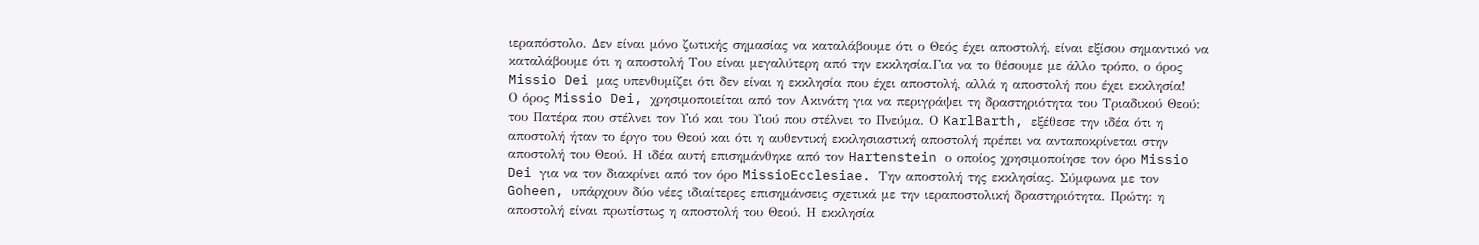ιεραπόστολο. Δεν είναι μόνο ζωτικής σημασίας να καταλάβουμε ότι ο Θεός έχει αποστολή, είναι εξίσου σημαντικό να καταλάβουμε ότι η αποστολή Του είναι μεγαλύτερη από την εκκλησία.Για να το θέσουμε με άλλο τρόπο, ο όρος Missio Dei μας υπενθυμίζει ότι δεν είναι η εκκλησία που έχει αποστολή, αλλά η αποστολή που έχει εκκλησία!
Ο όρος Missio Dei, χρησιμοποιείται από τον Ακινάτη για να περιγράψει τη δραστηριότητα του Τριαδικού Θεού: του Πατέρα που στέλνει τον Υιό και του Υιού που στέλνει το Πνεύμα. Ο KarlBarth, εξέθεσε την ιδέα ότι η αποστολή ήταν το έργο του Θεού και ότι η αυθεντική εκκλησιαστική αποστολή πρέπει να ανταποκρίνεται στην αποστολή του Θεού. Η ιδέα αυτή επισημάνθηκε από τον Hartenstein ο οποίος χρησιμοποίησε τον όρο Missio Dei για να τον διακρίνει από τον όρο MissioEcclesiae. Την αποστολή της εκκλησίας. Σύμφωνα με τον Goheen, υπάρχουν δύο νέες ιδιαίτερες επισημάνσεις σχετικά με την ιεραποστολική δραστηριότητα. Πρώτη: η αποστολή είναι πρωτίστως η αποστολή του Θεού. Η εκκλησία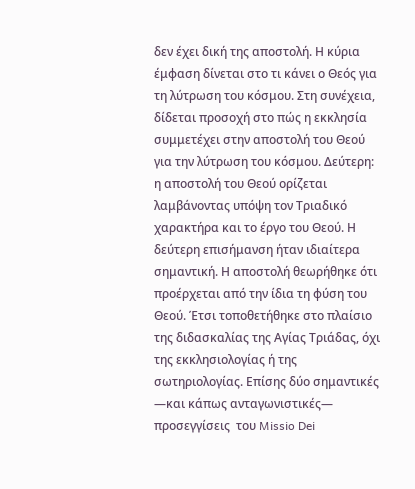δεν έχει δική της αποστολή. Η κύρια έμφαση δίνεται στο τι κάνει ο Θεός για τη λύτρωση του κόσμου. Στη συνέχεια, δίδεται προσοχή στο πώς η εκκλησία συμμετέχει στην αποστολή του Θεού για την λύτρωση του κόσμου. Δεύτερη: η αποστολή του Θεού ορίζεται λαμβάνοντας υπόψη τον Τριαδικό χαρακτήρα και το έργο του Θεού. Η δεύτερη επισήμανση ήταν ιδιαίτερα σημαντική. Η αποστολή θεωρήθηκε ότι προέρχεται από την ίδια τη φύση του Θεού. Έτσι τοποθετήθηκε στο πλαίσιο της διδασκαλίας της Αγίας Τριάδας, όχι της εκκλησιολογίας ή της σωτηριολογίας. Επίσης δύο σημαντικές —και κάπως ανταγωνιστικές— προσεγγίσεις  του Missio Dei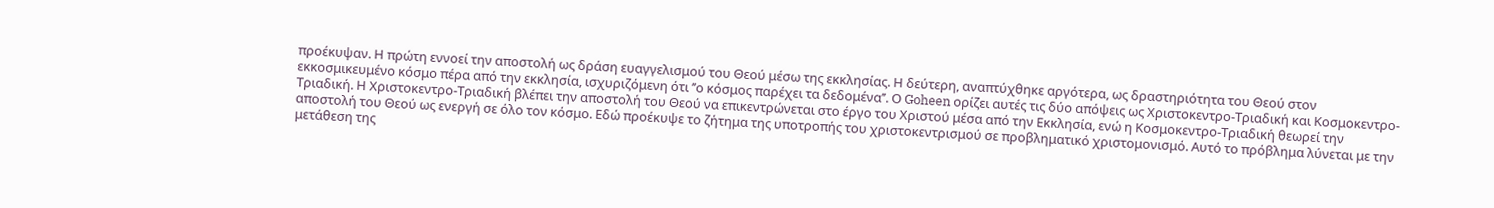προέκυψαν. Η πρώτη εννοεί την αποστολή ως δράση ευαγγελισμού του Θεού μέσω της εκκλησίας. Η δεύτερη, αναπτύχθηκε αργότερα, ως δραστηριότητα του Θεού στον εκκοσμικευμένο κόσμο πέρα από την εκκλησία, ισχυριζόμενη ότι ’’ο κόσμος παρέχει τα δεδομένα’’. Ο Goheen ορίζει αυτές τις δύο απόψεις ως Χριστοκεντρo-Τριαδική και Κοσμοκεντρο-Τριαδική. Η Χριστοκεντρo-Τριαδική βλέπει την αποστολή του Θεού να επικεντρώνεται στο έργο του Χριστού μέσα από την Εκκλησία, ενώ η Κοσμοκεντρο-Τριαδική θεωρεί την αποστολή του Θεού ως ενεργή σε όλο τον κόσμο. Εδώ προέκυψε το ζήτημα της υποτροπής του χριστοκεντρισμού σε προβληματικό χριστομονισμό. Αυτό το πρόβλημα λύνεται με την μετάθεση της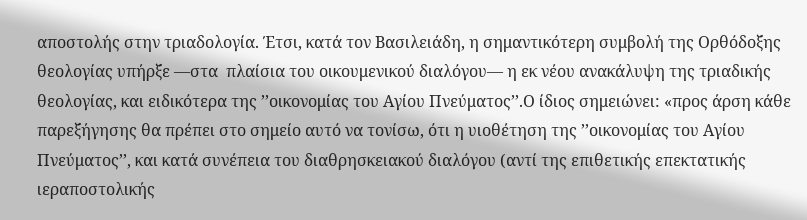αποστολής στην τριαδολογία. Έτσι, κατά τον Βασιλειάδη, η σημαντικότερη συμβολή της Ορθόδοξης θεολογίας υπήρξε —στα  πλαίσια του οικουμενικού διαλόγου— η εκ νέου ανακάλυψη της τριαδικής θεολογίας, και ειδικότερα της ’’οικονομίας του Αγίου Πνεύματος’’.Ο ίδιος σημειώνει: «προς άρση κάθε παρεξήγησης θα πρέπει στο σημείο αυτό να τονίσω, ότι η υιοθέτηση της ’’οικονομίας του Αγίου Πνεύματος’’, και κατά συνέπεια του διαθρησκειακού διαλόγου (αντί της επιθετικής επεκτατικής ιεραποστολικής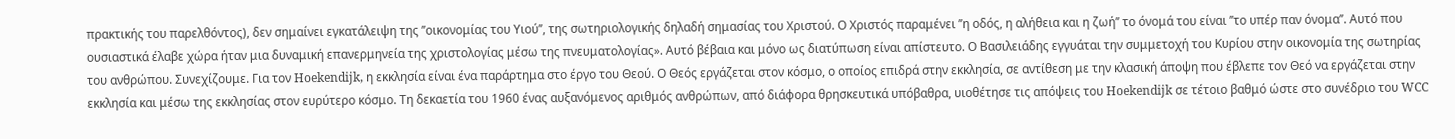πρακτικής του παρελθόντος), δεν σημαίνει εγκατάλειψη της ’’οικονομίας του Υιού’’, της σωτηριολογικής δηλαδή σημασίας του Χριστού. Ο Χριστός παραμένει ’’η οδός, η αλήθεια και η ζωή’’ το όνομά του είναι ’’το υπέρ παν όνομα’’. Αυτό που ουσιαστικά έλαβε χώρα ήταν μια δυναμική επανερμηνεία της χριστολογίας μέσω της πνευματολογίας». Αυτό βέβαια και μόνο ως διατύπωση είναι απίστευτο. Ο Βασιλειάδης εγγυάται την συμμετοχή του Κυρίου στην οικονομία της σωτηρίας του ανθρώπου. Συνεχίζουμε. Για τον Hoekendijk, η εκκλησία είναι ένα παράρτημα στο έργο του Θεού. Ο Θεός εργάζεται στον κόσμο, ο οποίος επιδρά στην εκκλησία, σε αντίθεση με την κλασική άποψη που έβλεπε τον Θεό να εργάζεται στην εκκλησία και μέσω της εκκλησίας στον ευρύτερο κόσμο. Τη δεκαετία του 1960 ένας αυξανόμενος αριθμός ανθρώπων, από διάφορα θρησκευτικά υπόβαθρα, υιοθέτησε τις απόψεις του Hoekendijk σε τέτοιο βαθμό ώστε στο συνέδριο του WCC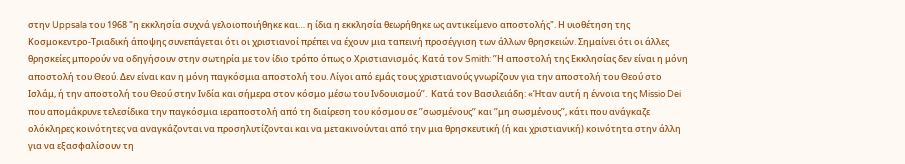στην Uppsala του 1968 "η εκκλησία συχνά γελοιοποιήθηκε και… η ίδια η εκκλησία θεωρήθηκε ως αντικείμενο αποστολής". Η υιοθέτηση της Κοσμοκεντρο-Τριαδική άποψης συνεπάγεται ότι οι χριστιανοί πρέπει να έχουν μια ταπεινή προσέγγιση των άλλων θρησκειών. Σημαίνει ότι οι άλλες θρησκείες μπορούν να οδηγήσουν στην σωτηρία με τον ίδιο τρόπο όπως ο Χριστιανισμός. Κατά τον Smith: ’’Η αποστολή της Εκκλησίας δεν είναι η μόνη αποστολή του Θεού. Δεν είναι καν η μόνη παγκόσμια αποστολή του. Λίγοι από εμάς τους χριστιανούς γνωρίζουν για την αποστολή του Θεού στο Ισλάμ, ή την αποστολή του Θεού στην Ινδία και σήμερα στον κόσμο μέσω του Ινδουισμού’’.  Κατά τον Βασιλειάδη: «Ήταν αυτή η έννοια της Missio Dei που απομάκρυνε τελεσίδικα την παγκόσμια ιεραποστολή από τη διαίρεση του κόσμου σε ’’σωσμένους’’ και ’’μη σωσμένους’’, κάτι που ανάγκαζε ολόκληρες κοινότητες να αναγκάζονται να προσηλυτίζονται και να μετακινούνται από την μια θρησκευτική (ή και χριστιανική) κοινότητα στην άλλη για να εξασφαλίσουν τη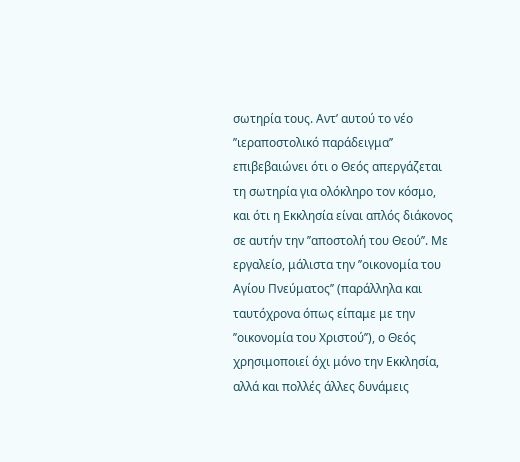σωτηρία τους. Αντ’ αυτού το νέο ’’ιεραποστολικό παράδειγμα’’ επιβεβαιώνει ότι ο Θεός απεργάζεται τη σωτηρία για ολόκληρο τον κόσμο, και ότι η Εκκλησία είναι απλός διάκονος σε αυτήν την ’’αποστολή του Θεού’’. Με εργαλείο, μάλιστα την ’’οικονομία του Αγίου Πνεύματος’’ (παράλληλα και ταυτόχρονα όπως είπαμε με την ’’οικονομία του Χριστού’’), ο Θεός χρησιμοποιεί όχι μόνο την Εκκλησία, αλλά και πολλές άλλες δυνάμεις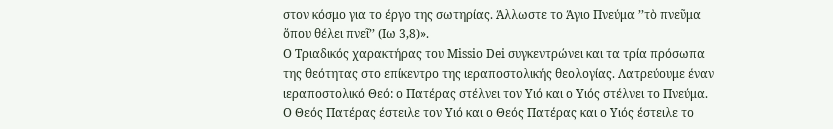στον κόσμο για το έργο της σωτηρίας. Άλλωστε το Άγιο Πνεύμα ’’τὸ πνεῦμα ὅπου θέλει πνεῖ’’ (Ιω 3,8)».
Ο Τριαδικός χαρακτήρας του Missio Dei συγκεντρώνει και τα τρία πρόσωπα της θεότητας στο επίκεντρο της ιεραποστολικής θεολογίας. Λατρεύουμε έναν ιεραποστολικό Θεό: ο Πατέρας στέλνει τον Υιό και ο Υιός στέλνει το Πνεύμα. Ο Θεός Πατέρας έστειλε τον Υιό και ο Θεός Πατέρας και ο Υιός έστειλε το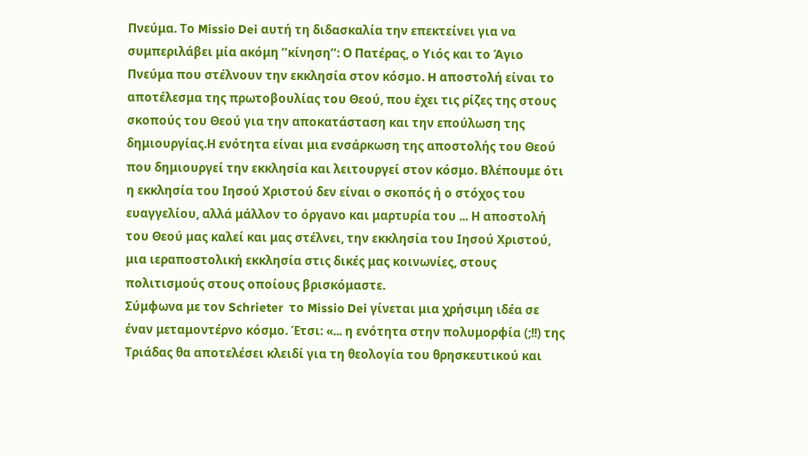Πνεύμα. Το Missio Dei αυτή τη διδασκαλία την επεκτείνει για να συμπεριλάβει μία ακόμη ’’κίνηση’’: Ο Πατέρας, ο Υιός και το Άγιο Πνεύμα που στέλνουν την εκκλησία στον κόσμο. H αποστολή είναι το αποτέλεσμα της πρωτοβουλίας του Θεού, που έχει τις ρίζες της στους σκοπούς του Θεού για την αποκατάσταση και την επούλωση της δημιουργίας.Η ενότητα είναι μια ενσάρκωση της αποστολής του Θεού που δημιουργεί την εκκλησία και λειτουργεί στον κόσμο. Βλέπουμε ότι η εκκλησία του Ιησού Χριστού δεν είναι ο σκοπός ή ο στόχος του ευαγγελίου, αλλά μάλλον το όργανο και μαρτυρία του ... Η αποστολή του Θεού μας καλεί και μας στέλνει, την εκκλησία του Ιησού Χριστού, μια ιεραποστολική εκκλησία στις δικές μας κοινωνίες, στους πολιτισμούς στους οποίους βρισκόμαστε.
Σύμφωνα με τον Schrieter  το Missio Dei γίνεται μια χρήσιμη ιδέα σε έναν μεταμοντέρνο κόσμο. Έτσι: «... η ενότητα στην πολυμορφία (;!!) της Τριάδας θα αποτελέσει κλειδί για τη θεολογία του θρησκευτικού και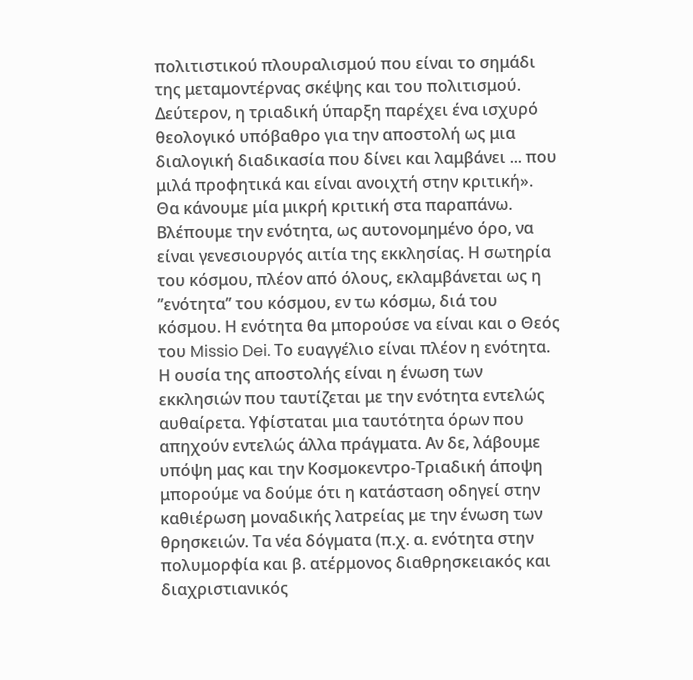πολιτιστικού πλουραλισμού που είναι το σημάδι της μεταμοντέρνας σκέψης και του πολιτισμού. Δεύτερον, η τριαδική ύπαρξη παρέχει ένα ισχυρό θεολογικό υπόβαθρο για την αποστολή ως μια διαλογική διαδικασία που δίνει και λαμβάνει ... που μιλά προφητικά και είναι ανοιχτή στην κριτική».
Θα κάνουμε μία μικρή κριτική στα παραπάνω. Βλέπουμε την ενότητα, ως αυτονομημένο όρο, να είναι γενεσιουργός αιτία της εκκλησίας. Η σωτηρία του κόσμου, πλέον από όλους, εκλαμβάνεται ως η ’’ενότητα’’ του κόσμου, εν τω κόσμω, διά του κόσμου. Η ενότητα θα μπορούσε να είναι και ο Θεός του Missio Dei. Το ευαγγέλιο είναι πλέον η ενότητα. Η ουσία της αποστολής είναι η ένωση των εκκλησιών που ταυτίζεται με την ενότητα εντελώς αυθαίρετα. Υφίσταται μια ταυτότητα όρων που απηχούν εντελώς άλλα πράγματα. Αν δε, λάβουμε υπόψη μας και την Κοσμοκεντρο-Τριαδική άποψη μπορούμε να δούμε ότι η κατάσταση οδηγεί στην καθιέρωση μοναδικής λατρείας με την ένωση των θρησκειών. Τα νέα δόγματα (π.χ. α. ενότητα στην πολυμορφία και β. ατέρμονος διαθρησκειακός και διαχριστιανικός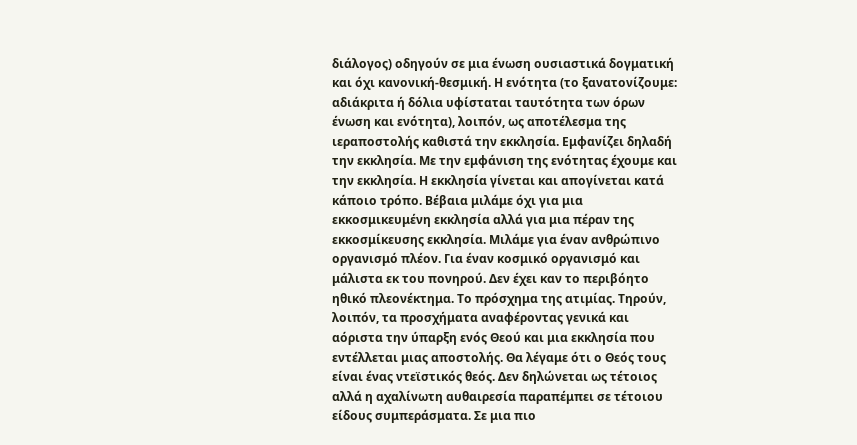διάλογος) οδηγούν σε μια ένωση ουσιαστικά δογματική και όχι κανονική-θεσμική. Η ενότητα (το ξανατονίζουμε: αδιάκριτα ή δόλια υφίσταται ταυτότητα των όρων ένωση και ενότητα), λοιπόν, ως αποτέλεσμα της ιεραποστολής καθιστά την εκκλησία. Εμφανίζει δηλαδή την εκκλησία. Με την εμφάνιση της ενότητας έχουμε και την εκκλησία. Η εκκλησία γίνεται και απογίνεται κατά κάποιο τρόπο. Βέβαια μιλάμε όχι για μια εκκοσμικευμένη εκκλησία αλλά για μια πέραν της εκκοσμίκευσης εκκλησία. Μιλάμε για έναν ανθρώπινο οργανισμό πλέον. Για έναν κοσμικό οργανισμό και μάλιστα εκ του πονηρού. Δεν έχει καν το περιβόητο ηθικό πλεονέκτημα. Το πρόσχημα της ατιμίας. Τηρούν, λοιπόν, τα προσχήματα αναφέροντας γενικά και αόριστα την ύπαρξη ενός Θεού και μια εκκλησία που εντέλλεται μιας αποστολής. Θα λέγαμε ότι ο Θεός τους είναι ένας ντεϊστικός θεός. Δεν δηλώνεται ως τέτοιος αλλά η αχαλίνωτη αυθαιρεσία παραπέμπει σε τέτοιου είδους συμπεράσματα. Σε μια πιο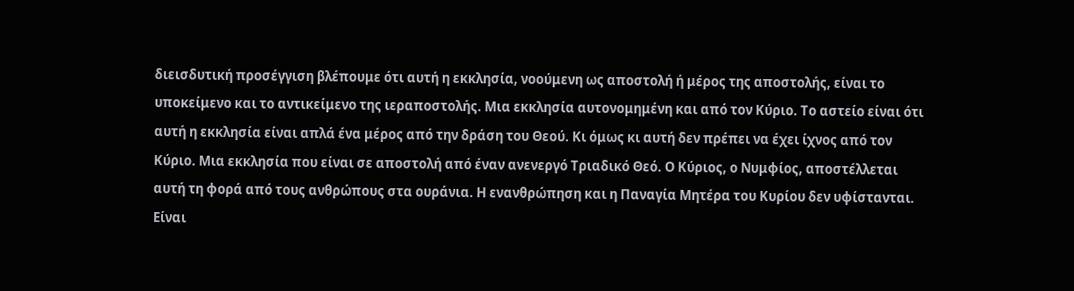διεισδυτική προσέγγιση βλέπουμε ότι αυτή η εκκλησία, νοούμενη ως αποστολή ή μέρος της αποστολής, είναι το υποκείμενο και το αντικείμενο της ιεραποστολής. Μια εκκλησία αυτονομημένη και από τον Κύριο. Το αστείο είναι ότι αυτή η εκκλησία είναι απλά ένα μέρος από την δράση του Θεού. Κι όμως κι αυτή δεν πρέπει να έχει ίχνος από τον Κύριο. Μια εκκλησία που είναι σε αποστολή από έναν ανενεργό Τριαδικό Θεό. Ο Κύριος, ο Νυμφίος, αποστέλλεται αυτή τη φορά από τους ανθρώπους στα ουράνια. Η ενανθρώπηση και η Παναγία Μητέρα του Κυρίου δεν υφίστανται. Είναι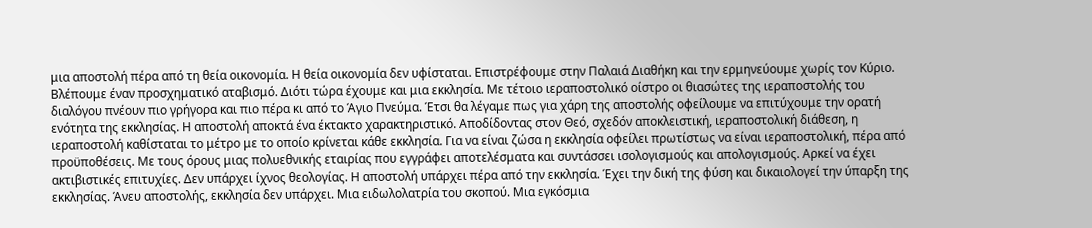μια αποστολή πέρα από τη θεία οικονομία. Η θεία οικονομία δεν υφίσταται. Επιστρέφουμε στην Παλαιά Διαθήκη και την ερμηνεύουμε χωρίς τον Κύριο. Βλέπουμε έναν προσχηματικό αταβισμό. Διότι τώρα έχουμε και μια εκκλησία. Με τέτοιο ιεραποστολικό οίστρο οι θιασώτες της ιεραποστολής του διαλόγου πνέουν πιο γρήγορα και πιο πέρα κι από το Άγιο Πνεύμα. Έτσι θα λέγαμε πως για χάρη της αποστολής οφείλουμε να επιτύχουμε την ορατή ενότητα της εκκλησίας. Η αποστολή αποκτά ένα έκτακτο χαρακτηριστικό. Αποδίδοντας στον Θεό, σχεδόν αποκλειστική, ιεραποστολική διάθεση, η ιεραποστολή καθίσταται το μέτρο με το οποίο κρίνεται κάθε εκκλησία. Για να είναι ζώσα η εκκλησία οφείλει πρωτίστως να είναι ιεραποστολική, πέρα από προϋποθέσεις. Με τους όρους μιας πολυεθνικής εταιρίας που εγγράφει αποτελέσματα και συντάσσει ισολογισμούς και απολογισμούς. Αρκεί να έχει ακτιβιστικές επιτυχίες. Δεν υπάρχει ίχνος θεολογίας. Η αποστολή υπάρχει πέρα από την εκκλησία. Έχει την δική της φύση και δικαιολογεί την ύπαρξη της εκκλησίας. Άνευ αποστολής, εκκλησία δεν υπάρχει. Μια ειδωλολατρία του σκοπού. Μια εγκόσμια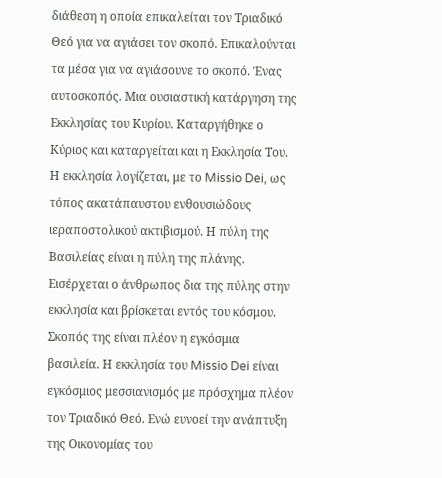διάθεση η οποία επικαλείται τον Τριαδικό Θεό για να αγιάσει τον σκοπό. Επικαλούνται τα μέσα για να αγιάσουνε το σκοπό. Ένας αυτοσκοπός. Μια ουσιαστική κατάργηση της Εκκλησίας του Κυρίου. Καταργήθηκε ο Κύριος και καταργείται και η Εκκλησία Του. Η εκκλησία λογίζεται, με το Missio Dei, ως τόπος ακατάπαυστου ενθουσιώδους ιεραποστολικού ακτιβισμού. Η πύλη της Βασιλείας είναι η πύλη της πλάνης. Εισέρχεται ο άνθρωπος δια της πύλης στην εκκλησία και βρίσκεται εντός του κόσμου. Σκοπός της είναι πλέον η εγκόσμια βασιλεία. Η εκκλησία του Missio Dei είναι εγκόσμιος μεσσιανισμός με πρόσχημα πλέον τον Τριαδικό Θεό. Ενώ ευνοεί την ανάπτυξη της Οικονομίας του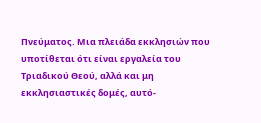Πνεύματος. Μια πλειάδα εκκλησιών που υποτίθεται ότι είναι εργαλεία του Τριαδικού Θεού, αλλά και μη εκκλησιαστικές δομές, αυτό-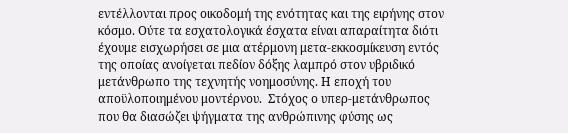εντέλλονται προς οικοδομή της ενότητας και της ειρήνης στον κόσμο. Ούτε τα εσχατολογικά έσχατα είναι απαραίτητα διότι έχουμε εισχωρήσει σε μια ατέρμονη μετα-εκκοσμίκευση εντός της οποίας ανοίγεται πεδίον δόξης λαμπρό στον υβριδικό μετάνθρωπο της τεχνητής νοημοσύνης. Η εποχή του αποϋλοποιημένου μοντέρνου.  Στόχος ο υπερ-μετάνθρωπος που θα διασώζει ψήγματα της ανθρώπινης φύσης ως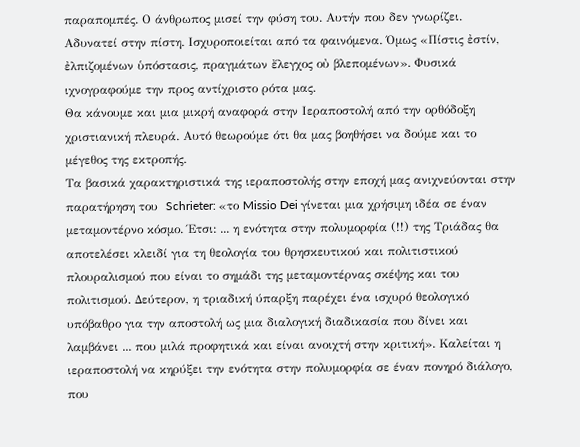παραπομπές. Ο άνθρωπος μισεί την φύση του. Αυτήν που δεν γνωρίζει. Αδυνατεί στην πίστη. Ισχυροποιείται από τα φαινόμενα. Όμως «Πίστις ἐστίν, ἐλπιζομένων ὑπόστασις, πραγμάτων ἔλεγχος οὐ βλεπομένων». Φυσικά ιχνογραφούμε την προς αντίχριστο ρότα μας.
Θα κάνουμε και μια μικρή αναφορά στην Ιεραποστολή από την ορθόδοξη χριστιανική πλευρά. Αυτό θεωρούμε ότι θα μας βοηθήσει να δούμε και το μέγεθος της εκτροπής.
Τα βασικά χαρακτηριστικά της ιεραποστολής στην εποχή μας ανιχνεύονται στην παρατήρηση του  Schrieter: «το Missio Dei γίνεται μια χρήσιμη ιδέα σε έναν μεταμοντέρνο κόσμο. Έτσι: ... η ενότητα στην πολυμορφία (!!) της Τριάδας θα αποτελέσει κλειδί για τη θεολογία του θρησκευτικού και πολιτιστικού πλουραλισμού που είναι το σημάδι της μεταμοντέρνας σκέψης και του πολιτισμού. Δεύτερον, η τριαδική ύπαρξη παρέχει ένα ισχυρό θεολογικό υπόβαθρο για την αποστολή ως μια διαλογική διαδικασία που δίνει και λαμβάνει ... που μιλά προφητικά και είναι ανοιχτή στην κριτική». Καλείται η ιεραποστολή να κηρύξει την ενότητα στην πολυμορφία σε έναν πονηρό διάλογο, που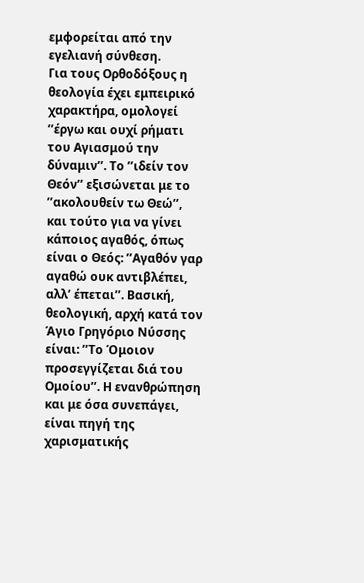εμφορείται από την εγελιανή σύνθεση.
Για τους Ορθοδόξους η θεολογία έχει εμπειρικό χαρακτήρα, ομολογεί ’’έργω και ουχί ρήματι του Αγιασμού την δύναμιν’’. Το ’’ιδείν τον Θεόν’’ εξισώνεται με το ’’ακολουθείν τω Θεώ’’, και τούτο για να γίνει κάποιος αγαθός, όπως είναι ο Θεός: ’’Αγαθόν γαρ αγαθώ ουκ αντιβλέπει, αλλ’ έπεται’’. Βασική, θεολογική, αρχή κατά τον Άγιο Γρηγόριο Νύσσης είναι: ’’Το Όμοιον προσεγγίζεται διά του Ομοίου’’. Η ενανθρώπηση και με όσα συνεπάγει, είναι πηγή της χαρισματικής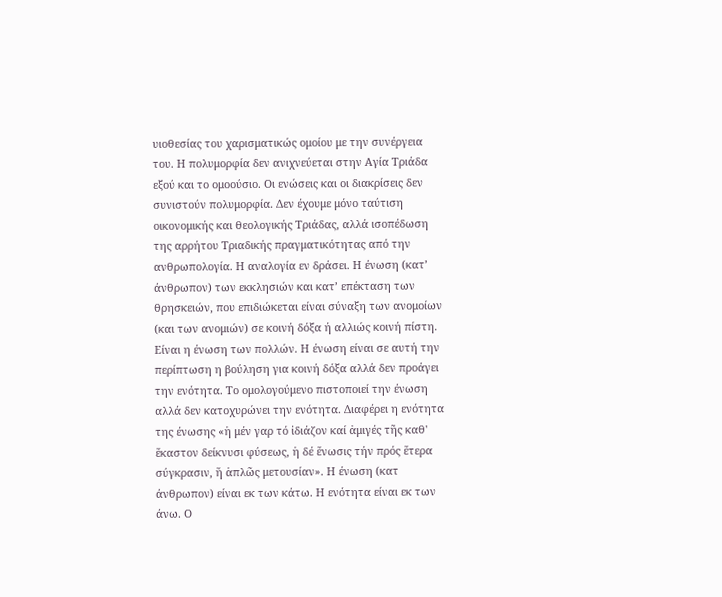υιοθεσίας του χαρισματικώς ομοίου με την συνέργεια του. Η πολυμορφία δεν ανιχνεύεται στην Αγία Τριάδα εξού και το ομοούσιο. Οι ενώσεις και οι διακρίσεις δεν συνιστούν πολυμορφία. Δεν έχουμε μόνο ταύτιση οικονομικής και θεολογικής Τριάδας, αλλά ισοπέδωση της αρρήτου Τριαδικής πραγματικότητας από την ανθρωπολογία. Η αναλογία εν δράσει. Η ένωση (κατ’ άνθρωπον) των εκκλησιών και κατ’ επέκταση των θρησκειών, που επιδιώκεται είναι σύναξη των ανομοίων (και των ανομιών) σε κοινή δόξα ή αλλιώς κοινή πίστη. Είναι η ένωση των πολλών. Η ένωση είναι σε αυτή την περίπτωση η βούληση για κοινή δόξα αλλά δεν προάγει την ενότητα. Το ομολογούμενο πιστοποιεί την ένωση αλλά δεν κατοχυρώνει την ενότητα. Διαφέρει η ενότητα της ένωσης «ἡ μέν γαρ τό ἰδιάζον καί ἀμιγές τῆς καθ' ἕκαστον δείκνυσι φύσεως, ἡ δέ ἕνωσις τήν πρός ἕτερα σύγκρασιν, ἥ ἁπλῶς μετουσίαν». Η ένωση (κατ άνθρωπον) είναι εκ των κάτω. Η ενότητα είναι εκ των άνω. Ο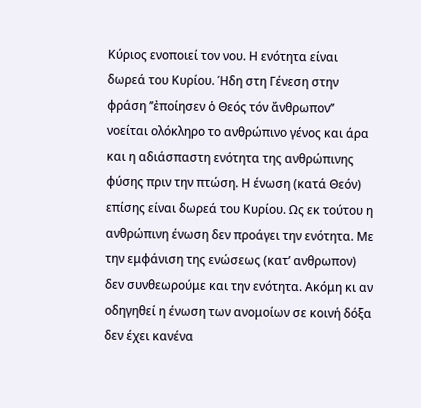Κύριος ενοποιεί τον νου. Η ενότητα είναι δωρεά του Κυρίου. Ήδη στη Γένεση στην φράση ’’ἐποίησεν ὁ Θεός τόν ἄνθρωπον’’ νοείται ολόκληρο το ανθρώπινο γένος και άρα και η αδιάσπαστη ενότητα της ανθρώπινης φύσης πριν την πτώση. Η ένωση (κατά Θεόν) επίσης είναι δωρεά του Κυρίου. Ως εκ τούτου η ανθρώπινη ένωση δεν προάγει την ενότητα. Με την εμφάνιση της ενώσεως (κατ’ ανθρωπον) δεν συνθεωρούμε και την ενότητα. Ακόμη κι αν οδηγηθεί η ένωση των ανομοίων σε κοινή δόξα δεν έχει κανένα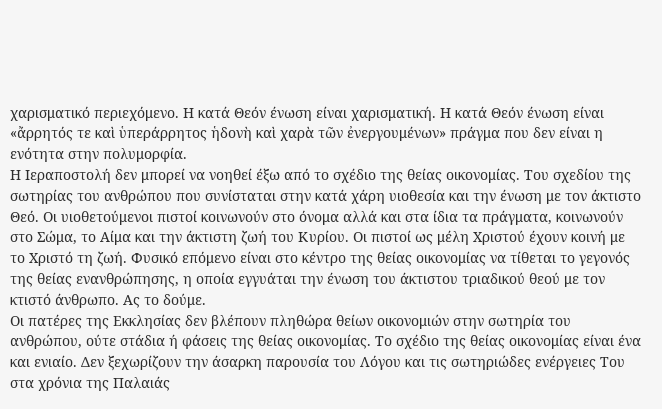χαρισματικό περιεχόμενο. Η κατά Θεόν ένωση είναι χαρισματική. Η κατά Θεόν ένωση είναι «ἄρρητός τε καὶ ὑπεράρρητος ἡδονὴ καὶ χαρὰ τῶν ἐνεργουμένων» πράγμα που δεν είναι η ενότητα στην πολυμορφία.
Η Ιεραποστολή δεν μπορεί να νοηθεί έξω από το σχέδιο της θείας οικονομίας. Του σχεδίου της σωτηρίας του ανθρώπου που συνίσταται στην κατά χάρη υιοθεσία και την ένωση με τον άκτιστο Θεό. Οι υιοθετούμενοι πιστοί κοινωνούν στο όνομα αλλά και στα ίδια τα πράγματα, κοινωνούν στο Σώμα, το Αίμα και την άκτιστη ζωή του Κυρίου. Οι πιστοί ως μέλη Χριστού έχουν κοινή με το Χριστό τη ζωή. Φυσικό επόμενο είναι στο κέντρο της θείας οικονομίας να τίθεται το γεγονός της θείας ενανθρώπησης, η οποία εγγυάται την ένωση του άκτιστου τριαδικού θεού με τον κτιστό άνθρωπο. Ας το δούμε.
Οι πατέρες της Εκκλησίας δεν βλέπουν πληθώρα θείων οικονομιών στην σωτηρία του ανθρώπου, ούτε στάδια ή φάσεις της θείας οικονομίας. Το σχέδιο της θείας οικονομίας είναι ένα και ενιαίο. Δεν ξεχωρίζουν την άσαρκη παρουσία του Λόγου και τις σωτηριώδες ενέργειες Του στα χρόνια της Παλαιάς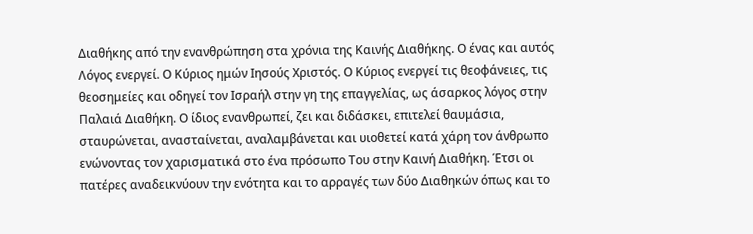Διαθήκης από την ενανθρώπηση στα χρόνια της Καινής Διαθήκης. Ο ένας και αυτός Λόγος ενεργεί. Ο Κύριος ημών Ιησούς Χριστός. Ο Κύριος ενεργεί τις θεοφάνειες, τις θεοσημείες και οδηγεί τον Ισραήλ στην γη της επαγγελίας, ως άσαρκος λόγος στην Παλαιά Διαθήκη. Ο ίδιος ενανθρωπεί, ζει και διδάσκει, επιτελεί θαυμάσια, σταυρώνεται, ανασταίνεται, αναλαμβάνεται και υιοθετεί κατά χάρη τον άνθρωπο ενώνοντας τον χαρισματικά στο ένα πρόσωπο Του στην Καινή Διαθήκη. Έτσι οι πατέρες αναδεικνύουν την ενότητα και το αρραγές των δύο Διαθηκών όπως και το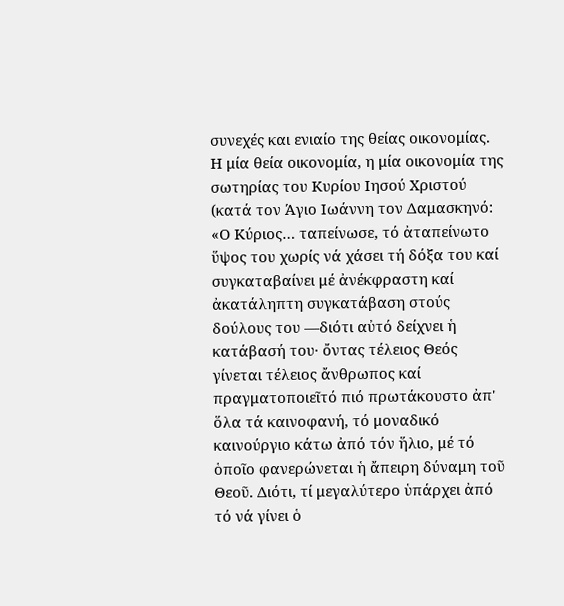συνεχές και ενιαίο της θείας οικονομίας. Η μία θεία οικονομία, η μία οικονομία της σωτηρίας του Κυρίου Ιησού Χριστού (κατά τον Άγιο Ιωάννη τον Δαμασκηνό: «Ο Κύριος… ταπείνωσε, τό ἀταπείνωτο ὕψος του χωρίς νά χάσει τή δόξα του καί συγκαταβαίνει μέ ἀνέκφραστη καί ἀκατάληπτη συγκατάβαση στούς δούλους του —διότι αὐτό δείχνει ἡ κατάβασή του· ὄντας τέλειος Θεός γίνεται τέλειος ἄνθρωπος καί πραγματοποιεῖτό πιό πρωτάκουστο ἀπ' ὅλα τά καινοφανή, τό μοναδικό καινούργιο κάτω ἀπό τόν ἥλιο, μέ τό ὁποῖο φανερώνεται ἡ ἄπειρη δύναμη τοῦ Θεοῦ. Διότι, τί μεγαλύτερο ὑπάρχει ἀπό τό νά γίνει ὁ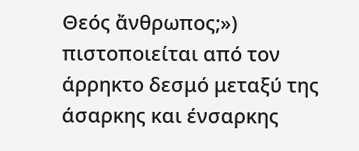Θεός ἄνθρωπος;») πιστοποιείται από τον άρρηκτο δεσμό μεταξύ της άσαρκης και ένσαρκης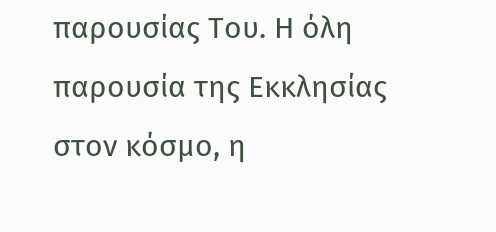παρουσίας Του. Η όλη παρουσία της Εκκλησίας στον κόσμο, η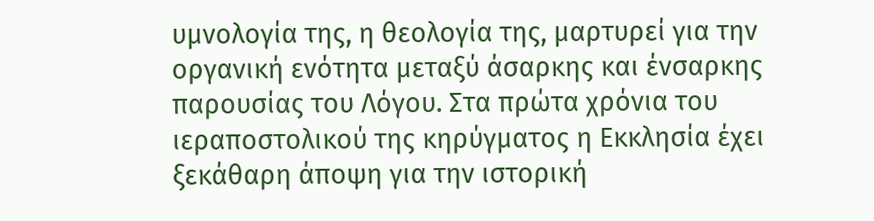υμνολογία της, η θεολογία της, μαρτυρεί για την οργανική ενότητα μεταξύ άσαρκης και ένσαρκης παρουσίας του Λόγου. Στα πρώτα χρόνια του ιεραποστολικού της κηρύγματος η Εκκλησία έχει ξεκάθαρη άποψη για την ιστορική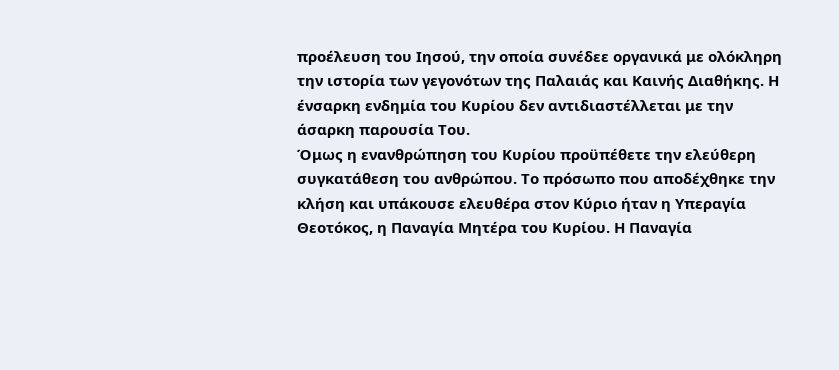προέλευση του Ιησού, την οποία συνέδεε οργανικά με ολόκληρη την ιστορία των γεγονότων της Παλαιάς και Καινής Διαθήκης. Η ένσαρκη ενδημία του Κυρίου δεν αντιδιαστέλλεται με την άσαρκη παρουσία Του.
Όμως η ενανθρώπηση του Κυρίου προϋπέθετε την ελεύθερη συγκατάθεση του ανθρώπου. Το πρόσωπο που αποδέχθηκε την κλήση και υπάκουσε ελευθέρα στον Κύριο ήταν η Υπεραγία Θεοτόκος, η Παναγία Μητέρα του Κυρίου. Η Παναγία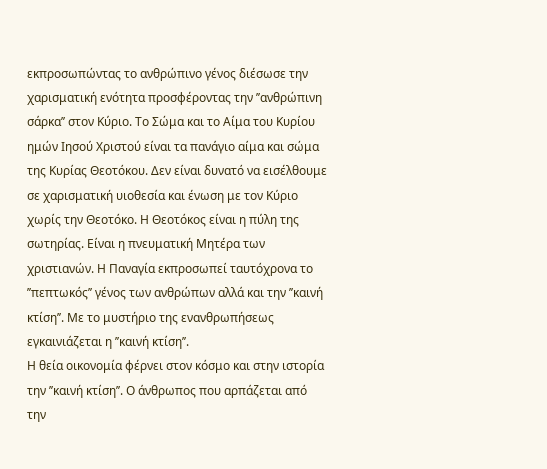εκπροσωπώντας το ανθρώπινο γένος διέσωσε την χαρισματική ενότητα προσφέροντας την ’’ανθρώπινη σάρκα’’ στον Κύριο. Το Σώμα και το Αίμα του Κυρίου ημών Ιησού Χριστού είναι τα πανάγιο αίμα και σώμα της Κυρίας Θεοτόκου. Δεν είναι δυνατό να εισέλθουμε σε χαρισματική υιοθεσία και ένωση με τον Κύριο χωρίς την Θεοτόκο. Η Θεοτόκος είναι η πύλη της σωτηρίας. Είναι η πνευματική Μητέρα των χριστιανών. Η Παναγία εκπροσωπεί ταυτόχρονα το ’’πεπτωκός’’ γένος των ανθρώπων αλλά και την ’’καινή κτίση’’. Με το μυστήριο της ενανθρωπήσεως εγκαινιάζεται η ’’καινή κτίση’’.
Η θεία οικονομία φέρνει στον κόσμο και στην ιστορία την ’’καινή κτίση’’. Ο άνθρωπος που αρπάζεται από την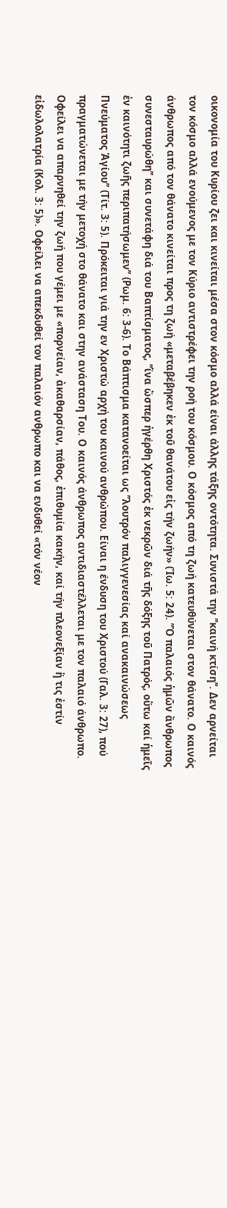οικονομία του Κυρίου ζει και κινείται μέσα στον κόσμο αλλά είναι άλλης τάξης οντότητα. Συνιστά την ’’καινή κτίση’’. Δεν αρνείται τον κόσμο αλλά ενούμενος με τον Κύριο αντιστρέφει την ροή του κόσμου. Ο κόσμος από τη ζωή κατευθύνεται στον θάνατο. Ο καινός άνθρωπος από τον θάνατο κινείται προς τη ζωή «μεταβέβηκεν ἐκ τοῦ θανάτου εἰς τήν ζωήν» (Ἰω. 5: 24). ’’Ὁ παλαιός ἡμῶν ἄνθρωπος συνεσταυρώθη’’ και συνετάφη διά του Βαπτίσματος, ’’ἵνα ὥσπερ ἠγέρθη Χριστός ἐκ νεκρῶν διά τῆς δόξης τοῦ Πατρός, οὕτω καί ἡμεῖς ἐν καινότητι ζωῆς περιπατήσωμεν’’ (Ρωμ. 6: 3-6). Το Βάπτισμα κατανοείται ως ’’λουτρόν παλιγγενεσίας καί ανακαινώσεως Πνεύματος Ἁγίου’’ (Τίτ. 3: 5). Πρόκειται γιά την εν Χριστώ αρχή του καινού ανθρώπου. Είναι η ένδυση του Χριστού (Γαλ. 3: 27), πού πραγματώνεται με τήν μετοχή στο θάνατο και στην ανάσταση Του. Ο καινός άνθρωπος αντιδιαστέλλεται με τον παλαιό άνθρωπο. Οφείλει να απαρνηθεί την ζωή που γέμει με «πορνείαν, ἀκαθαρσίαν, πάθος, ἐπιθυμία κακήν, καί τήν πλεονεξίαν ἥ τις ἐστίν εἰδωλολατρία (Κολ. 3: 5)». Οφείλει να απεκδυθεί τον παλαιόν ανθρωπο και να ενδυθεί «τόν νέον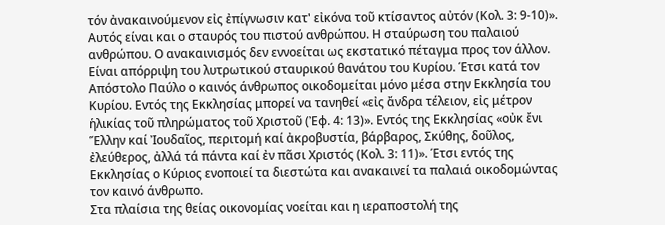τόν ἀνακαινούμενον εἰς ἐπίγνωσιν κατ' εἰκόνα τοῦ κτίσαντος αὐτόν (Κολ. 3: 9-10)». Αυτός είναι και ο σταυρός του πιστού ανθρώπου. Η σταύρωση του παλαιού ανθρώπου. Ο ανακαινισμός δεν εννοείται ως εκστατικό πέταγμα προς τον άλλον. Είναι απόρριψη του λυτρωτικού σταυρικού θανάτου του Κυρίου. Έτσι κατά τον Απόστολο Παύλο ο καινός άνθρωπος οικοδομείται μόνο μέσα στην Εκκλησία του Κυρίου. Εντός της Εκκλησίας μπορεί να τανηθεί «εἰς ἄνδρα τέλειον, εἰς μέτρον ἡλικίας τοῦ πληρώματος τοῦ Χριστοῦ (Ἐφ. 4: 13)». Εντός της Εκκλησίας «οὐκ ἔνι Ἕλλην καί Ἰουδαῖος, περιτομή καί ἀκροβυστία, βάρβαρος, Σκύθης, δοῦλος, ἐλεύθερος, ἀλλά τά πάντα καί ἐν πᾶσι Χριστός (Κολ. 3: 11)». Έτσι εντός της Εκκλησίας ο Κύριος ενοποιεί τα διεστώτα και ανακαινεί τα παλαιά οικοδομώντας τον καινό άνθρωπο.
Στα πλαίσια της θείας οικονομίας νοείται και η ιεραποστολή της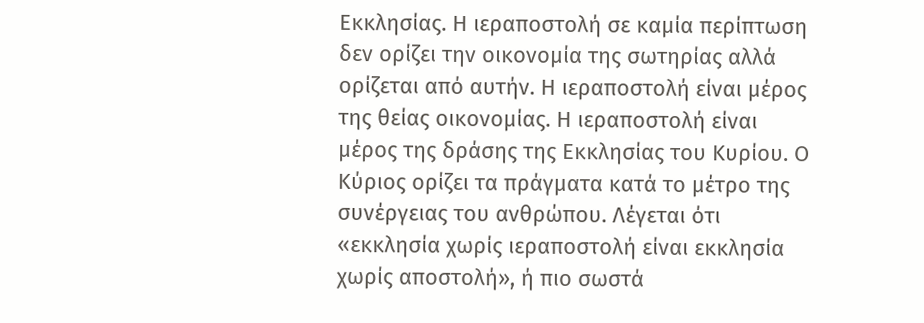Εκκλησίας. Η ιεραποστολή σε καμία περίπτωση δεν ορίζει την οικονομία της σωτηρίας αλλά ορίζεται από αυτήν. Η ιεραποστολή είναι μέρος της θείας οικονομίας. Η ιεραποστολή είναι μέρος της δράσης της Εκκλησίας του Κυρίου. Ο Κύριος ορίζει τα πράγματα κατά το μέτρο της συνέργειας του ανθρώπου. Λέγεται ότι «εκκλησία χωρίς ιεραποστολή είναι εκκλησία χωρίς αποστολή», ή πιο σωστά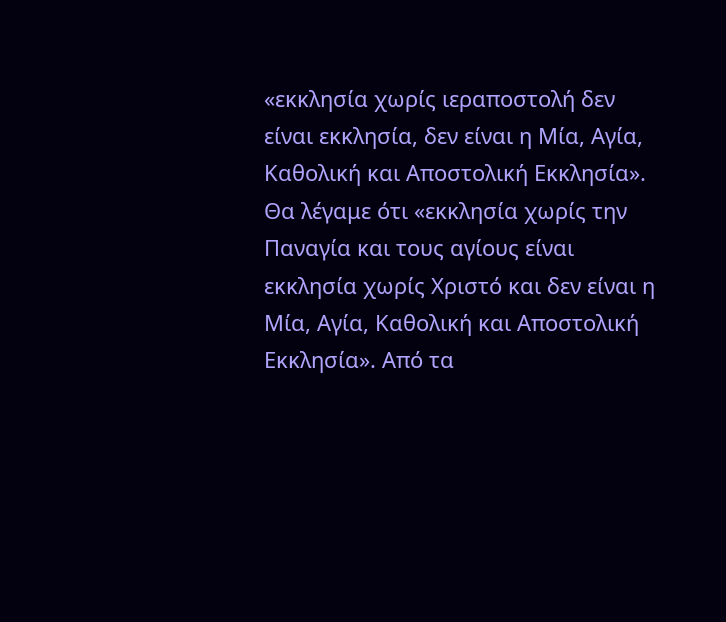«εκκλησία χωρίς ιεραποστολή δεν είναι εκκλησία, δεν είναι η Μία, Αγία, Καθολική και Αποστολική Εκκλησία». Θα λέγαμε ότι «εκκλησία χωρίς την Παναγία και τους αγίους είναι εκκλησία χωρίς Χριστό και δεν είναι η Μία, Αγία, Καθολική και Αποστολική Εκκλησία». Από τα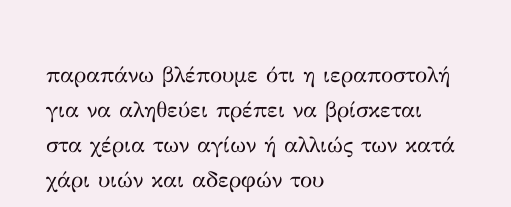παραπάνω βλέπουμε ότι η ιεραποστολή για να αληθεύει πρέπει να βρίσκεται στα χέρια των αγίων ή αλλιώς των κατά χάρι υιών και αδερφών του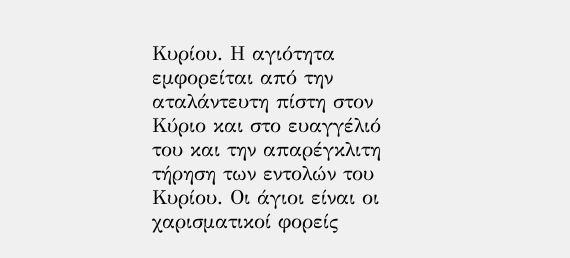Κυρίου. Η αγιότητα εμφορείται από την αταλάντευτη πίστη στον Κύριο και στο ευαγγέλιό του και την απαρέγκλιτη τήρηση των εντολών του Κυρίου. Οι άγιοι είναι οι χαρισματικοί φορείς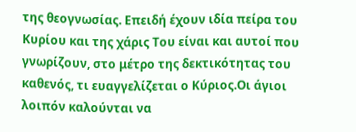της θεογνωσίας. Επειδή έχουν ιδία πείρα του Κυρίου και της χάρις Του είναι και αυτοί που γνωρίζουν, στο μέτρο της δεκτικότητας του καθενός, τι ευαγγελίζεται ο Κύριος.Οι άγιοι λοιπόν καλούνται να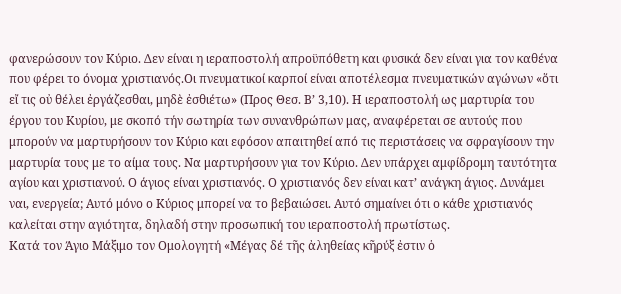φανερώσουν τον Κύριο. Δεν είναι η ιεραποστολή απροϋπόθετη και φυσικά δεν είναι για τον καθένα που φέρει το όνομα χριστιανός.Οι πνευματικοί καρποί είναι αποτέλεσμα πνευματικών αγώνων «ὅτι εἴ τις οὐ θέλει ἐργάζεσθαι, μηδὲ ἐσθιέτω» (Προς Θεσ. Β’ 3,10). Η ιεραποστολή ως μαρτυρία του έργου του Κυρίου, με σκοπό τήν σωτηρία των συνανθρώπων μας, αναφέρεται σε αυτούς που μπορούν να μαρτυρήσουν τον Κύριο και εφόσον απαιτηθεί από τις περιστάσεις να σφραγίσουν την μαρτυρία τους με το αίμα τους. Να μαρτυρήσουν για τον Κύριο. Δεν υπάρχει αμφίδρομη ταυτότητα αγίου και χριστιανού. Ο άγιος είναι χριστιανός. Ο χριστιανός δεν είναι κατ’ ανάγκη άγιος. Δυνάμει ναι, ενεργεία; Αυτό μόνο ο Κύριος μπορεί να το βεβαιώσει. Αυτό σημαίνει ότι ο κάθε χριστιανός καλείται στην αγιότητα, δηλαδή στην προσωπική του ιεραποστολή πρωτίστως.
Κατά τον Άγιο Μάξιμο τον Ομολογητή «Μέγας δέ τῆς ἀληθείας κῆρύξ ἐστιν ὁ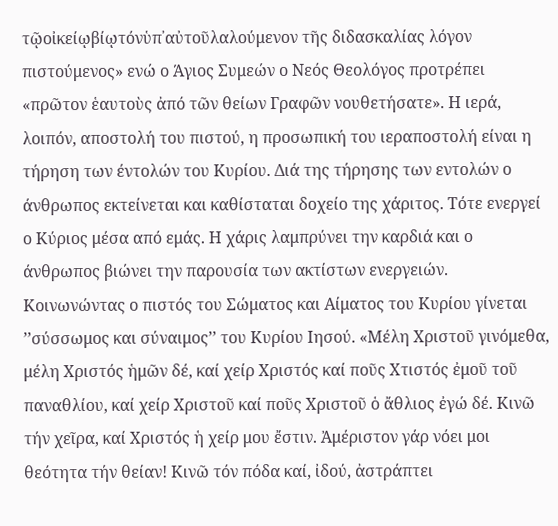τῷοἰκείῳβίῳτόνὑπ᾿αὐτοῦλαλούμενον τῆς διδασκαλίας λόγον πιστούμενος» ενώ ο Άγιος Συμεών ο Νεός Θεολόγος προτρέπει «πρῶτον ἑαυτοὺς ἀπό τῶν θείων Γραφῶν νουθετήσατε». Η ιερά, λοιπόν, αποστολή του πιστού, η προσωπική του ιεραποστολή είναι η τήρηση των έντολών του Κυρίου. Διά της τήρησης των εντολών ο άνθρωπος εκτείνεται και καθίσταται δοχείο της χάριτος. Τότε ενεργεί ο Κύριος μέσα από εμάς. Η χάρις λαμπρύνει την καρδιά και ο άνθρωπος βιώνει την παρουσία των ακτίστων ενεργειών. Κοινωνώντας ο πιστός του Σώματος και Αίματος του Κυρίου γίνεται ’’σύσσωμος και σύναιμος’’ του Κυρίου Ιησού. «Μέλη Χριστοῦ γινόμεθα, μέλη Χριστός ἡμῶν δέ, καί χείρ Χριστός καί ποῦς Χτιστός ἐμοῦ τοῦ παναθλίου, καί χείρ Χριστοῦ καί ποῦς Χριστοῦ ὁ ἄθλιος ἐγώ δέ. Κινῶ τήν χεῖρα, καί Χριστός ἡ χείρ μου ἔστιν. Ἀμέριστον γάρ νόει μοι θεότητα τήν θείαν! Κινῶ τόν πόδα καί, ἰδού, ἀστράπτει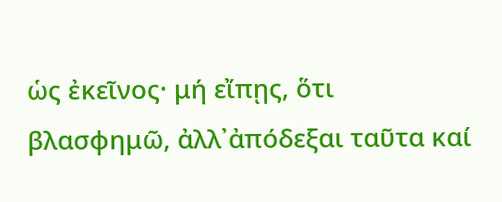ὡς ἐκεῖνος· μή εἴπῃς, ὅτι βλασφημῶ, ἀλλ᾿ἀπόδεξαι ταῦτα καί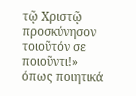τῷ Χριστῷ προσκύνησον τοιοῦτόν σε ποιοῦντι!» όπως ποιητικά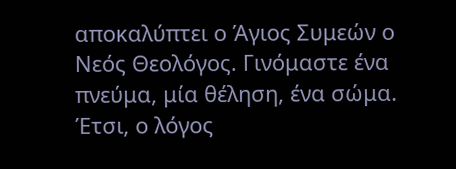αποκαλύπτει ο Άγιος Συμεών ο Νεός Θεολόγος. Γινόμαστε ένα πνεύμα, μία θέληση, ένα σώμα. Έτσι, ο λόγος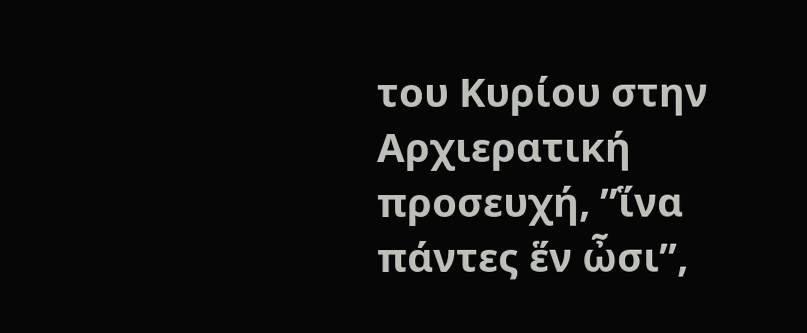του Κυρίου στην Αρχιερατική προσευχή, ’’ἵνα πάντες ἕν ὦσι’’,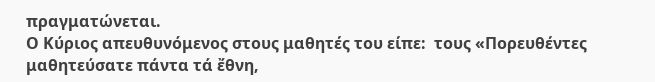πραγματώνεται.
Ο Κύριος απευθυνόμενος στους μαθητές του είπε:  τους «Πορευθέντες μαθητεύσατε πάντα τά ἔθνη,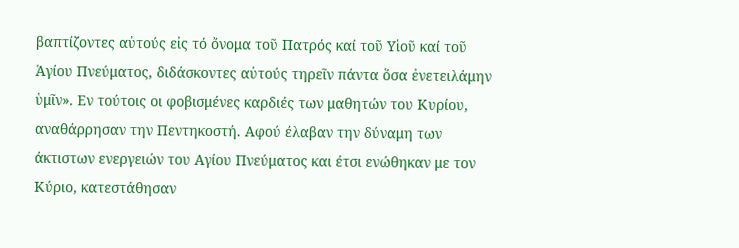βαπτίζοντες αὐτούς εἰς τό ὄνομα τοῦ Πατρός καί τοῦ Υἱοῦ καί τοῦ Ἁγίου Πνεύματος, διδάσκοντες αὐτούς τηρεῖν πάντα ὅσα ἐνετειλάμην ὑμῖν». Εν τούτοις οι φοβισμένες καρδιές των μαθητών του Κυρίου, αναθάρρησαν την Πεντηκοστή. Αφού έλαβαν την δύναμη των άκτιστων ενεργειών του Αγίου Πνεύματος και έτσι ενώθηκαν με τον Κύριο, κατεστάθησαν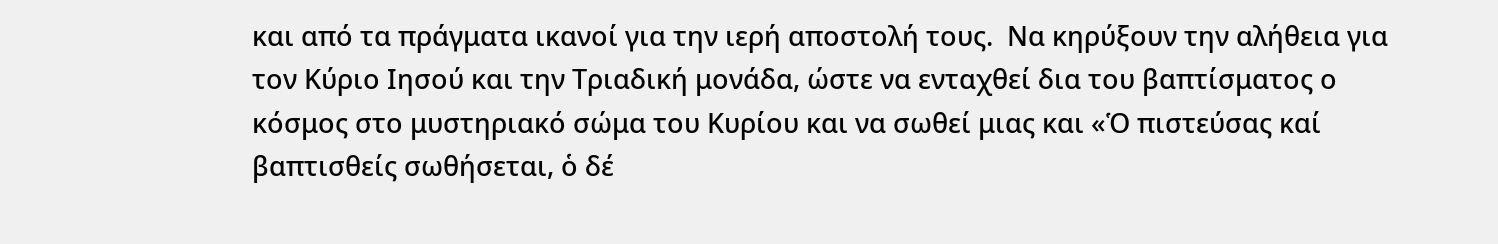και από τα πράγματα ικανοί για την ιερή αποστολή τους.  Να κηρύξουν την αλήθεια για τον Κύριο Ιησού και την Τριαδική μονάδα, ώστε να ενταχθεί δια του βαπτίσματος ο κόσμος στο μυστηριακό σώμα του Κυρίου και να σωθεί μιας και «Ὁ πιστεύσας καί βαπτισθείς σωθήσεται, ὁ δέ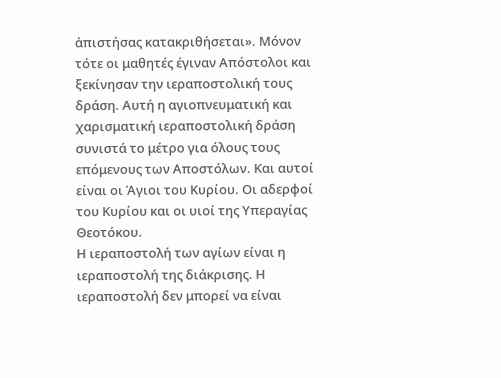ἀπιστήσας κατακριθήσεται». Μόνον τότε οι μαθητές έγιναν Απόστολοι και ξεκίνησαν την ιεραποστολική τους δράση. Αυτή η αγιοπνευματική και χαρισματική ιεραποστολική δράση συνιστά το μέτρο για όλους τους επόμενους των Αποστόλων. Και αυτοί είναι οι Άγιοι του Κυρίου. Οι αδερφοί του Κυρίου και οι υιοί της Υπεραγίας Θεοτόκου.
Η ιεραποστολή των αγίων είναι η ιεραποστολή της διάκρισης. Η ιεραποστολή δεν μπορεί να είναι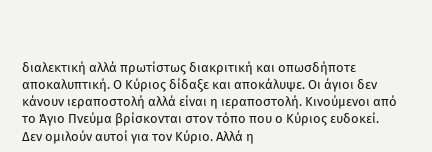διαλεκτική αλλά πρωτίστως διακριτική και οπωσδήποτε αποκαλυπτική. Ο Κύριος δίδαξε και αποκάλυψε. Οι άγιοι δεν κάνουν ιεραποστολή αλλά είναι η ιεραποστολή. Κινούμενοι από το Άγιο Πνεύμα βρίσκονται στον τόπο που ο Κύριος ευδοκεί. Δεν ομιλούν αυτοί για τον Κύριο. Αλλά η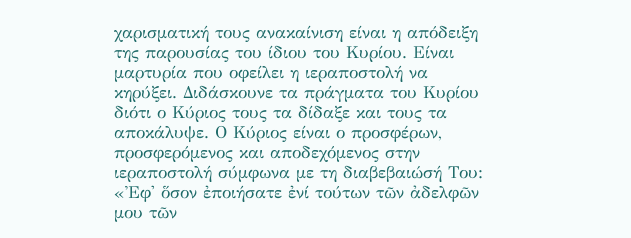χαρισματική τους ανακαίνιση είναι η απόδειξη της παρουσίας του ίδιου του Κυρίου. Είναι μαρτυρία που οφείλει η ιεραποστολή να κηρύξει. Διδάσκουνε τα πράγματα του Κυρίου διότι ο Κύριος τους τα δίδαξε και τους τα αποκάλυψε. Ο Κύριος είναι ο προσφέρων, προσφερόμενος και αποδεχόμενος στην ιεραποστολή σύμφωνα με τη διαβεβαιώσή Του: «Ἐφ' ὅσον ἐποιήσατε ἐνί τούτων τῶν ἀδελφῶν μου τῶν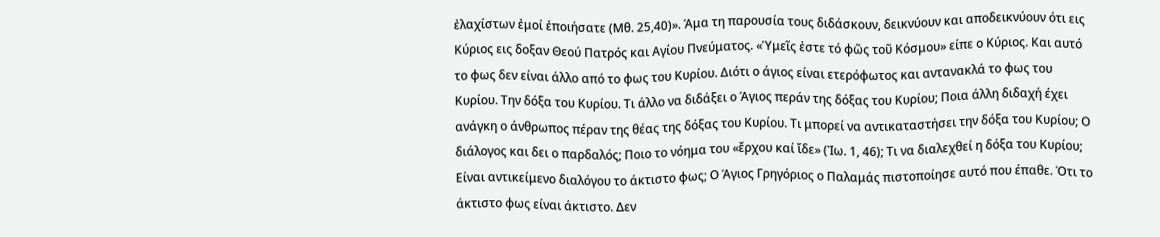ἐλαχίστων ἐμοί ἐποιήσατε (Μθ. 25,40)». Άμα τη παρουσία τους διδάσκουν, δεικνύουν και αποδεικνύουν ότι εις Κύριος εις δοξαν Θεού Πατρός και Αγίου Πνεύματος. «Ὑμεῖς ἐστε τό φῶς τοῦ Κόσμου» είπε ο Κύριος. Και αυτό το φως δεν είναι άλλο από το φως του Κυρίου. Διότι ο άγιος είναι ετερόφωτος και αντανακλά το φως του Κυρίου. Την δόξα του Κυρίου. Τι άλλο να διδάξει ο Άγιος περάν της δόξας του Κυρίου; Ποια άλλη διδαχή έχει ανάγκη ο άνθρωπος πέραν της θέας της δόξας του Κυρίου. Τι μπορεί να αντικαταστήσει την δόξα του Κυρίου; Ο διάλογος και δει ο παρδαλός; Ποιο το νόημα του «ἔρχου καί ἴδε» (Ἰω. 1, 46); Τι να διαλεχθεί η δόξα του Κυρίου; Είναι αντικείμενο διαλόγου το άκτιστο φως; Ο Άγιος Γρηγόριος ο Παλαμάς πιστοποίησε αυτό που έπαθε. Ότι το άκτιστο φως είναι άκτιστο. Δεν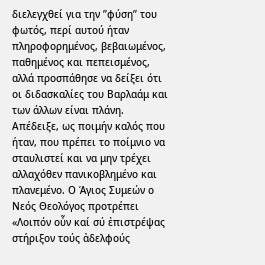διελεγχθεί για την ’’φύση’’ του φωτός, περί αυτού ήταν πληροφορημένος, βεβαιωμένος, παθημένος και πεπεισμένος, αλλά προσπάθησε να δείξει ότι οι διδασκαλίες του Βαρλαάμ και των άλλων είναι πλάνη. Απέδειξε, ως ποιμήν καλός που ήταν, που πρέπει το ποίμνιο να σταυλιστεί και να μην τρέχει αλλαχόθεν πανικοβλημένο και πλανεμένο. Ο Άγιος Συμεών ο Νεός Θεολόγος προτρέπει «Λοιπόν οὖν καί σύ ἐπιστρέψας στήριξον τούς ἀδελφούς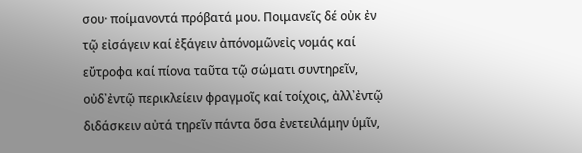σου· ποίμανοντά πρόβατά μου. Ποιμανεῖς δέ οὐκ ἐν τῷ εἰσάγειν καί ἐξάγειν ἀπόνομῶνεἰς νομάς καί εὔτροφα καί πίονα ταῦτα τῷ σώματι συντηρεῖν, οὐδ᾿ἐντῷ περικλείειν φραγμοῖς καί τοίχοις, ἀλλ᾿ἐντῷ διδάσκειν αὐτά τηρεῖν πάντα ὅσα ἐνετειλάμην ὑμῖν,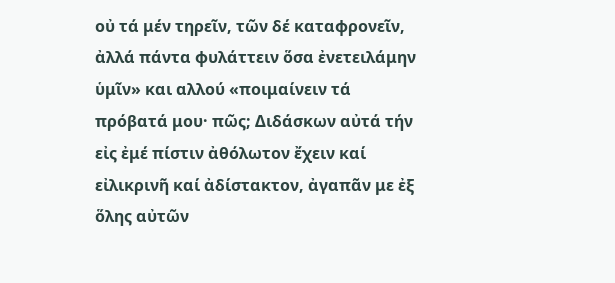οὐ τά μέν τηρεῖν, τῶν δέ καταφρονεῖν, ἀλλά πάντα φυλάττειν ὅσα ἐνετειλάμην ὑμῖν» και αλλού «ποιμαίνειν τά πρόβατά μου· πῶς; Διδάσκων αὐτά τήν εἰς ἐμέ πίστιν ἀθόλωτον ἔχειν καί εἰλικρινῆ καί ἀδίστακτον, ἀγαπᾶν με ἐξ ὅλης αὐτῶν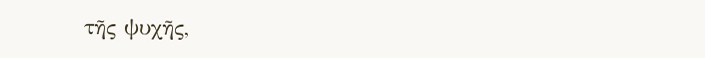τῆς ψυχῆς,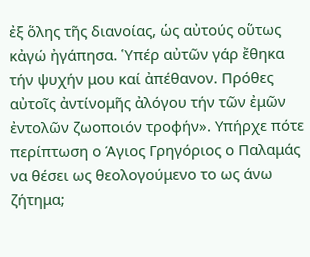ἐξ ὅλης τῆς διανοίας, ὡς αὐτούς οὕτως κἀγώ ἠγάπησα. Ὑπέρ αὐτῶν γάρ ἔθηκα τήν ψυχήν μου καί ἀπέθανον. Πρόθες αὐτοῖς ἀντίνομῆς ἀλόγου τήν τῶν ἐμῶν ἐντολῶν ζωοποιόν τροφήν». Υπήρχε πότε περίπτωση ο Άγιος Γρηγόριος ο Παλαμάς να θέσει ως θεολογούμενο το ως άνω ζήτημα;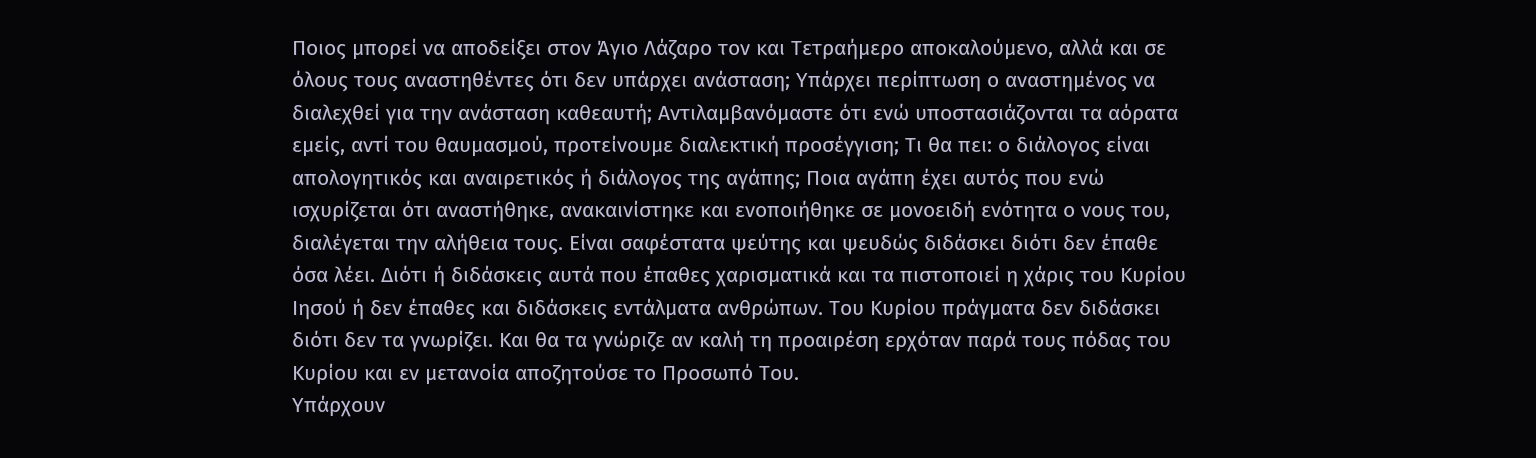Ποιος μπορεί να αποδείξει στον Άγιο Λάζαρο τον και Τετραήμερο αποκαλούμενο, αλλά και σε όλους τους αναστηθέντες ότι δεν υπάρχει ανάσταση; Υπάρχει περίπτωση ο αναστημένος να διαλεχθεί για την ανάσταση καθεαυτή; Αντιλαμβανόμαστε ότι ενώ υποστασιάζονται τα αόρατα εμείς, αντί του θαυμασμού, προτείνουμε διαλεκτική προσέγγιση; Τι θα πει: ο διάλογος είναι απολογητικός και αναιρετικός ή διάλογος της αγάπης; Ποια αγάπη έχει αυτός που ενώ ισχυρίζεται ότι αναστήθηκε, ανακαινίστηκε και ενοποιήθηκε σε μονοειδή ενότητα ο νους του, διαλέγεται την αλήθεια τους. Είναι σαφέστατα ψεύτης και ψευδώς διδάσκει διότι δεν έπαθε όσα λέει. Διότι ή διδάσκεις αυτά που έπαθες χαρισματικά και τα πιστοποιεί η χάρις του Κυρίου Ιησού ή δεν έπαθες και διδάσκεις εντάλματα ανθρώπων. Του Κυρίου πράγματα δεν διδάσκει διότι δεν τα γνωρίζει. Και θα τα γνώριζε αν καλή τη προαιρέση ερχόταν παρά τους πόδας του Κυρίου και εν μετανοία αποζητούσε το Προσωπό Του.
Υπάρχουν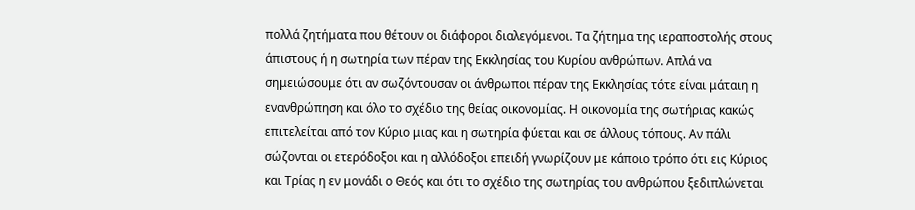πολλά ζητήματα που θέτουν οι διάφοροι διαλεγόμενοι. Τα ζήτημα της ιεραποστολής στους άπιστους ή η σωτηρία των πέραν της Εκκλησίας του Κυρίου ανθρώπων. Απλά να σημειώσουμε ότι αν σωζόντουσαν οι άνθρωποι πέραν της Εκκλησίας τότε είναι μάταιη η ενανθρώπηση και όλο το σχέδιο της θείας οικονομίας. Η οικονομία της σωτήριας κακώς επιτελείται από τον Κύριο μιας και η σωτηρία φύεται και σε άλλους τόπους. Αν πάλι σώζονται οι ετερόδοξοι και η αλλόδοξοι επειδή γνωρίζουν με κάποιο τρόπο ότι εις Κύριος και Τρίας η εν μονάδι ο Θεός και ότι το σχέδιο της σωτηρίας του ανθρώπου ξεδιπλώνεται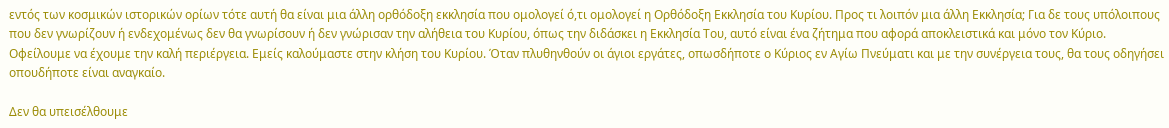εντός των κοσμικών ιστορικών ορίων τότε αυτή θα είναι μια άλλη ορθόδοξη εκκλησία που ομολογεί ό,τι ομολογεί η Ορθόδοξη Εκκλησία του Κυρίου. Προς τι λοιπόν μια άλλη Εκκλησία; Για δε τους υπόλοιπους που δεν γνωρίζουν ή ενδεχομένως δεν θα γνωρίσουν ή δεν γνώρισαν την αλήθεια του Κυρίου, όπως την διδάσκει η Εκκλησία Του, αυτό είναι ένα ζήτημα που αφορά αποκλειστικά και μόνο τον Κύριο. Οφείλουμε να έχουμε την καλή περιέργεια. Εμείς καλούμαστε στην κλήση του Κυρίου. Όταν πλυθηνθούν οι άγιοι εργάτες, οπωσδήποτε ο Κύριος εν Αγίω Πνεύματι και με την συνέργεια τους, θα τους οδηγήσει οπουδήποτε είναι αναγκαίο.

Δεν θα υπεισέλθουμε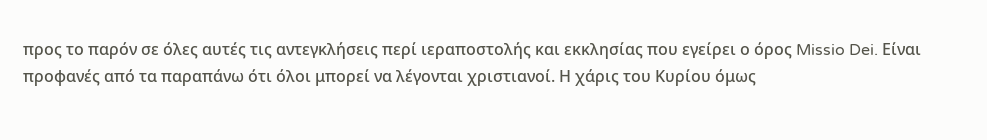προς το παρόν σε όλες αυτές τις αντεγκλήσεις περί ιεραποστολής και εκκλησίας που εγείρει ο όρος Missio Dei. Είναι προφανές από τα παραπάνω ότι όλοι μπορεί να λέγονται χριστιανοί. Η χάρις του Κυρίου όμως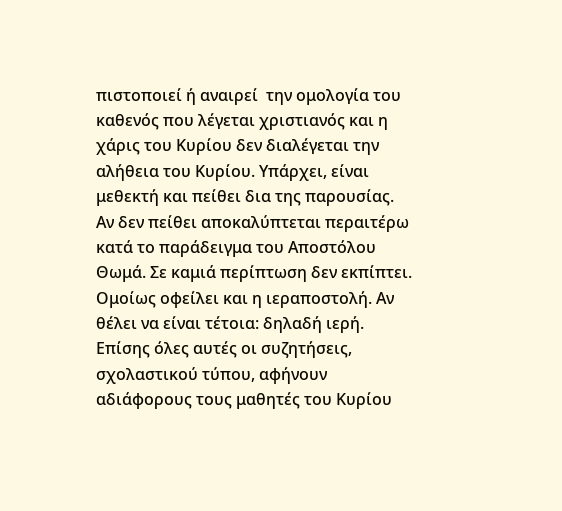πιστοποιεί ή αναιρεί  την ομολογία του καθενός που λέγεται χριστιανός και η χάρις του Κυρίου δεν διαλέγεται την αλήθεια του Κυρίου. Υπάρχει, είναι μεθεκτή και πείθει δια της παρουσίας. Αν δεν πείθει αποκαλύπτεται περαιτέρω κατά το παράδειγμα του Αποστόλου Θωμά. Σε καμιά περίπτωση δεν εκπίπτει. Ομοίως οφείλει και η ιεραποστολή. Αν θέλει να είναι τέτοια: δηλαδή ιερή. Επίσης όλες αυτές οι συζητήσεις, σχολαστικού τύπου, αφήνουν αδιάφορους τους μαθητές του Κυρίου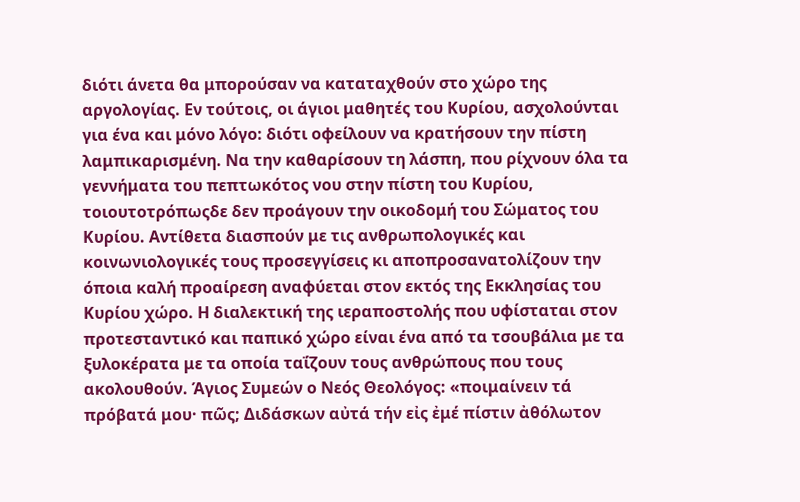διότι άνετα θα μπορούσαν να καταταχθούν στο χώρο της αργολογίας. Εν τούτοις, οι άγιοι μαθητές του Κυρίου, ασχολούνται για ένα και μόνο λόγο: διότι οφείλουν να κρατήσουν την πίστη λαμπικαρισμένη. Να την καθαρίσουν τη λάσπη, που ρίχνουν όλα τα γεννήματα του πεπτωκότος νου στην πίστη του Κυρίου, τοιουτοτρόπωςδε δεν προάγουν την οικοδομή του Σώματος του Κυρίου. Αντίθετα διασπούν με τις ανθρωπολογικές και κοινωνιολογικές τους προσεγγίσεις κι αποπροσανατολίζουν την όποια καλή προαίρεση αναφύεται στον εκτός της Εκκλησίας του Κυρίου χώρο. Η διαλεκτική της ιεραποστολής που υφίσταται στον προτεσταντικό και παπικό χώρο είναι ένα από τα τσουβάλια με τα ξυλοκέρατα με τα οποία ταΐζουν τους ανθρώπους που τους ακολουθούν. Άγιος Συμεών ο Νεός Θεολόγος: «ποιμαίνειν τά πρόβατά μου· πῶς; Διδάσκων αὐτά τήν εἰς ἐμέ πίστιν ἀθόλωτον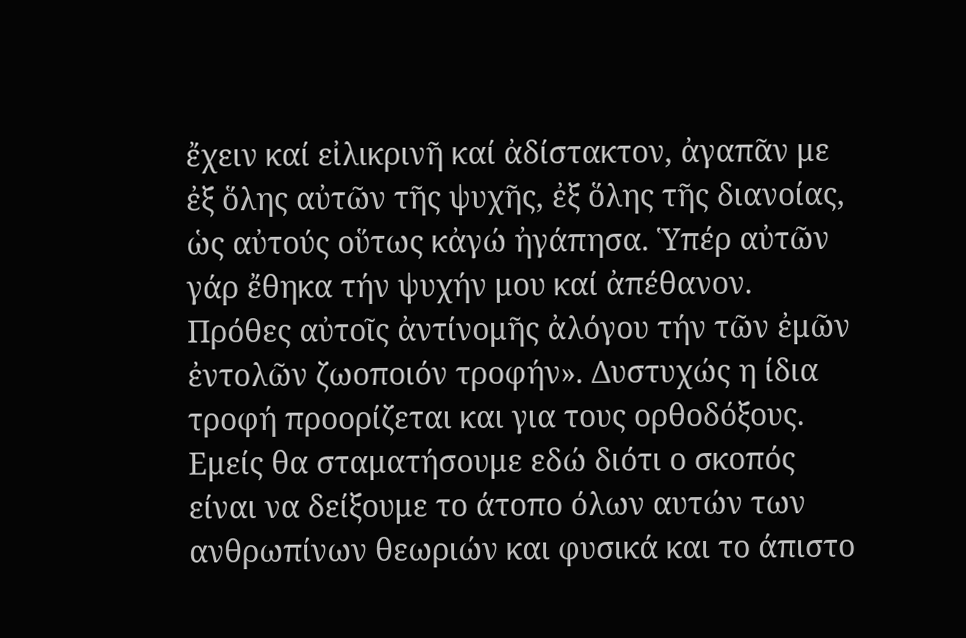ἔχειν καί εἰλικρινῆ καί ἀδίστακτον, ἀγαπᾶν με ἐξ ὅλης αὐτῶν τῆς ψυχῆς, ἐξ ὅλης τῆς διανοίας, ὡς αὐτούς οὕτως κἀγώ ἠγάπησα. Ὑπέρ αὐτῶν γάρ ἔθηκα τήν ψυχήν μου καί ἀπέθανον. Πρόθες αὐτοῖς ἀντίνομῆς ἀλόγου τήν τῶν ἐμῶν ἐντολῶν ζωοποιόν τροφήν». Δυστυχώς η ίδια τροφή προορίζεται και για τους ορθοδόξους. Εμείς θα σταματήσουμε εδώ διότι ο σκοπός είναι να δείξουμε το άτοπο όλων αυτών των ανθρωπίνων θεωριών και φυσικά και το άπιστο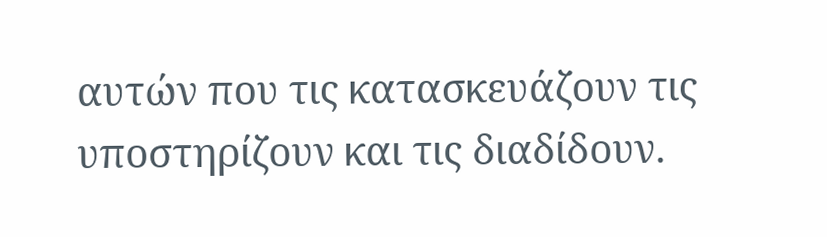αυτών που τις κατασκευάζουν τις υποστηρίζουν και τις διαδίδουν.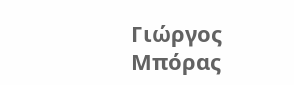Γιώργος Μπόρας